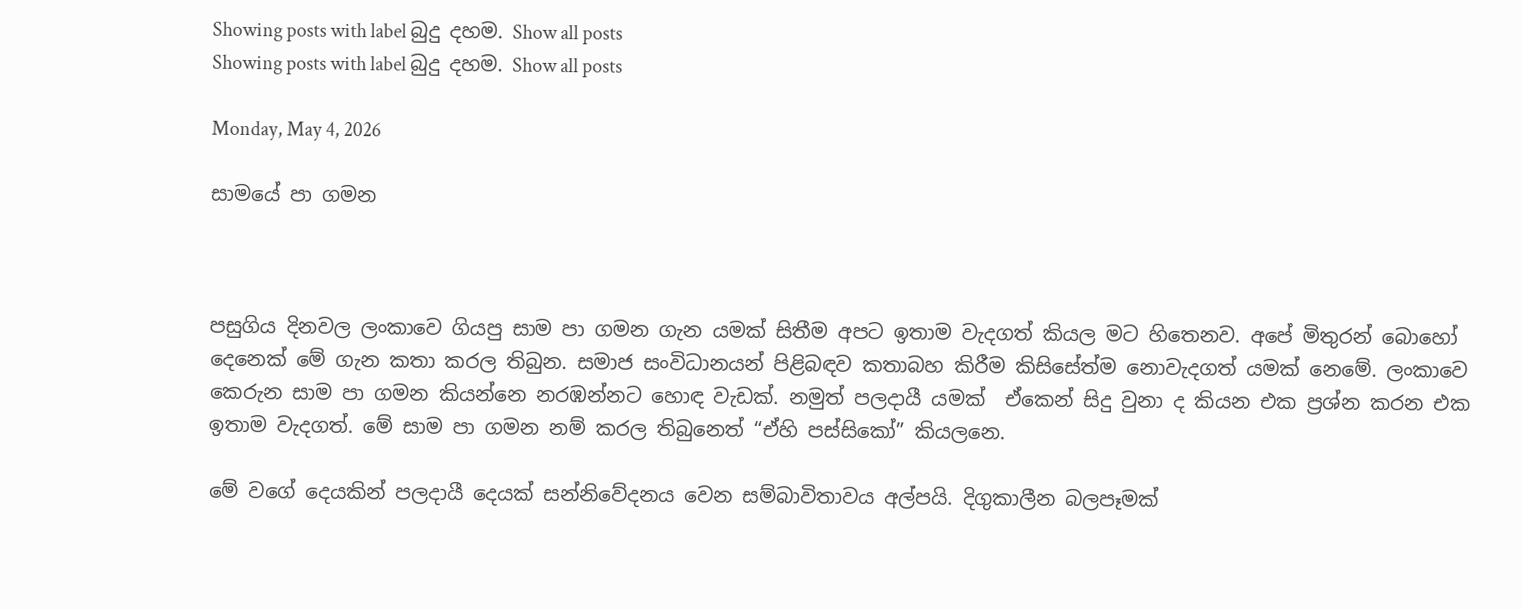Showing posts with label බුදු දහම. Show all posts
Showing posts with label බුදු දහම. Show all posts

Monday, May 4, 2026

සාමයේ පා ගමන



පසුගිය දිනවල ලංකාවෙ ගියපු සාම පා ගමන ගැන යමක් සිතීම අපට ඉතාම වැදගත් කියල මට හිතෙනව. අපේ මිතුරන් බොහෝ දෙනෙක් මේ ගැන කතා කරල තිබුන. සමාජ සංවිධානයන් පිළිබඳව කතාබහ කිරීම කිසිසේත්ම නොවැදගත් යමක් නෙමේ. ලංකාවෙ කෙරුන සාම පා ගමන කියන්නෙ නරඹන්නට හොඳ වැඩක්. නමුත් පලදායී යමක්  ඒකෙන් සිදු වුනා ද කියන එක ප්‍රශ්න කරන එක ඉතාම වැදගත්. මේ සාම පා ගමන නම් කරල තිබුනෙත් “ඒහි පස්සිකෝ” කියලනෙ.

මේ වගේ දෙයකින් පලදායී දෙයක් සන්නිවේදනය වෙන සම්බාවිතාවය අල්පයි. දිගුකාලීන බලපෑමක්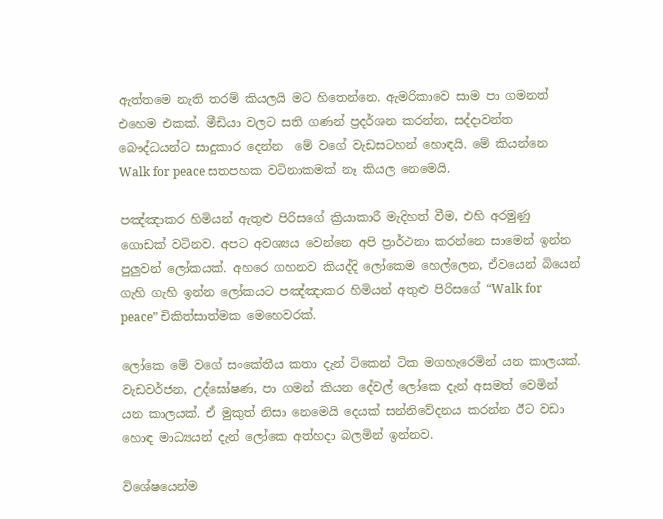ඇත්තමෙ නැති තරම් කියලයි මට හිතෙන්නෙ. ඇමරිකාවෙ සාම පා ගමනත් එහෙම එකක්. මීඩියා වලට සති ගණන් ප්‍රදර්ශන කරන්න, සද්දාවන්ත බෞද්ධයන්ට සාදුකාර දෙන්න  මේ වගේ වැඩසටහන් හොඳයි. මේ කියන්නෙ Walk for peace සතපහක වටිනාකමක් නෑ කියල නෙමෙයි.

පඤ්ඤාකර හිමියන් ඇතුළු පිරිසගේ ක්‍රියාකාරී මැදිහත් වීම, එහි අරමුණු ගොඩක් වටිනව. අපට අවශ්‍යය වෙන්නෙ අපි ප්‍රාර්ථනා කරන්නෙ සාමෙන් ඉන්න පුලුවන් ලෝකයක්. අහරෙ ගහනව කියද්දි ලෝකෙම හෙල්ලෙන, ඒවයෙන් බියෙන් ගැහි ගැහි ඉන්න ලෝකයට පඤ්ඤාකර හිමියන් අතුළු පිරිසගේ “Walk for peace” චිකිත්සාත්මක මෙහෙවරක්.

ලෝකෙ මේ වගේ සංකේතීය කතා දැන් ටිකෙන් ටික මගහැරෙමින් යන කාලයක්. වැඩවර්ජන, උද්ඝෝෂණ, පා ගමන් කියන දේවල් ලෝකෙ දැන් අසමත් වෙමින් යන කාලයක්. ඒ මුකුත් නිසා නෙමෙයි දෙයක් සන්නිවේදනය කරන්න ඊට වඩා හොඳ මාධ්‍යයන් දැන් ලෝකෙ අත්හදා බලමින් ඉන්නව.

විශේෂයෙන්ම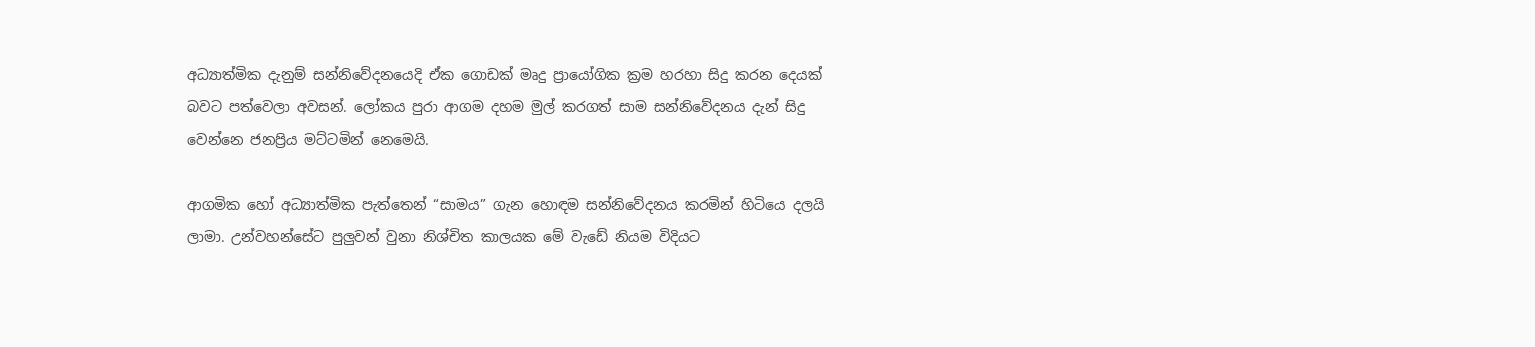අධ්‍යාත්මික දැනුම් සන්නිවේදනයෙදි ඒක ගොඩක් මෘදු ප්‍රායෝගික ක්‍රම හරහා සිදු කරන දෙයක් බවට පත්වෙලා අවසන්. ලෝකය පුරා ආගම දහම මුල් කරගත් සාම සන්නිවේදනය දැන් සිදු වෙන්නෙ ජනප්‍රිය මට්ටමින් නෙමෙයි.

ආගමික හෝ අධ්‍යාත්මික පැත්තෙන් “සාමය” ගැන හොඳම සන්නිවේදනය කරමින් හිටියෙ දලයි ලාමා. උන්වහන්සේට පුලුවන් වුනා නිශ්චිත කාලයක මේ වැඩේ නියම විදියට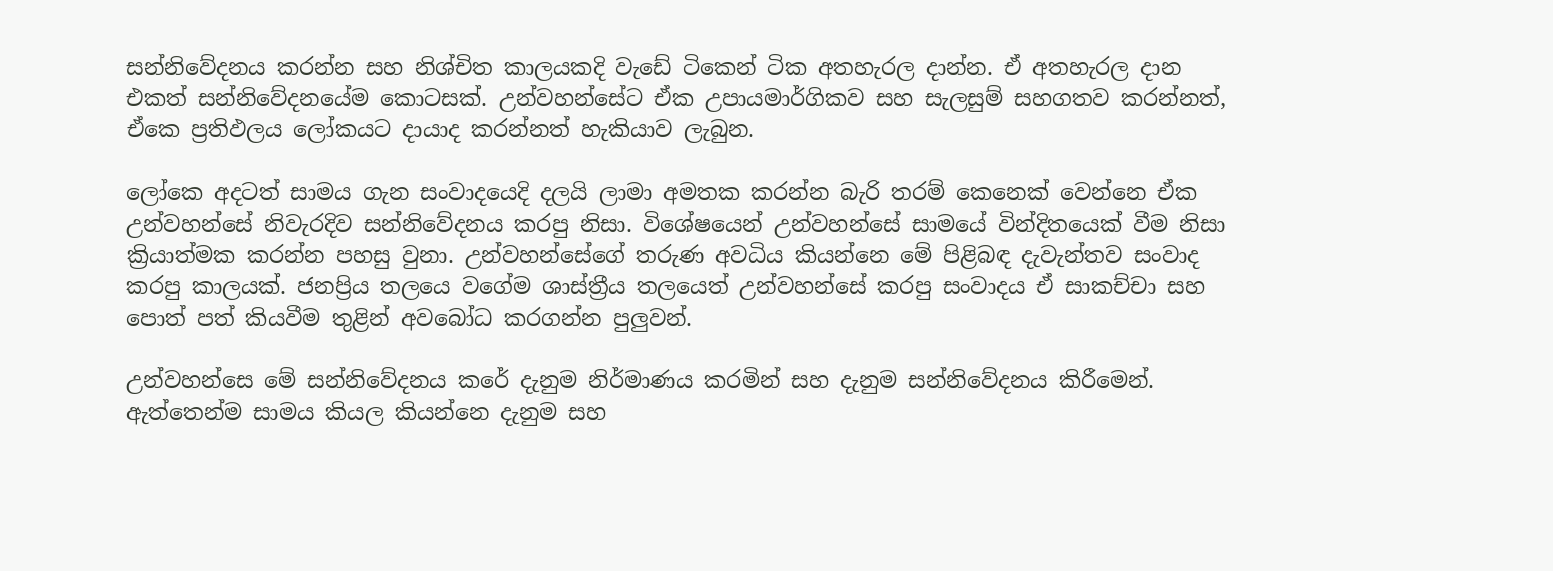සන්නිවේදනය කරන්න සහ නිශ්චිත කාලයකදි වැඩේ ටිකෙන් ටික අතහැරල දාන්න. ඒ අතහැරල දාන එකත් සන්නිවේදනයේම කොටසක්. උන්වහන්සේට ඒක උපායමාර්ගිකව සහ සැලසුම් සහගතව කරන්නත්, ඒකෙ ප්‍රතිඵලය ලෝකයට දායාද කරන්නත් හැකියාව ලැබුන.

ලෝකෙ අදටත් සාමය ගැන සංවාදයෙදි දලයි ලාමා අමතක කරන්න බැරි තරම් කෙනෙක් වෙන්නෙ ඒක උන්වහන්සේ නිවැරදිව සන්නිවේදනය කරපු නිසා. විශේෂයෙන් උන්වහන්සේ සාමයේ වින්දිතයෙක් වීම නිසා ක්‍රියාත්මක කරන්න පහසු වුනා. උන්වහන්සේගේ තරුණ අවධිය කියන්නෙ මේ පිළිබඳ දැවැන්තව සංවාද කරපු කාලයක්. ජනප්‍රිය තලයෙ වගේම ශාස්ත්‍රීය තලයෙත් උන්වහන්සේ කරපු සංවාදය ඒ සාකච්චා සහ පොත් පත් කියවීම තුළින් අවබෝධ කරගන්න පුලුවන්.

උන්වහන්සෙ මේ සන්නිවේදනය කරේ දැනුම නිර්මාණය කරමින් සහ දැනුම සන්නිවේදනය කිරීමෙන්. ඇත්තෙන්ම සාමය කියල කියන්නෙ දැනුම සහ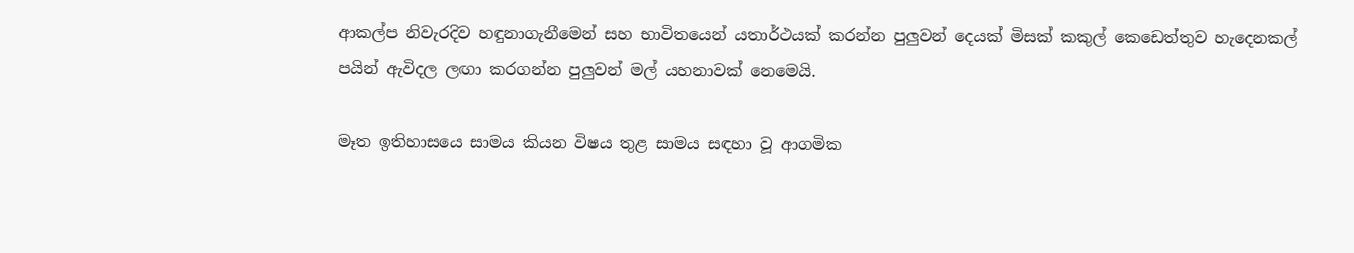ආකල්ප නිවැරදිව හඳුනාගැනීමෙන් සහ භාවිතයෙන් යතාර්ථයක් කරන්න පුලුවන් දෙයක් මිසක් කකුල් කෙඩෙත්තුව හැදෙනකල් පයින් ඇවිදල ලඟා කරගන්න පුලුවන් මල් යහනාවක් නෙමෙයි.

මෑත ඉතිහාසයෙ සාමය කියන විෂය තුළ සාමය සඳහා වූ ආගමික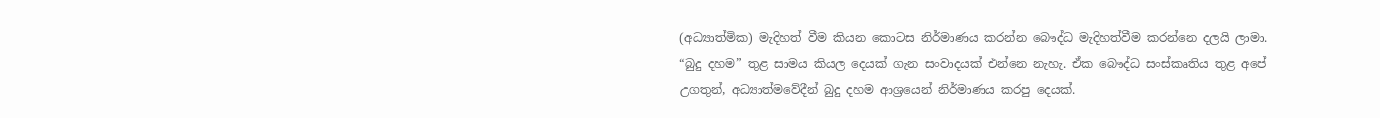(අධ්‍යාත්මික) මැදිහත් වීම කියන කොටස නිර්මාණය කරන්න බෞද්ධ මැදිහත්වීම කරන්නෙ දලයි ලාමා. “බුදු දහම” තුළ සාමය කියල දෙයක් ගැන සංවාදයක් එන්නෙ නැහැ. ඒක බෞද්ධ සංස්කෘතිය තුළ අපේ උගතුන්, අධ්‍යාත්මවේදීන් බුදු දහම ආශ්‍රයෙන් නිර්මාණය කරපු දෙයක්.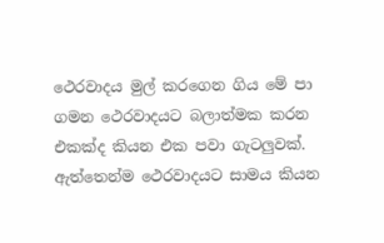ථෙරවාදය මුල් කරගෙන ගිය මේ පා ගමන ථෙරවාදයට බලාත්මක කරන එකක්ද කියන එක පවා ගැටලුවක්. ඇත්තෙන්ම ථෙරවාදයට සාමය කියන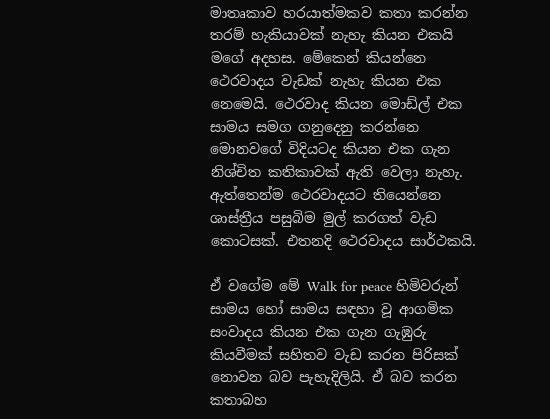මාතෘකාව හරයාත්මකව කතා කරන්න තරම් හැකියාවක් නැහැ කියන එකයි මගේ අදහස. මේකෙන් කියන්නෙ ථෙරවාදය වැඩක් නැහැ කියන එක නෙමෙයි. ථෙරවාද කියන මොඩ්ල් එක සාමය සමග ගනුදෙනු කරන්නෙ මොනවගේ විදියටද කියන එක ගැන නිශ්චිත කතිකාවක් ඇති වෙලා නැහැ. ඇත්තෙන්ම ථෙරවාදයට තියෙන්නෙ ශාස්ත්‍රීය පසුබිම මුල් කරගත් වැඩ කොටසක්. එතනදි ථෙරවාදය සාර්ථකයි.

ඒ වගේම මේ Walk for peace හිමිවරුන් සාමය හෝ සාමය සඳහා වූ ආගමික සංවාදය කියන එක ගැන ගැඹුරු කියවීමක් සහිතව වැඩ කරන පිරිසක් නොවන බව පැහැදිලියි. ඒ බව කරන කතාබහ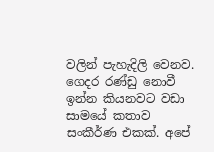වලින් පැහැදිලි වෙනව. ගෙදර රණ්ඩු නොවී ඉන්න කියනවට වඩා සාමයේ කතාව සංකීර්ණ එකක්. අපේ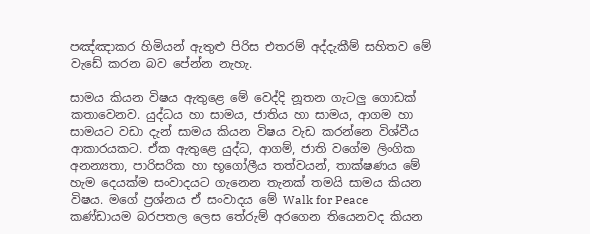පඤ්ඤාකර හිමියන් ඇතුළු පිරිස එතරම් අද්දැකීම් සහිතව මේ වැඩේ කරන බව පේන්න නැහැ.

සාමය කියන විෂය ඇතුළෙ මේ වෙද්දි නූතන ගැටලු ගොඩක් කතාවෙනව. යුද්ධය හා සාමය, ජාතිය හා සාමය, ආගම හා සාමයට වඩා දැන් සාමය කියන විෂය වැඩ කරන්නෙ විශ්වීය ආකාරයකට. ඒක ඇතුළෙ යුද්ධ, ආගම්, ජාති වගේම ලිංගික අනන්‍යතා, පාරිසරික හා භූගෝලීය තත්වයන්, තාක්ෂණය මේ හැම දෙයක්ම සංවාදයට ගැනෙන තැනක් තමයි සාමය කියන විෂය. මගේ ප්‍රශ්නය ඒ සංවාදය මේ Walk for Peace කණ්ඩායම බරපතල ලෙස තේරුම් අරගෙන තියෙනවද කියන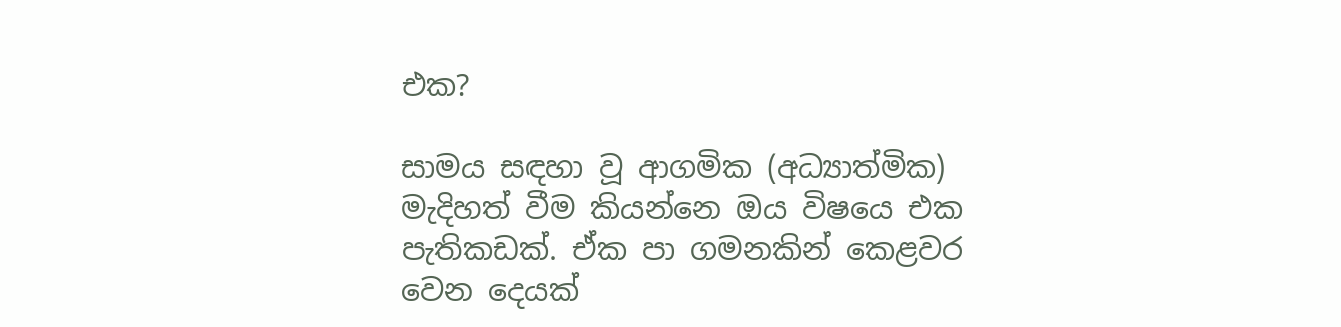එක?

සාමය සඳහා වූ ආගමික (අධ්‍යාත්මික) මැදිහත් වීම කියන්නෙ ඔය විෂයෙ එක පැතිකඩක්. ඒක පා ගමනකින් කෙළවර වෙන දෙයක්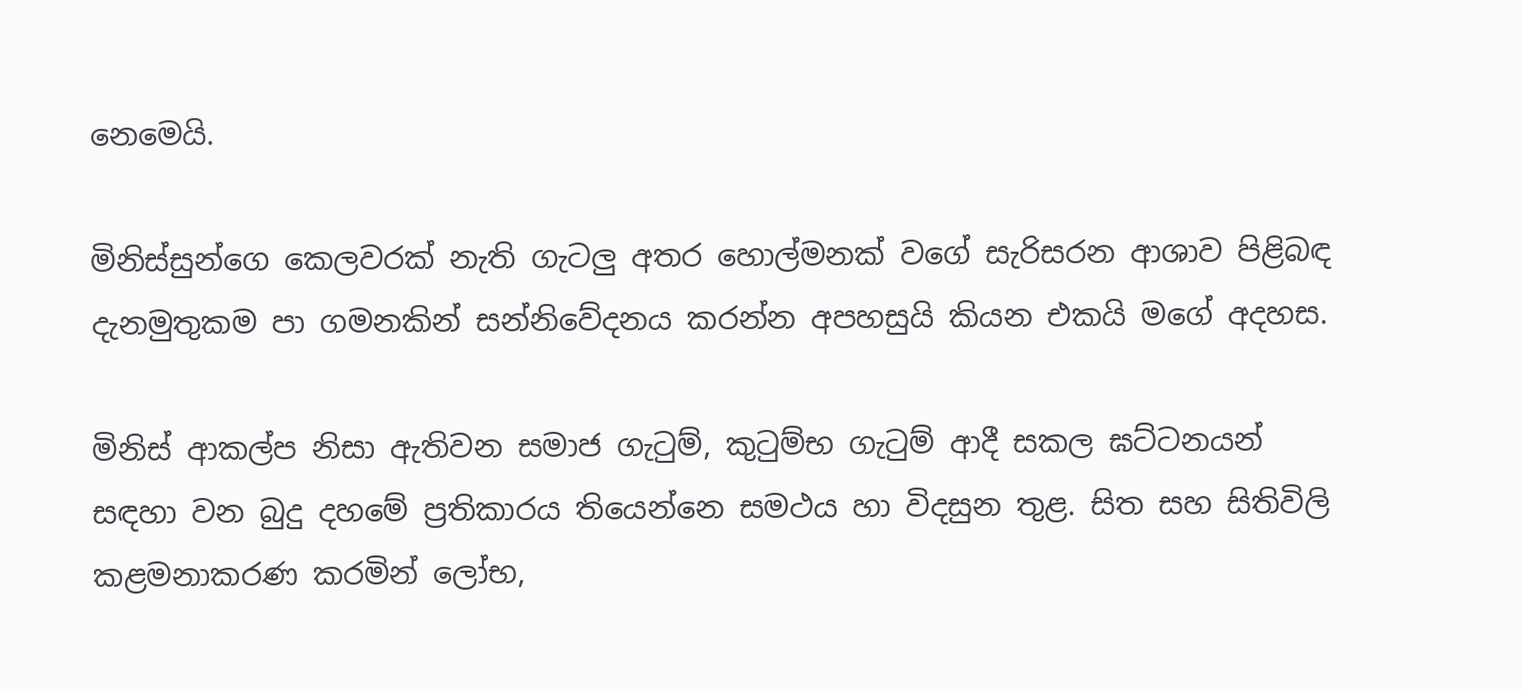නෙමෙයි.

මිනිස්සුන්ගෙ කෙලවරක් නැති ගැටලු අතර හොල්මනක් වගේ සැරිසරන ආශාව පිළිබඳ දැනමුතුකම පා ගමනකින් සන්නිවේදනය කරන්න අපහසුයි කියන එකයි මගේ අදහස.

මිනිස් ආකල්ප නිසා ඇතිවන සමාජ ගැටුම්, කුටුම්භ ගැටුම් ආදී සකල ඝට්ටනයන් සඳහා වන බුදු දහමේ ප්‍රතිකාරය තියෙන්නෙ සමථය හා විදසුන තුළ. සිත සහ සිතිවිලි කළමනාකරණ කරමින් ලෝභ,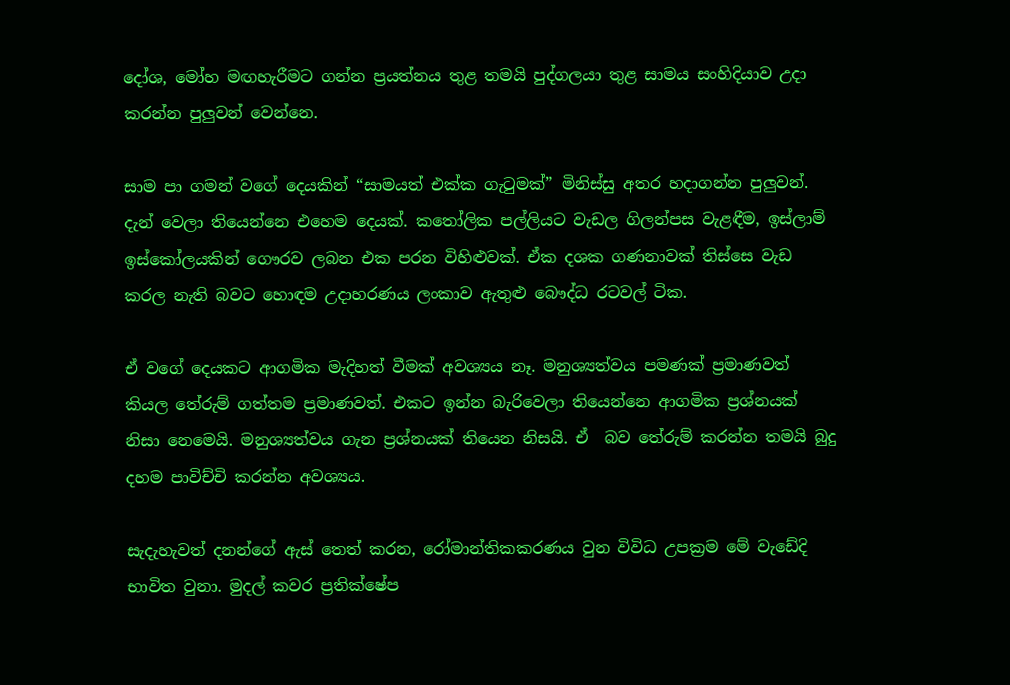දෝශ, මෝහ මඟහැරීමට ගන්න ප්‍රයත්නය තුළ තමයි පුද්ගලයා තුළ සාමය සංහිදියාව උදා කරන්න පුලුවන් වෙන්නෙ.

සාම පා ගමන් වගේ දෙයකින් “සාමයත් එක්ක ගැටුමක්” මිනිස්සු අතර හදාගන්න පුලුවන්. දැන් වෙලා තියෙන්නෙ එහෙම දෙයක්. කතෝලික පල්ලියට වැඩල ගිලන්පස වැළඳීම, ඉස්ලාම් ඉස්කෝලයකින් ගෞරව ලබන එක පරන විහිළුවක්. ඒක දශක ගණනාවක් තිස්සෙ වැඩ කරල නැති බවට හොඳම උදාහරණය ලංකාව ඇතුළු බෞද්ධ රටවල් ටික.

ඒ වගේ දෙයකට ආගමික මැදිහත් වීමක් අවශ්‍යය නෑ. මනුශ්‍යත්වය පමණක් ප්‍රමාණවත් කියල තේරුම් ගත්තම ප්‍රමාණවත්. එකට ඉන්න බැරිවෙලා තියෙන්නෙ ආගමික ප්‍රශ්නයක් නිසා නෙමෙයි. මනුශ්‍යත්වය ගැන ප්‍රශ්නයක් තියෙන නිසයි. ඒ  බව තේරුම් කරන්න තමයි බුදු දහම පාවිච්චි කරන්න අවශ්‍යය.

සැදැහැවත් දනන්ගේ ඇස් තෙත් කරන, රෝමාන්තිකකරණය වුන විවිධ උපක්‍රම මේ වැඩේදි භාවිත වුනා. මුදල් කවර ප්‍රතික්ෂේප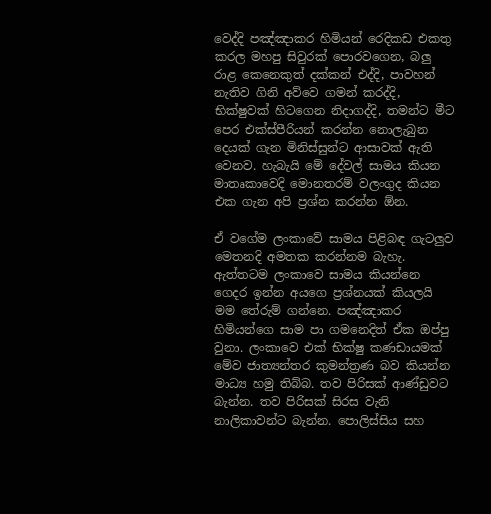වෙද්දි පඤ්ඤාකර හිමියන් රෙදිකඩ එකතු කරල මහපු සිවුරක් පොරවගෙන, බලු රාළ කෙනෙකුත් දක්කන් එද්දි, පාවහන් නැතිව ගිනි අව්වෙ ගමන් කරද්දි, භික්ෂුවක් හිටගෙන නිදාගද්දි, තමන්ට මීට පෙර එක්ස්පීරියන් කරන්න නොලැබුන දෙයක් ගැන මිනිස්සුන්ට ආසාවක් ඇති වෙනව. හැබැයි මේ දේවල් සාමය කියන මාතෘකාවෙදි මොනතරම් වලංගුද කියන එක ගැන අපි ප්‍රශ්න කරන්න ඕන.

ඒ වගේම ලංකාවේ සාමය පිළිබඳ ගැටලුව මෙතනදි අමතක කරන්නම බැහැ. ඇත්තටම ලංකාවෙ සාමය කියන්නෙ ගෙදර ඉන්න අයගෙ ප්‍රශ්නයක් කියලයි මම තේරුම් ගන්නෙ. පඤ්ඤාකර හිමියන්ගෙ සාම පා ගමනෙදිත් ඒක ඔප්පු වුනා. ලංකාවෙ එක් භික්ෂු කණඩායමක් මේව ජාත්‍යන්තර කුමන්ත්‍රණ බව කියන්න මාධ්‍ය හමු තිබ්බ. තව පිරිසක් ආණ්ඩුවට බැන්න. තව පිරිසක් සිරස වැනි නාලිකාවන්ට බැන්න. පොලිස්සිය සහ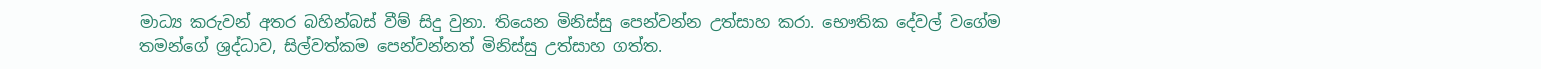මාධ්‍ය කරුවන් අතර බහින්බස් වීම් සිදු වුනා. තියෙන මිනිස්සු පෙන්වන්න උත්සාහ කරා. භෞතික දේවල් වගේම තමන්ගේ ශ්‍රද්ධාව, සිල්වත්කම පෙන්වන්නත් මිනිස්සු උත්සාහ ගත්ත.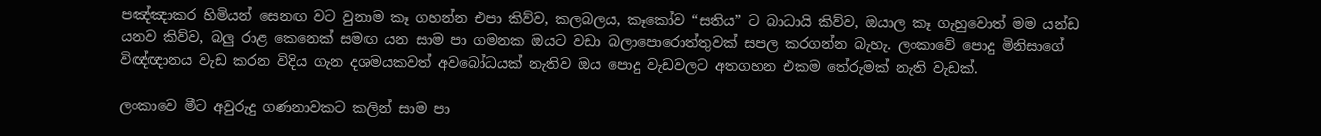පඤ්ඤාකර හිමියන් සෙනඟ වට වුනාම කෑ ගහන්න එපා කිව්ව, කලබලය, කෑකෝව “සතිය” ට බාධායි කිව්ව, ඔයාල කෑ ගැහුවොත් මම යන්ඩ යනව කිව්ව, බලු රාළ කෙනෙක් සමඟ යන සාම පා ගමනක ඔයට වඩා බලාපොරොත්තුවක් සපල කරගන්න බැහැ. ලංකාවේ පොදු මිනිසාගේ විඥ්ඥානය වැඩ කරන විදිය ගැන දශමයකවත් අවබෝධයක් නැතිව ඔය පොදු වැඩවලට අතගහන එකම තේරුමක් නැති වැඩක්.

ලංකාවෙ මීට අවුරුදු ගණනාවකට කලින් සාම පා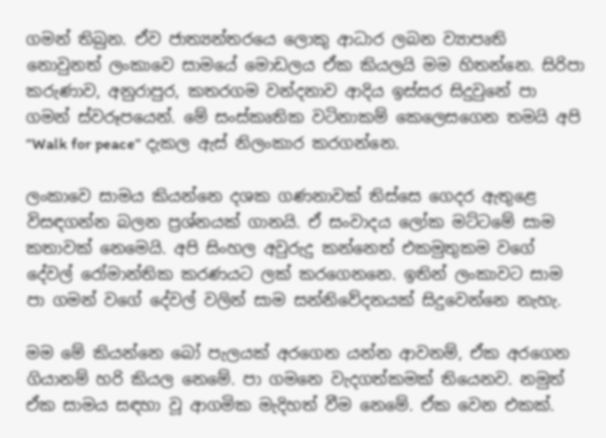ගමන් තිබුන. ඒව ජාත්‍යන්තරයෙ ලොකු ආධාර ලබන ව්‍යාපෘති නොවුනත් ලංකාවෙ සාමයේ මොඩලය ඒක කියලයි මම හිතන්නෙ. සිරිපා කරුණාව, අනුරාපුර, කතරගම වන්දනාව ආදිය ඉස්සර සිදුවුනේ පා ගමන් ස්වරූපයෙන්. මේ සංස්කෘතික වටිනාකම් කෙලෙසගෙන තමයි අපි “Walk for peace” දැකල ඇස් නිලංකාර කරගන්නෙ.

ලංකාවෙ සාමය කියන්නෙ දශක ගණනාවක් තිස්සෙ ගෙදර ඇතුළෙ විසඳගන්න බලන ප්‍රශ්නයක් ගානයි. ඒ සංවාදය ලෝක මට්ටමේ සාම කතාවක් නෙමෙයි. අපි සිංහල අවුරුදු කන්නෙත් එකමුතුකම වගේ දේවල් රෝමාන්තික කරණයට ලක් කරගෙනනෙ. ඉතින් ලංකාවට සාම පා ගමන් වගේ දේවල් වලින් සාම සන්නිවේදනයක් සිදුවෙන්නෙ නැහැ.

මම මේ කියන්නෙ බෝ පැලයක් අරගෙන යන්න ආවනම්, ඒක අරගෙන ගියානම් හරි කියල නෙමේ. පා ගමනෙ වැදගත්කමක් තියෙනව. නමුත් ඒක සාමය සඳහා වූ ආගමික මැදිහත් වීම නෙමේ. ඒක වෙන එකක්.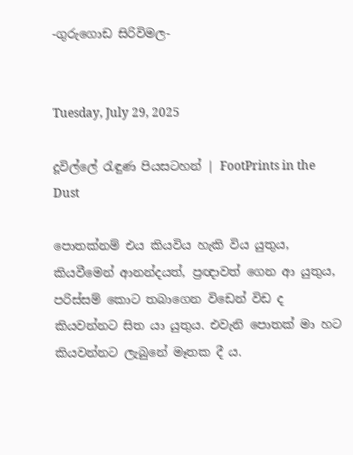-ගුරුගොඩ සිරිවිමල-


Tuesday, July 29, 2025

දූවිල්ලේ රැඳුණ පියසටහන් | FootPrints in the Dust

පොතක්නම් එය කියවිය හැකි විය යුතුය, කියවීමෙන් ආනන්දයත්, ප්‍රඥාවත් ගෙන ආ යුතුය, පරිස්සම් කොට තබාගෙන විඩෙන් විඩ ද කියවන්නට සිත යා යුතුය. එවැනි පොතක් මා හට කියවන්නට ලැබුනේ මෑතක දී ය.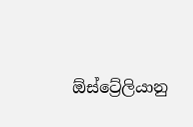ඕස්ට්‍රේලියානු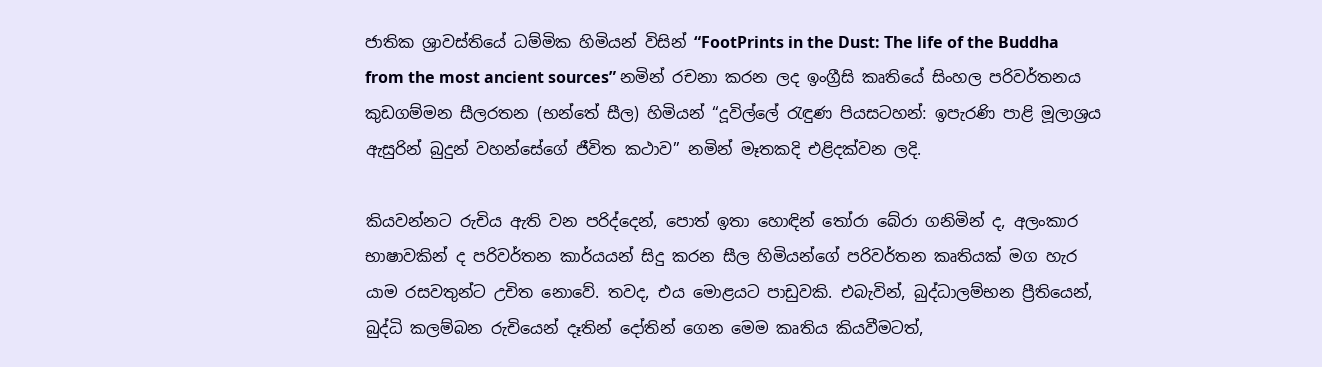ජාතික ශ්‍රාවස්තියේ ධම්මික හිමියන් විසින් “FootPrints in the Dust: The life of the Buddha from the most ancient sources” නමින් රචනා කරන ලද ඉංග්‍රීසි කෘතියේ සිංහල පරිවර්තනය කුඩගම්මන සීලරතන (භන්තේ සීල) හිමියන් “දූවිල්ලේ රැඳුණ පියසටහන්: ඉපැරණි පාළි මූලාශ්‍රය ඇසුරින් බුදුන් වහන්සේගේ ජීවිත කථාව” නමින් මෑතකදි එළිදක්වන ලදි.

කියවන්නට රුචිය ඇති වන පරිද්දෙන්, පොත් ඉතා හොඳින් තෝරා බේරා ගනිමින් ද, අලංකාර භාෂාවකින් ද පරිවර්තන කාර්යයන් සිදු කරන සීල හිමියන්ගේ පරිවර්තන කෘතියක් මග හැර යාම රසවතුන්ට උචිත නොවේ. තවද, එය මොළයට පාඩුවකි. එබැවින්, බුද්ධාලම්භන ප්‍රීතියෙන්, බුද්ධි කලම්බන රුචියෙන් දෑතින් දෝතින් ගෙන මෙම කෘතිය කියවීමටත්,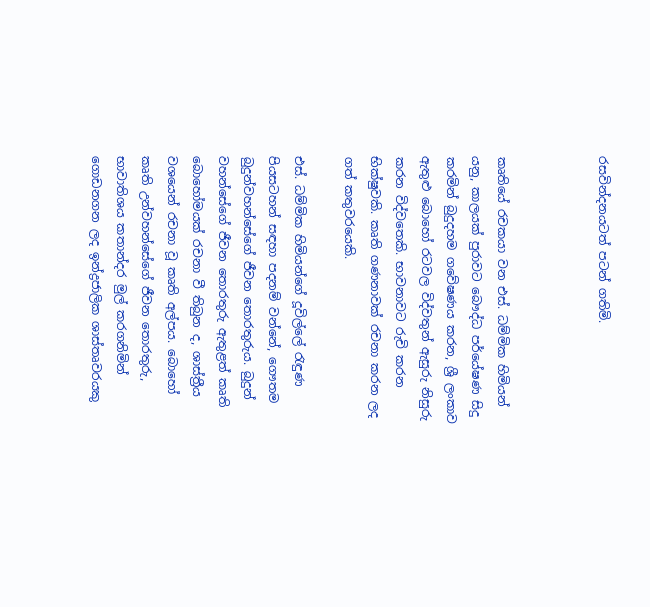රසවින්දනයටත් පටන් ගතිමි.



කෘතියේ රචකයා වන එස්. ධම්මික හිමියන් යනු, කාලයක් පුරාවට බෞද්ධ පර්යේෂණ සිදු කරමින් බුදුදහම ගවේෂණය කරන, ශ්‍රී ලංකාව ඇතුළු බොහෝ රටවල විද්වතුන් ඇසුරු නිසුරු කරන විද්වතෙකි. භාවනාවට රුචි කරන භික්ෂුවකි. කෘති ගණනාවක් රචනා කරන ලද ගත් කතුවරයෙකි.

එස්. ධම්මික හිමියන්ගේ දූවිල්ලේ රැඳුණ පියසටහන් සඳහා පදනම් වන්නේ, ගෞතම බුදුන්වහන්සේගේ ජීවන තොරතුරුය. බුදුන් වහන්සේගේ ජීවන තොරතුරු ඇතුළත් කෘති බොහෝමයක් රචනා වී තිබුන ද, ශාස්ත්‍රීය වශයෙන් රචනා වූ කෘති අල්පය. බොහෝ කෘති උන්වහන්සේගේ ජීවන තොරතුරු, භාවාතිශය කතාන්දර මුල් කරගනිමින් ගොඩනගන ලද ඉන්ද්‍රජාලික ශාස්තෘවරයකු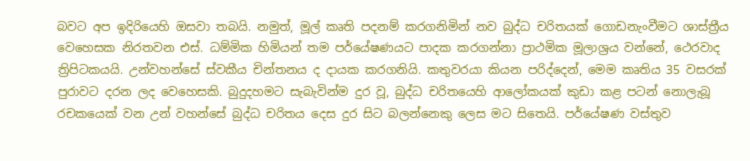බවට අප ඉදිරියෙහි ඔසවා තබයි. නමුත්, මූල් කෘති පදනම් කරගනිමින් නව බුද්ධ චරිතයක් ගොඩනැංවීමට ශාස්ත්‍රීය වෙහෙසක නිරතවන එස්. ධම්මික හිමියන් තම පර්යේෂණයට පාදක කරගන්නා ප්‍රාථමික මූලාශ්‍රය වන්නේ, ථෙරවාද ත්‍රිපිටකයයි. උන්වහන්සේ ස්වකීය චින්තනය ද දායක කරගනියි. කතුවරයා කියන පරිද්දෙන්, මෙම කෘතිය 35 වසරක් පුරාවට දරන ලද වෙහෙසකි. බුදුදහමට සැබැවින්ම දුර වූ, බුද්ධ චරිතයෙහි ආලෝකයක් කුඩා කළ පටන් නොලැබූ රචකයෙක් වන උන් වහන්සේ බුද්ධ චරිතය දෙස දුර සිට බලන්නෙකු ලෙස මට සිතෙයි. පර්යේෂණ වස්තුව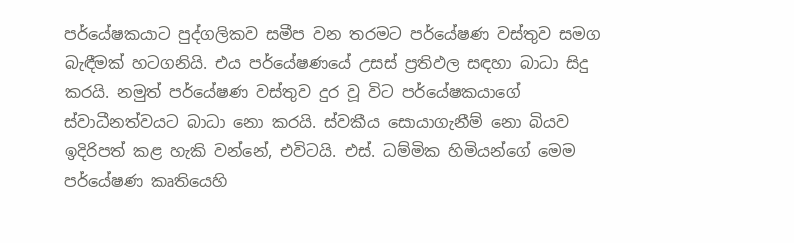පර්යේෂකයාට පුද්ගලිකව සමීප වන තරමට පර්යේෂණ වස්තුව සමග බැඳීමක් හටගනියි. එය පර්යේෂණයේ උසස් ප්‍රතිඵල සඳහා බාධා සිදු කරයි. නමුත් පර්යේෂණ වස්තුව දුර වූ විට පර්යේෂකයාගේ ස්වාධීනත්වයට බාධා නො කරයි. ස්වකීය සොයාගැනීම් නො බියව ඉදිරිපත් කළ හැකි වන්නේ, එවිටයි. එස්. ධම්මික හිමියන්ගේ මෙම පර්යේෂණ කෘතියෙහි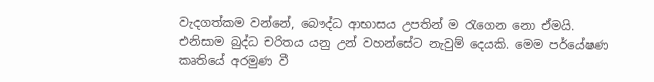වැදගත්කම වන්නේ, බෞද්ධ ආභාසය උපතින් ම රැගෙන නො ඒමයි. එනිසාම බුද්ධ චරිතය යනු උන් වහන්සේට නැවුම් දෙයකි. මෙම පර්යේෂණ කෘතියේ අරමුණ වී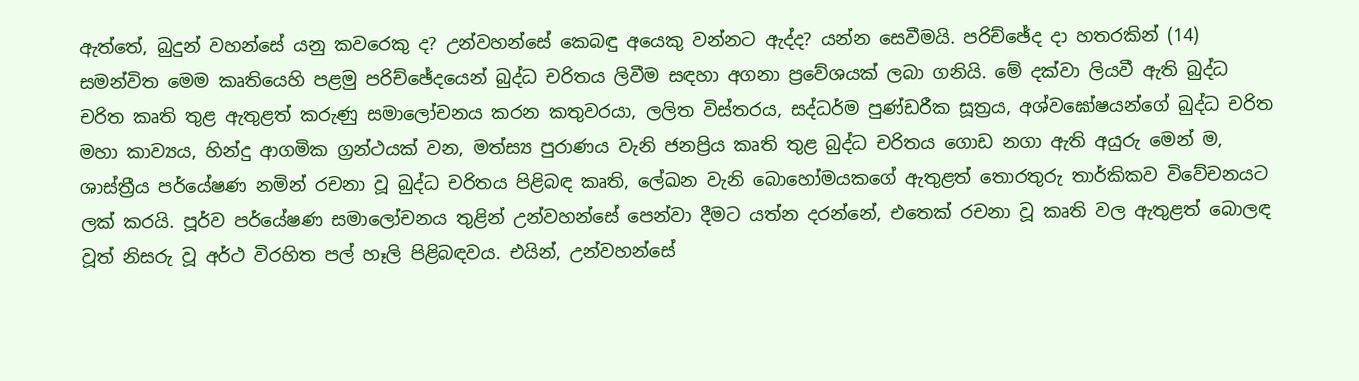ඇත්තේ, බුදුන් වහන්සේ යනු කවරෙකු ද? උන්වහන්සේ කෙබඳු අයෙකු වන්නට ඇද්ද? යන්න සෙවීමයි. පරිච්ඡේද දා හතරකින් (14) සමන්විත මෙම කෘතියෙහි පළමු පරිච්ඡේදයෙන් බුද්ධ චරිතය ලිවීම සඳහා අගනා ප්‍රවේශයක් ලබා ගනියි. මේ දක්වා ලියවී ඇති බුද්ධ චරිත කෘති තුළ ඇතුළත් කරුණු සමාලෝචනය කරන කතුවරයා, ලලිත විස්තරය, සද්ධර්ම පුණ්ඩරීක සූත්‍රය, අශ්වඝෝෂයන්ගේ බුද්ධ චරිත මහා කාව්‍යය, හින්දු ආගමික ග්‍රන්ථයක් වන, මත්ස්‍ය පුරාණය වැනි ජනප්‍රිය කෘති තුළ බුද්ධ චරිතය ගොඩ නගා ඇති අයුරු මෙන් ම, ශාස්ත්‍රීය පර්යේෂණ නමින් රචනා වූ බුද්ධ චරිතය පිළිබඳ කෘති, ලේඛන වැනි බොහෝමයකගේ ඇතුළත් තොරතුරු තාර්කිකව විවේචනයට ලක් කරයි. පූර්ව පර්යේෂණ සමාලෝචනය තුළින් උන්වහන්සේ පෙන්වා දීමට යත්න දරන්නේ, එතෙක් රචනා වූ කෘති වල ඇතුළත් බොලඳ වූත් නිසරු වූ අර්ථ විරහිත පල් හෑලි පිළිබඳවය. එයින්, උන්වහන්සේ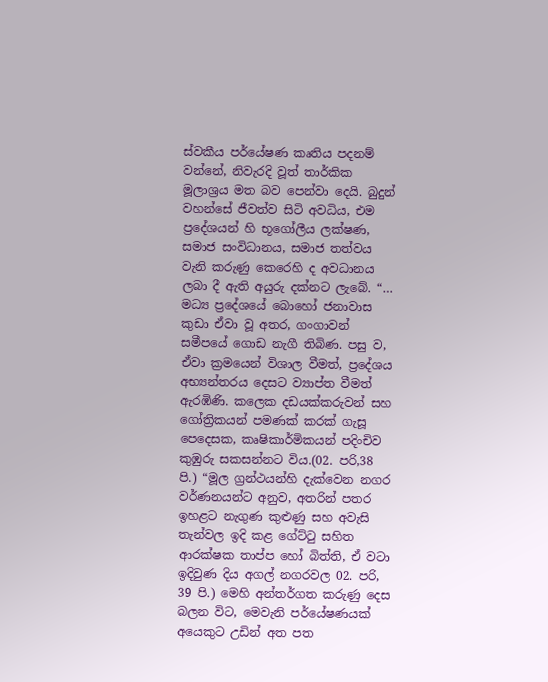ස්වකීය පර්යේෂණ කෘතිය පදනම් වන්නේ, නිවැරදි වූත් තාර්කික මූලාශ්‍රය මත බව පෙන්වා දෙයි. බුදුන් වහන්සේ ජීවත්ව සිටි අවධිය, එම ප්‍රදේශයන් හි භූගෝලීය ලක්ෂණ, සමාජ සංවිධානය, සමාජ තත්වය වැනි කරුණු කෙරෙහි ද අවධානය ලබා දී ඇති අයුරු දක්නට ලැබේ. “… මධ්‍ය ප්‍රදේශයේ බොහෝ ජනාවාස කුඩා ඒවා වූ අතර, ගංගාවන් සමීපයේ ගොඩ නැගී තිබිණ. පසු ව, ඒවා ක්‍රමයෙන් විශාල වීමත්, ප්‍රදේශය අභ්‍යන්තරය දෙසට ව්‍යාප්ත වීමත් ඇරඹිණි. කලෙක දඩයක්කරුවන් සහ ගෝත්‍රිකයන් පමණක් කරක් ගැසූ පෙදෙසක, කෘෂිකාර්මිකයන් පදිංචිව කුඹුරු සකසන්නට විය.(02. පරි,38 පි.) “මූල ග්‍රන්ථයන්හි දැක්වෙන නගර වර්ණනයන්ට අනුව, අතරින් පතර ඉහළට නැගුණ කුළුණු සහ අවැසි තැන්වල ඉදි කළ ගේට්ටු සහිත ආරක්ෂක තාප්ප හෝ බිත්ති, ඒ වටා ඉදිවුණ දිය අගල් නගරවල 02. පරි, 39 පි.) මෙහි අන්තර්ගත කරුණු දෙස බලන විට, මෙවැනි පර්යේෂණයක් අයෙකුට උඩින් අත පත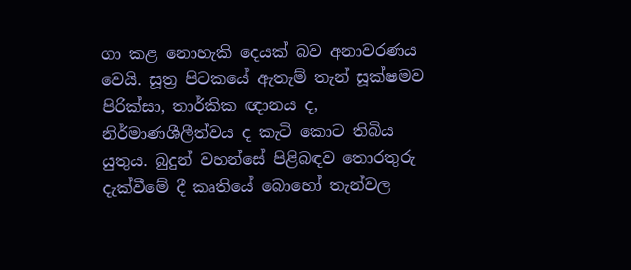ගා කළ නොහැකි දෙයක් බව අනාවරණය වෙයි. සූත්‍ර පිටකයේ ඇතැම් තැන් සූක්ෂමව පිරික්සා, තාර්කික ඥානය ද, නිර්මාණශීලීත්වය ද කැටි කොට තිබිය යුතුය. බුදුන් වහන්සේ පිළිබඳව තොරතුරු දැක්වීමේ දී කෘතියේ බොහෝ තැන්වල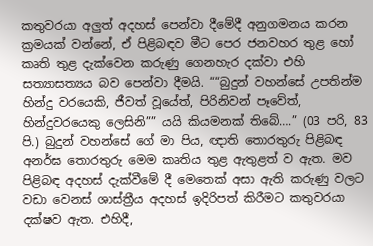කතුවරයා අලුත් අදහස් පෙන්වා දීමේදී අනුගමනය කරන ක්‍රමයක් වන්නේ, ඒ පිළිබඳව මීට පෙර ජනවහර තුළ හෝ කෘති තුළ දැක්වෙන කරුණු ගෙනහැර දක්වා එහි සත්‍යාසත්‍යය බව පෙන්වා දීමයි. ““බුදුන් වහන්සේ උපතින්ම හින්දු වරයෙකි, ජීවත් වූයේත්, පිරිනිවන් පෑවේත්, හින්දුවරයෙකු ලෙසිනි”” යයි කියමනක් තිබේ….” (03 පරි, 83 පි.) බුදුන් වහන්සේ ගේ මා පිය, ඥාති තොරතුරු පිළිබඳ අනර්ඝ තොරතුරු මෙම කෘතිය තුළ ඇතුළත් ව ඇත. මව පිළිබඳ අදහස් දැක්වීමේ දී මෙතෙක් අසා ඇති කරුණු වලට වඩා වෙනස් ශාස්ත්‍රීය අදහස් ඉදිරිපත් කිරීමට කතුවරයා දක්ෂව ඇත. එහිදී,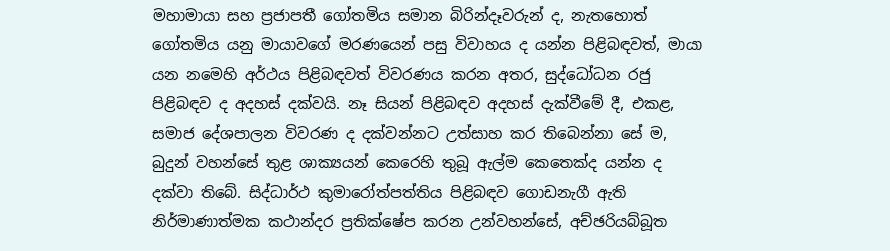මහාමායා සහ ප්‍රජාපතී ගෝතමිය සමාන බිරින්දෑවරුන් ද, නැතහොත් ගෝතමිය යනු මායාවගේ මරණයෙන් පසු විවාහය ද යන්න පිළිබඳවත්, මායා යන නමෙහි අර්ථය පිළිබඳවත් විවරණය කරන අතර, සුද්ධෝධන රජු පිළිබඳව ද අදහස් දක්වයි. නෑ සියන් පිළිබඳව අදහස් දැක්වීමේ දී, එකළ, සමාජ දේශපාලන විවරණ ද දක්වන්නට උත්සාහ කර තිබෙන්නා සේ ම, බුදුන් වහන්සේ තුළ ශාක්‍යයන් කෙරෙහි තුබූ ඇල්ම කෙතෙක්ද යන්න ද දක්වා තිබේ. සිද්ධාර්ථ කුමාරෝත්පත්තිය පිළිබඳව ගොඩනැගී ඇති නිර්මාණාත්මක කථාන්දර ප්‍රතික්ෂේප කරන උන්වහන්සේ, අච්ඡරියබ්බූත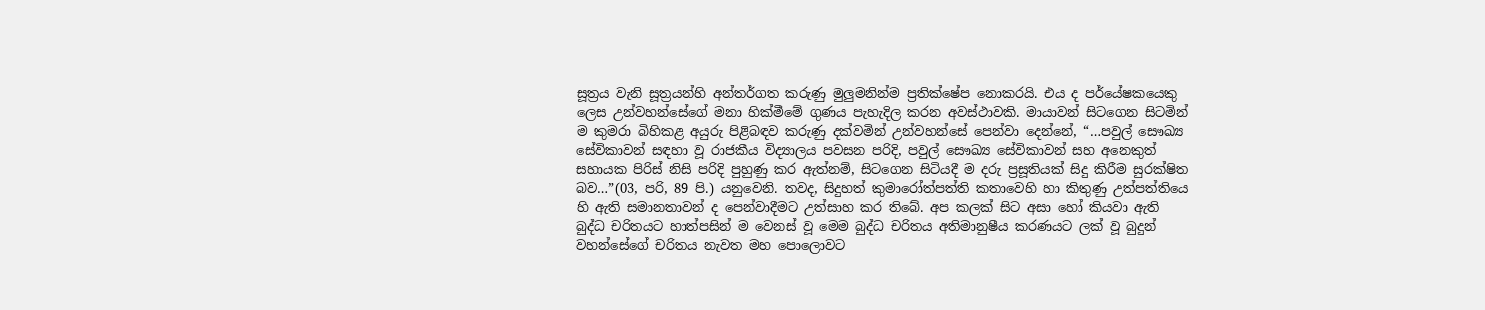සූත්‍රය වැනි සූත්‍රයන්හි අන්තර්ගත කරුණු මුලුමනින්ම ප්‍රතික්ෂේප නොකරයි. එය ද පර්යේෂකයෙකු ලෙස උන්වහන්සේගේ මනා හික්මීමේ ගුණය පැහැදිල කරන අවස්ථාවකි. මායාවන් සිටගෙන සිටමින් ම කුමරා බිහිකළ අයුරු පිළිබඳව කරුණු දක්වමින් උන්වහන්සේ පෙන්වා දෙන්නේ, “…පවුල් සෞඛ්‍ය සේවිකාවන් සඳහා වූ රාජකීය විද්‍යාලය පවසන පරිදි, පවුල් සෞඛ්‍ය සේවිකාවන් සහ අනෙකුත් සහායක පිරිස් නිසි පරිදි පුහුණු කර ඇත්නම්, සිටගෙන සිටියදී ම දරු ප්‍රසූතියක් සිදු කිරීම සුරක්ෂිත බව…”(03, පරි, 89 පි.) යනුවෙනි. තවද, සිදුහත් කුමාරෝත්පත්ති කතාවෙහි හා කිතුණු උත්පත්තියෙ හි ඇති සමානතාවන් ද පෙන්වාදීමට උත්සාහ කර තිබේ. අප කලක් සිට අසා හෝ කියවා ඇති බුද්ධ චරිතයට හාත්පසින් ම වෙනස් වූ මෙම බුද්ධ චරිතය අතිමානුෂීය කරණයට ලක් වූ බුදුන් වහන්සේගේ චරිතය නැවත මහ පොලොවට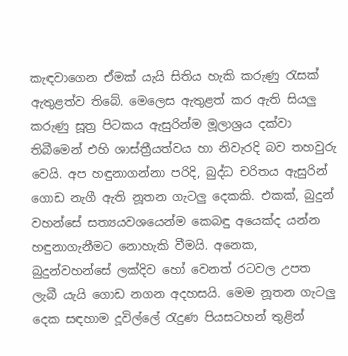කැඳවාගෙන ඒමක් යැයි සිතිය හැකි කරුණු රැසක් ඇතුළත්ව තිබේ. මෙලෙස ඇතුළත් කර ඇති සියලු කරුණු සූත්‍ර පිටකය ඇසුරින්ම මූලාශ්‍රය දක්වා තිබීමෙන් එහි ශාස්ත්‍රීයත්වය හා නිවැරදි බව තහවුරු වෙයි. අප හඳුනාගන්නා පරිදි, බුද්ධ චරිතය ඇසුරින් ගොඩ නැගී ඇති නූතන ගැටලු දෙකකි. එකක්, බුදුන් වහන්සේ සත්‍යයවශයෙන්ම කෙබඳු අයෙක්ද යන්න හඳුනාගැනීමට නොහැකි වීමයි. අනෙක, බුදුන්වහන්සේ ලක්දිව හෝ වෙනත් රටවල උපත ලැබී යැයි ගොඩ නගන අදහසයි. මෙම නූතන ගැටලු දෙක සඳහාම දූවිල්ලේ රැදුණ පියසටහන් තුළින්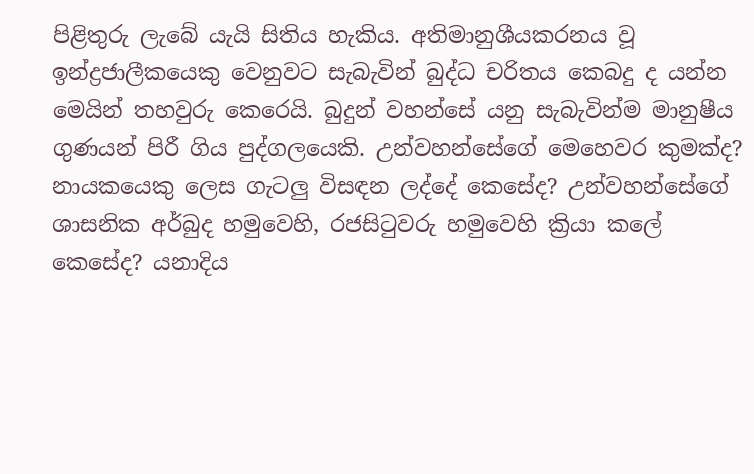පිළිතුරු ලැබේ යැයි සිතිය හැකිය. අතිමානුශීයකරනය වූ ඉන්ද්‍රජාලීකයෙකු වෙනුවට සැබැවින් බුද්ධ චරිතය කෙබදු ද යන්න මෙයින් තහවුරු කෙරෙයි. බුදුන් වහන්සේ යනු සැබැවින්ම මානුෂීය ගුණයන් පිරී ගිය පුද්ගලයෙකි. උන්වහන්සේගේ මෙහෙවර කුමක්ද? නායකයෙකු ලෙස ගැටලු විසඳන ලද්දේ කෙසේද? උන්වහන්සේගේ ශාසනික අර්බුද හමුවෙහි, රජසිටුවරු හමුවෙහි ක්‍රියා කලේ කෙසේද? යනාදිය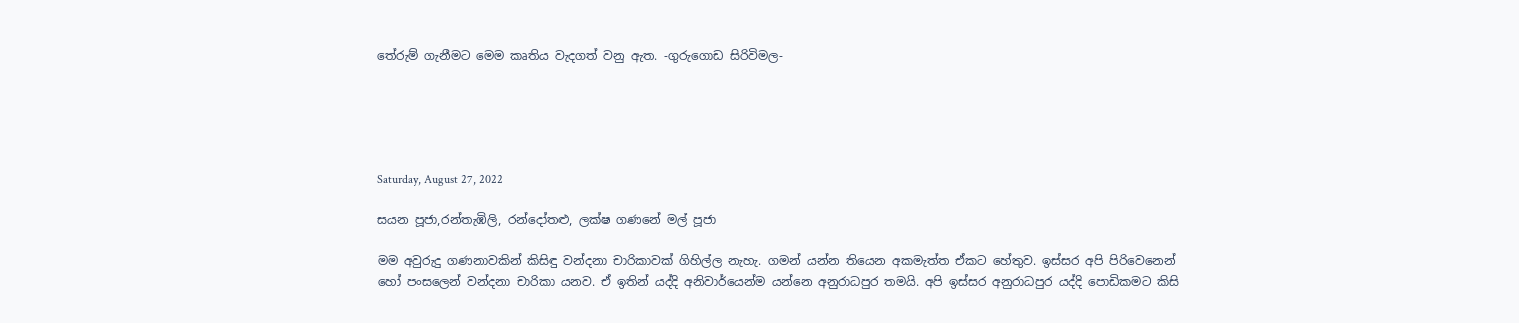තේරුම් ගැනීමට මෙම කෘතිය වැදගත් වනු ඇත. -ගුරුගොඩ සිරිවිමල-





Saturday, August 27, 2022

සයන පූජා,රන්තැඹිලි, රන්දෝතළු, ලක්ෂ ගණනේ මල් පූජා

මම අවුරුදු ගණනාවකින් කිසිඳු වන්දනා චාරිකාවක් ගිහිල්ල නැහැ. ගමන් යන්න තියෙන අකමැත්ත ඒකට හේතුව. ඉස්සර අපි පිරිවෙනෙන් හෝ පංසලෙන් වන්දනා චාරිකා යනව. ඒ ඉතින් යද්දි අනිවාර්යෙන්ම යන්නෙ අනුරාධපුර තමයි. අපි ඉස්සර අනුරාධපුර යද්දි පොඩිකමට කිසි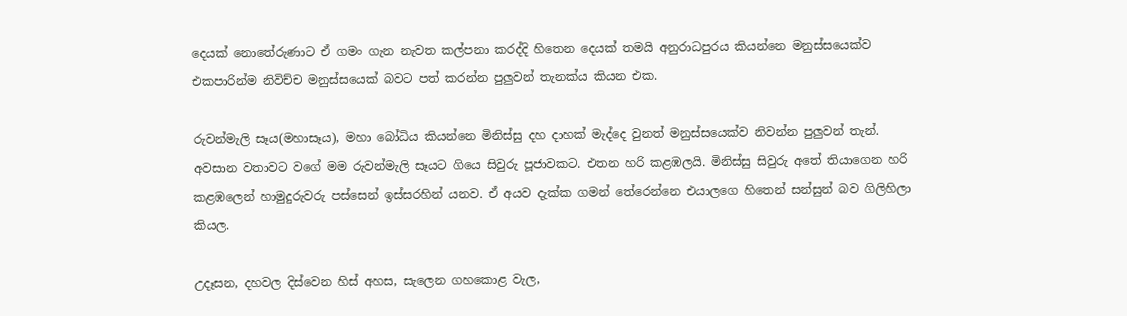දෙයක් නොතේරුණාට ඒ ගමං ගැන නැවත කල්පනා කරද්දි හිතෙන දෙයක් තමයි අනුරාධපුරය කියන්නෙ මනුස්සයෙක්ව එකපාරින්ම නිවිච්ච මනුස්සයෙක් බවට පත් කරන්න පුලුවන් තැනක්ය කියන එක.

රුවන්මැලි සෑය(මහාසෑය), මහා බෝධිය කියන්නෙ මිනිස්සු දහ දාහක් මැද්දෙ වුනත් මනුස්සයෙක්ව නිවන්න පුලුවන් තැන්. අවසාන වතාවට වගේ මම රුවන්මැලි සෑයට ගියෙ සිවුරු පූජාවකට. එතන හරි කළඹලයි. මිනිස්සු සිවුරු අතේ තියාගෙන හරි කළඹලෙන් හාමුදුරුවරු පස්සෙන් ඉස්සරහින් යනව. ඒ අයව දැක්ක ගමන් තේරෙන්නෙ එයාලගෙ හිතෙන් සන්සුන් බව ගිලිහිලා කියල.

උදෑසන, දහවල දිස්වෙන හිස් අහස, සැලෙන ගහකොළ වැල,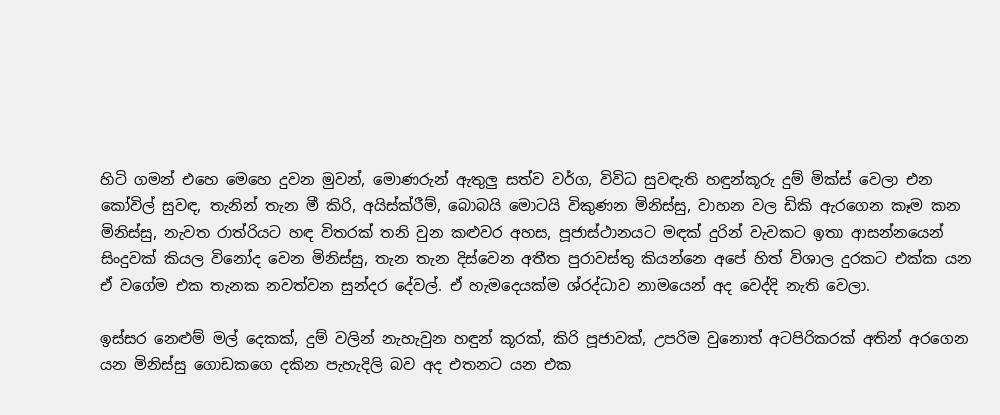හිටි ගමන් එහෙ මෙහෙ දුවන මුවන්, මොණරුන් ඇතුලු සත්ව වර්ග, විවිධ සුවඳැති හඳුන්කූරු දුම් මික්ස් වෙලා එන කෝවිල් සුවඳ, තැනින් තැන මී කිරි, අයිස්ක්රීම්, බොබයි මොටයි විකුණන මිනිස්සු, වාහන වල ඩිකි ඇරගෙන කෑම කන මිනිස්සු, නැවත රාත්රියට හඳ විතරක් තනි වුන කළුවර අහස, පූජාස්ථානයට මඳක් දුරින් වැවකට ඉතා ආසන්නයෙන් සිංදුවක් කියල විනෝද වෙන මිනිස්සු, තැන තැන දිස්වෙන අතීත පුරාවස්තු කියන්නෙ අපේ හිත් විශාල දුරකට එක්ක යන ඒ වගේම එක තැනක නවත්වන සුන්දර දේවල්. ඒ හැමදෙයක්ම ශ්රද්ධාව නාමයෙන් අද වෙද්දි නැති වෙලා.

ඉස්සර නෙළුම් මල් දෙකක්, දුම් වලින් නැහැවුන හඳුන් කූරක්, කිරි පූජාවක්, උපරිම වුනොත් අටපිරිකරක් අතින් අරගෙන යන මිනිස්සු ගොඩකගෙ දකින පැහැදිලි බව අද එතනට යන එක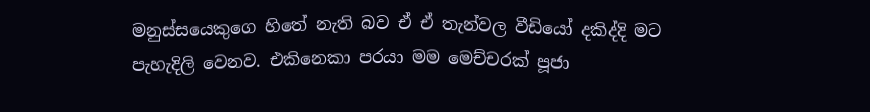මනුස්සයෙකුගෙ හිතේ නැති බව ඒ ඒ තැන්වල වීඩියෝ දකිද්දි මට පැහැදිලි වෙනව. එකිනෙකා පරයා මම මෙච්චරක් පූජා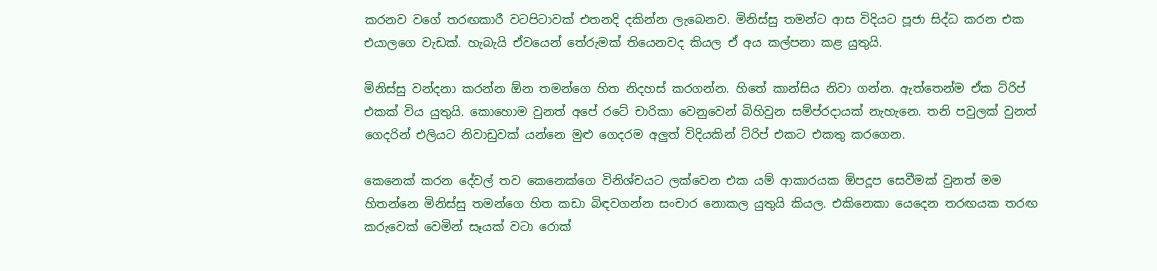කරනව වගේ තරඟකාරී වටපිටාවක් එතනදි දකින්න ලැබෙනව. මිනිස්සු තමන්ට ආස විදියට පූජා සිද්ධ කරන එක එයාලගෙ වැඩක්. හැබැයි ඒවයෙන් තේරුමක් තියෙනවද කියල ඒ අය කල්පනා කළ යුතුයි.

මිනිස්සු වන්දනා කරන්න ඕන තමන්ගෙ හිත නිදහස් කරගන්න. හිතේ කාන්සිය නිවා ගන්න. ඇත්තෙන්ම ඒක ට්රිප් එකක් විය යුතුයි. කොහොම වුනත් අපේ රටේ චාරිකා වෙනුවෙන් බිහිවුන සම්ප්රදායක් නැහැනෙ. තනි පවුලක් වුනත් ගෙදරින් එලියට නිවාඩුවක් යන්නෙ මුළු ගෙදරම අලුත් විදියකින් ට්රිප් එකට එකතු කරගෙන.

කෙනෙක් කරන දේවල් තව කෙනෙක්ගෙ විනිශ්චයට ලක්වෙන එක යම් ආකාරයක ඕපදූප සෙවීමක් වුනත් මම හිතන්නෙ මිනිස්සු තමන්ගෙ හිත කඩා බිඳවගන්න සංචාර නොකල යුතුයි කියල. එකිනෙකා යෙදෙන තරඟයක තරඟ කරුවෙක් වෙමින් සෑයක් වටා රොක්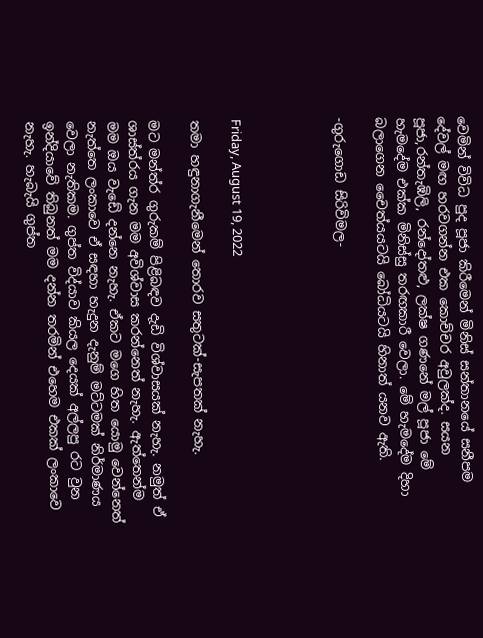වෙමින් විවිධ පුද පූජා කිරීමෙන් මිනිස් සන්තානයේ සනීපම දේවල් මඟ හරවගන්න එක කොච්චර අවුලක්ද. සයන පූජා,රන්තැඹිලි, රන්දෝතළු, ලක්ෂ ගණනේ මල් පූජා මේ හැමදේම එක්ක මිනිස්සු තරඟකාරී වෙලා. මේ හැමදේම දිහා බලාගෙන චෛත්යයටයි බෝධියටයි හිනාත් යනව ඇති.

-ගුරුගොඩ සිරිවිමල-




Friday, August 19, 2022

තමා හඳුනාගැනීමෙන් තොරව සතුටක්-සැපතක් නැහැ.

මට මන්ත්ර ගුරුකම් පිළිබඳව දැඩි විශ්වාසයක් නැහැ. නමුත් ඒ ශාස්ත්රය ගැන මම අවිශ්වාස කරන්නෙත් නැහැ. ඇත්තෙන්ම මම ඔය වැඩේ දන්නෙ නැහැ. ඒකට මගෙ හිත යොමු වෙන්නෙත් නැත්තෙ ලංකාවෙ ඒ සඳහා හැදුන දැනුම් මට්ටමක් නිර්මාණය වෙලා නැතිකම. ගුප්ත විද්යාව කියල දෙයක් අල්ලපු රට වුන ඉන්දියාවේ තිබුනත් මම දන්න තරමින් එහෙම එකක් ලංකාවෙ නැහැ. හැබැයි ගුප්ත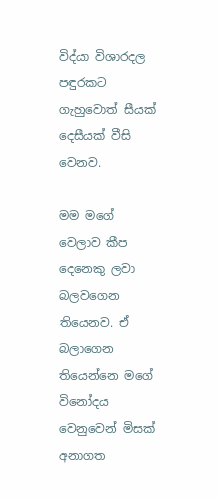විද්යා විශාරදල පඳුරකට ගැහුවොත් සීයක් දෙසීයක් වීසි වෙනව.

මම මගේ වෙලාව කීප දෙනෙකු ලවා බලවගෙන තියෙනව. ඒ බලාගෙන තියෙන්නෙ මගේ විනෝදය වෙනුවෙන් මිසක් අනාගත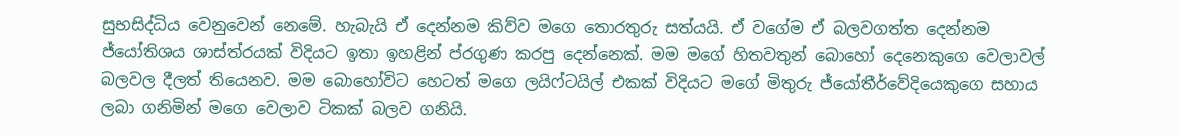සුභසිද්ධිය වෙනුවෙන් නෙමේ. හැබැයි ඒ දෙන්නම කිව්ව මගෙ තොරතුරු සත්යයි. ඒ වගේම ඒ බලවගත්ත දෙන්නම ජ්යෝතිශය ශාස්ත්රයක් විදියට ඉතා ඉහළින් ප්රගුණ කරපු දෙන්නෙක්. මම මගේ හිතවතුන් බොහෝ දෙනෙකුගෙ වෙලාවල් බලවල දීලත් තියෙනව. මම බොහෝවිට හෙටත් මගෙ ලයිෆ්ටයිල් එකක් විදියට මගේ මිතුරු ජ්යෝතීර්වේදියෙකුගෙ සහාය ලබා ගනිමින් මගෙ වෙලාව ටිකක් බලව ගනියි.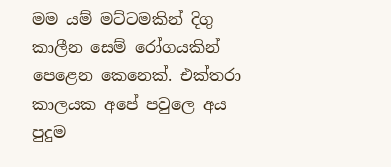මම යම් මට්ටමකින් දිගු කාලීන සෙම් රෝගයකින් පෙළෙන කෙනෙක්. එක්තරා කාලයක අපේ පවුලෙ අය පුදුම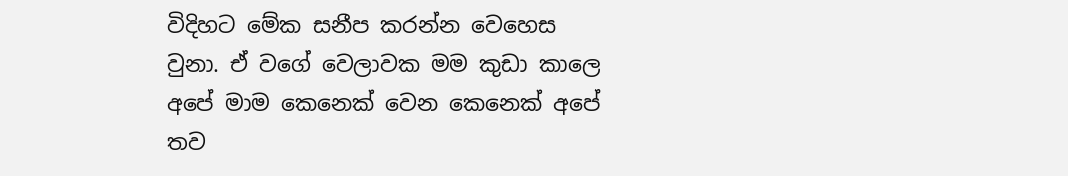විදිහට මේක සනීප කරන්න වෙහෙස වුනා. ඒ වගේ වෙලාවක මම කුඩා කාලෙ අපේ මාම කෙනෙක් වෙන කෙනෙක් අපේ තව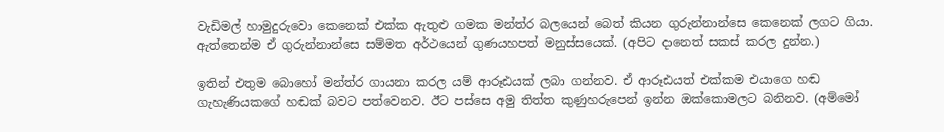වැඩිමල් හාමුදුරුවො කෙනෙක් එක්ක ඇතුළු ගමක මන්ත්ර බලයෙන් බෙත් කියන ගුරුන්නාන්සෙ කෙනෙක් ලගට ගියා. ඇත්තෙන්ම ඒ ගුරුන්නාන්සෙ සම්මත අර්ථයෙන් ගුණයහපත් මනුස්සයෙක්. (අපිට දානෙත් සකස් කරල දුන්න.)

ඉතින් එතුම බොහෝ මන්ත්ර ගායනා කරල යම් ආරූඪයක් ලබා ගන්නව. ඒ ආරූඪයත් එක්කම එයාගෙ හඬ ගැහැණියකගේ හඬක් බවට පත්වෙනව. ඊට පස්සෙ අමු තිත්ත කුණුහරුපෙන් ඉන්න ඔක්කොමලට බනිනව. (අම්මෝ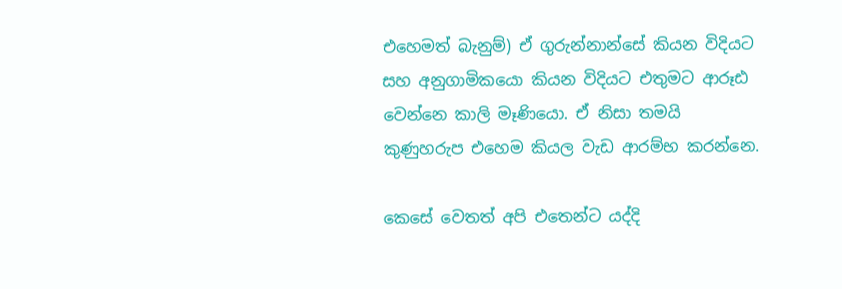එහෙමත් බැනුම්) ඒ ගුරුන්නාන්සේ කියන විදියට සහ අනුගාමිකයො කියන විදියට එතුමට ආරූඪ වෙන්නෙ කාලි මෑණියො. ඒ නිසා තමයි කුණුහරුප එහෙම කියල වැඩ ආරම්භ කරන්නෙ.

කෙසේ වෙතත් අපි එතෙන්ට යද්දි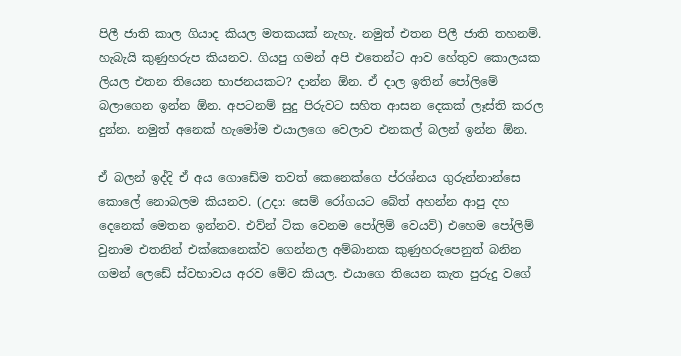පිලී ජාති කාල ගියාද කියල මතකයක් නැහැ. නමුත් එතන පිලී ජාති තහනම්. හැබැයි කුණුහරුප කියනව. ගියපු ගමන් අපි එතෙන්ට ආව හේතුව කොලයක ලියල එතන තියෙන භාජනයකට? දාන්න ඕන. ඒ දාල ඉතින් පෝලිමේ බලාගෙන ඉන්න ඕන. අපටනම් සුදු පිරුවට සහිත ආසන දෙකක් ලෑස්ති කරල දුන්න. නමුත් අනෙක් හැමෝම එයාලගෙ වෙලාව එනකල් බලන් ඉන්න ඕන.

ඒ බලන් ඉද්දි ඒ අය ගොඩේම තවත් කෙනෙක්ගෙ ප්රශ්නය ගුරුන්නාන්සෙ කොලේ නොබලම කියනව. (උදා: සෙම් රෝගයට බේත් අහන්න ආපු දහ දෙනෙක් මෙතන ඉන්නව. එව්න් ටික වෙනම පෝලිම් වෙයව්) එහෙම පෝලිම් වුනාම එතනින් එක්කෙනෙක්ව ගෙන්නල අම්බානක කුණුහරුපෙනුත් බනින ගමන් ලෙඩේ ස්වභාවය අරව මේව කියල. එයාගෙ තියෙන කැත පුරුදු වගේ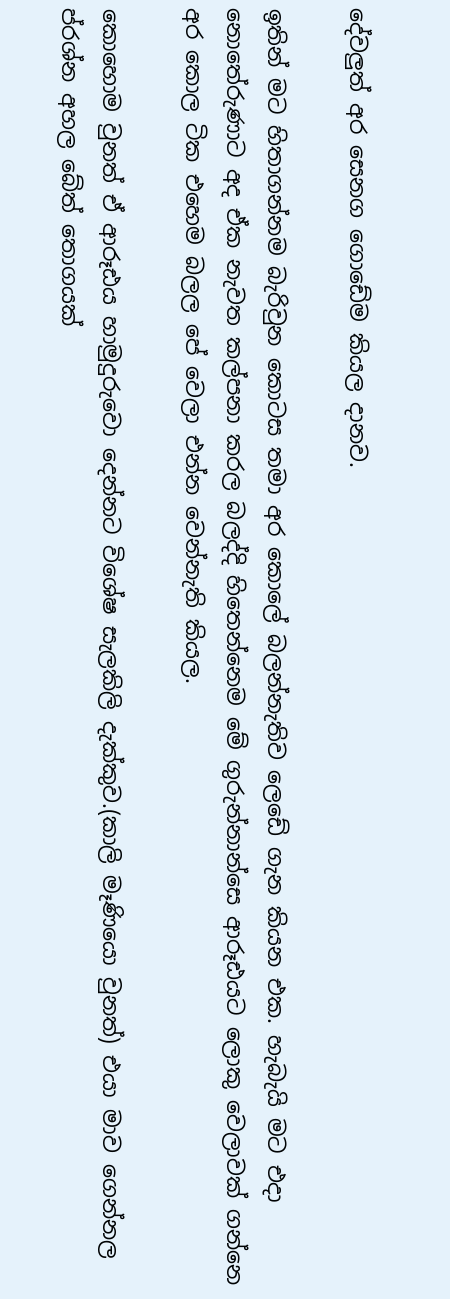දේවලුත් අර සෙනග ගොඩේම කියල දානව.

ඉතින් මට හිතාගන්නම බැරිවුන කොටස තමා අර කොලේ බලන්නැතිව ලෙඩේ ගැන කියන එක. හැබැයි මට එදා නොතේරුණාට අද ඒක නැවත කල්පනා කරල බලද්දි හිතෙන්නෙම මේ ගුරුන්නාන්සෙ ආරූඪයට ලොකු වෙලාවක් ගන්නෙ අර කොල ටික එහෙම බලල පේ වෙලා එන්න වෙන්නැති කියල.

කොහොම වුනත් ඒ ආරූඪය හාමුදුරුවො දෙන්නට විශේෂ සැලකිලි දැක්කුව.(කාලි මෑණියො වුනත්) එයා මාව ගෙන්නල ප්රශ්න අහල බේත් තොගයක්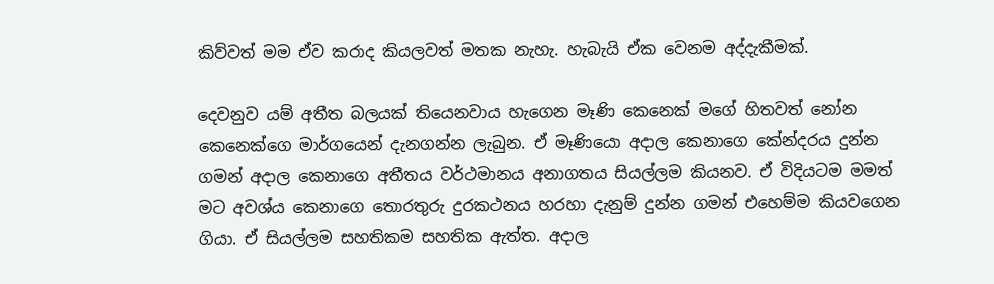කිව්වත් මම ඒව කරාද කියලවත් මතක නැහැ. හැබැයි ඒක වෙනම අද්දැකීමක්.

දෙවනුව යම් අතීත බලයක් තියෙනවාය හැගෙන මෑණි කෙනෙක් මගේ හිතවත් නෝන කෙනෙක්ගෙ මාර්ගයෙන් දැනගන්න ලැබුන. ඒ මෑණියො අදාල කෙනාගෙ කේන්දරය දුන්න ගමන් අදාල කෙනාගෙ අතීතය වර්ථමානය අනාගතය සියල්ලම කියනව. ඒ විදියටම මමත් මට අවශ්ය කෙනාගෙ තොරතුරු දුරකථනය හරහා දැනුම් දුන්න ගමන් එහෙම්ම කියවගෙන ගියා. ඒ සියල්ලම සහතිකම සහතික ඇත්ත. අදාල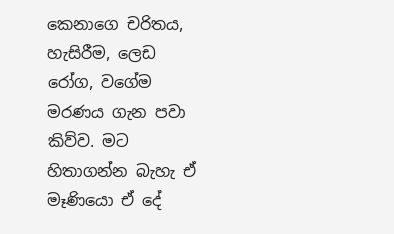කෙනාගෙ චරිතය, හැසිරීම, ලෙඩ රෝග, වගේම මරණය ගැන පවා කිව්ව. මට හිතාගන්න බැහැ ඒ මෑණියො ඒ දේ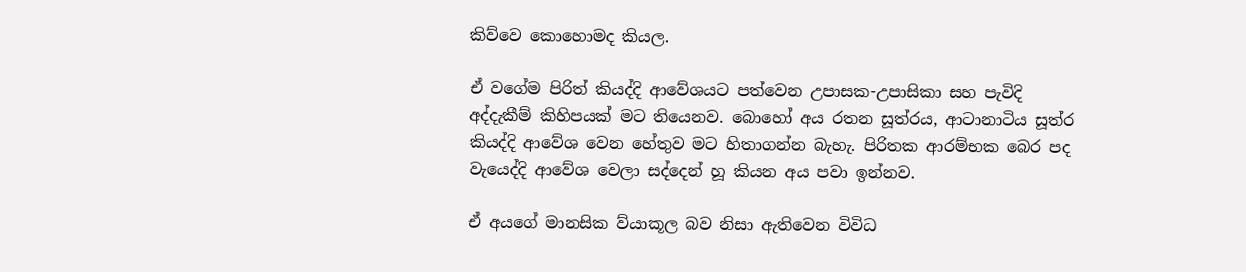කිව්වෙ කොහොමද කියල.

ඒ වගේම පිරිත් කියද්දි ආවේශයට පත්වෙන උපාසක-උපාසිකා සහ පැවිදි අද්දැකීම් කිහිපයක් මට තියෙනව. බොහෝ අය රතන සූත්රය, ආටානාටිය සූත්ර කියද්දි ආවේශ වෙන හේතුව මට හිතාගන්න බැහැ. පිරිතක ආරම්භක බෙර පද වැයෙද්දි ආවේශ වෙලා සද්දෙන් හූ කියන අය පවා ඉන්නව.

ඒ අයගේ මානසික ව්යාකූල බව නිසා ඇතිවෙන විවිධ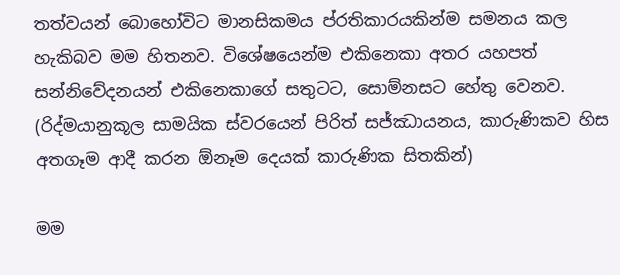තත්වයන් බොහෝවිට මානසිකමය ප්රතිකාරයකින්ම සමනය කල හැකිබව මම හිතනව. විශේෂයෙන්ම එකිනෙකා අතර යහපත් සන්නිවේදනයන් එකිනෙකාගේ සතුටට, සොම්නසට හේතු වෙනව. (රිද්මයානුකූල සාමයික ස්වරයෙන් පිරිත් සජ්ඣායනය, කාරුණිකව හිස අතගෑම ආදී කරන ඕනෑම දෙයක් කාරුණික සිතකින්)

මම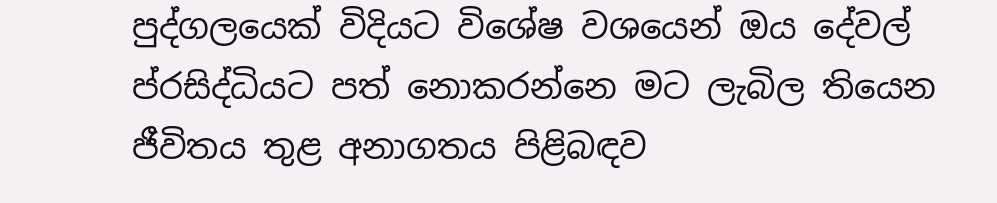පුද්ගලයෙක් විදියට විශේෂ වශයෙන් ඔය දේවල් ප්රසිද්ධියට පත් නොකරන්නෙ මට ලැබිල තියෙන ජීවිතය තුළ අනාගතය පිළිබඳව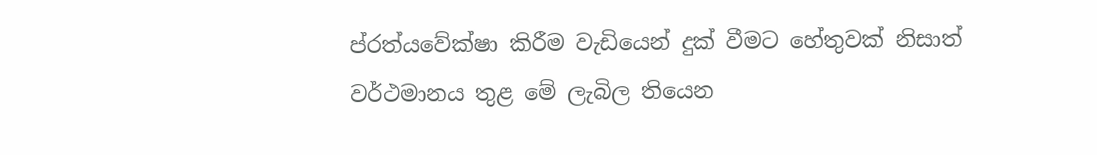ප්රත්යවේක්ෂා කිරීම වැඩියෙන් දුක් වීමට හේතුවක් නිසාත් වර්ථමානය තුළ මේ ලැබිල තියෙන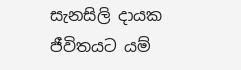සැනසිලි දායක ජීවිතයට යම්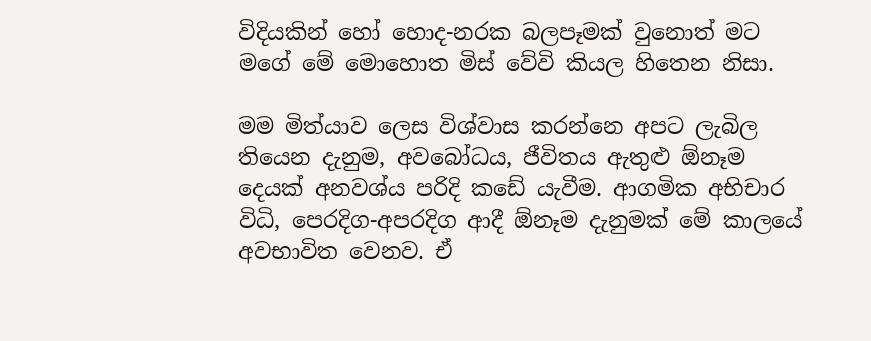විදියකින් හෝ හොද-නරක බලපෑමක් වුනොත් මට මගේ මේ මොහොත මිස් වේවි කියල හිතෙන නිසා.

මම මිත්යාව ලෙස විශ්වාස කරන්නෙ අපට ලැබිල තියෙන දැනුම, අවබෝධය, ජීවිතය ඇතුළු ඕනෑම දෙයක් අනවශ්ය පරිදි කඩේ යැවීම. ආගමික අභිචාර විධි, පෙරදිග-අපරදිග ආදී ඕනෑම දැනුමක් මේ කාලයේ අවභාවිත වෙනව. ඒ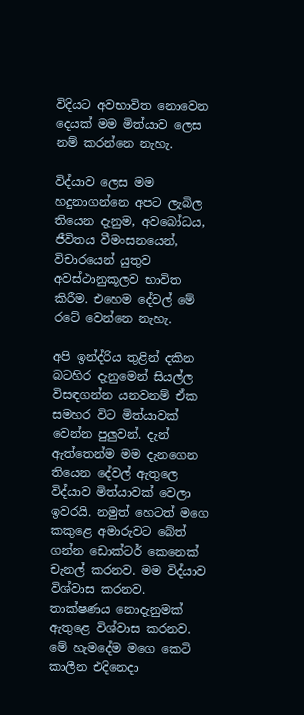විදියට අවභාවිත නොවෙන දෙයක් මම මිත්යාව ලෙස නම් කරන්නෙ නැහැ.

විද්යාව ලෙස මම හදුනාගන්නෙ අපට ලැබිල තියෙන දැනුම, අවබෝධය, ජීවිතය වීමංසනයෙන්, විචාරයෙන් යුතුව අවස්ථානුකූලව භාවිත කිරීම. එහෙම දේවල් මේ රටේ වෙන්නෙ නැහැ.

අපි ඉන්ද්රිය තුළින් දකින බටහිර දැනුමෙන් සියල්ල විසඳගන්න යනවනම් ඒක සමහර විට මිත්යාවක් වෙන්න පුලුවන්. දැන් ඇත්තෙන්ම මම දැනගෙන තියෙන දේවල් ඇතුලෙ විද්යාව මිත්යාවක් වෙලා ඉවරයි. නමුත් හෙටත් මගෙ කකුළෙ අමාරුවට බේත් ගන්න ඩොක්ටර් කෙනෙක් චැනල් කරනව. මම විද්යාව විශ්වාස කරනව. තාක්ෂණය නොදැනුමක් ඇතුළෙ විශ්වාස කරනව. මේ හැමදේම මගෙ කෙටි කාලීන එදිනෙදා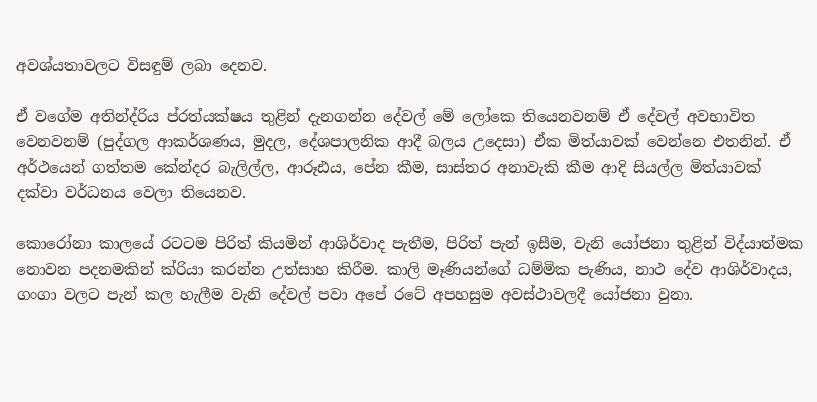අවශ්යතාවලට විසඳුම් ලබා දෙනව.

ඒ වගේම අතින්ද්රිය ප්රත්යක්ෂය තුළින් දැනගන්න දේවල් මේ ලෝකෙ තියෙනවනම් ඒ දේවල් අවභාවිත වෙනවනම් (පුද්ගල ආකර්ශණය, මුදල, දේශපාලනික ආදී බලය උදෙසා) ඒක මිත්යාවක් වෙන්නෙ එතනින්. ඒ අර්ථයෙන් ගත්තම කේන්දර බැලිල්ල, ආරූඪය, පේන කීම, සාස්තර අනාවැකි කීම ආදි සියල්ල මිත්යාවක් දක්වා වර්ධනය වෙලා තියෙනව.

කොරෝනා කාලයේ රටටම පිරිත් කියමින් ආශිර්වාද පැතීම, පිරිත් පැන් ඉසීම, වැනි යෝජනා තුළින් විද්යාත්මක නොවන පදනමකින් ක්රියා කරන්න උත්සාහ කිරීම. කාලි මෑණියන්ගේ ධම්මික පැණිය, නාථ දේව ආශිර්වාදය, ගංගා වලට පැන් කල හැලීම වැනි දේවල් පවා අපේ රටේ අපහසුම අවස්ථාවලදී යෝජනා වුනා.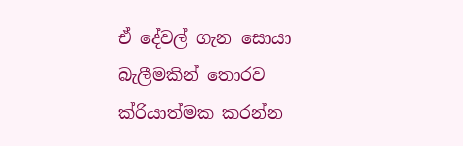ඒ දේවල් ගැන සොයා බැලීමකින් තොරව ක්රියාත්මක කරන්න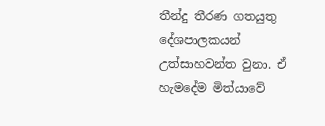තීන්දු තීරණ ගතයුතු දේශපාලකයන් උත්සාහවන්ත වුනා. ඒ හැමදේම මිත්යාවේ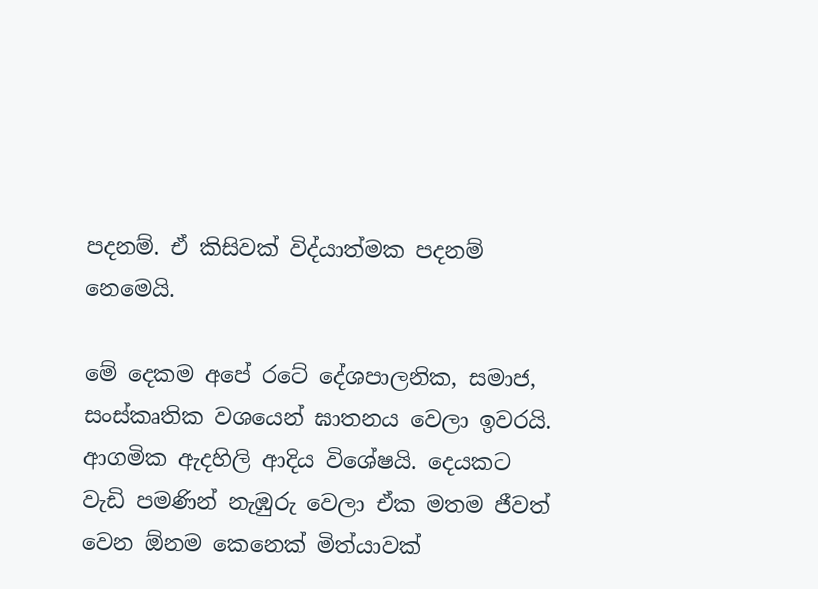පදනම්. ඒ කිසිවක් විද්යාත්මක පදනම් නෙමෙයි.

මේ දෙකම අපේ රටේ දේශපාලනික, සමාජ, සංස්කෘතික වශයෙන් ඝාතනය වෙලා ඉවරයි. ආගමික ඇදහිලි ආදිය විශේෂයි. දෙයකට වැඩි පමණින් නැඹුරු වෙලා ඒක මතම ජීවත් වෙන ඕනම කෙනෙක් මිත්යාවක්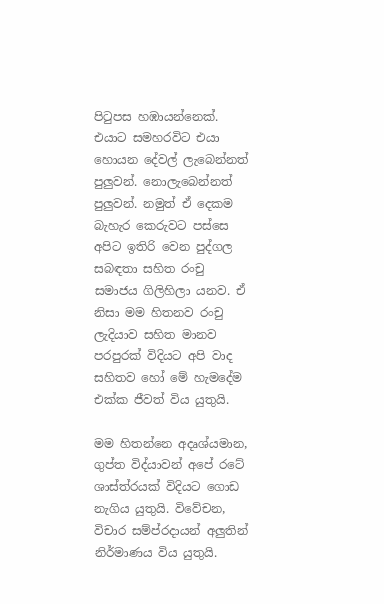පිටුපස හඹායන්නෙක්. එයාට සමහරවිට එයා හොයන දේවල් ලැබෙන්නත් පුලුවන්. නොලැබෙන්නත් පුලුවන්. නමුත් ඒ දෙකම බැහැර කෙරුවට පස්සෙ අපිට ඉතිරි වෙන පුද්ගල සබඳතා සහිත රංචු සමාජය ගිලිහිලා යනව. ඒ නිසා මම හිතනව රංචු ලැදියාව සහිත මානව පරපුරක් විදියට අපි වාද සහිතව හෝ මේ හැමදේම එක්ක ජීවත් විය යුතුයි.

මම හිතන්නෙ අදෘශ්යමාන, ගුප්ත විද්යාවන් අපේ රටේ ශාස්ත්රයක් විදියට ගොඩ නැගිය යුතුයි. විවේචන, විචාර සම්ප්රදායන් අලුතින් නිර්මාණය විය යුතුයි.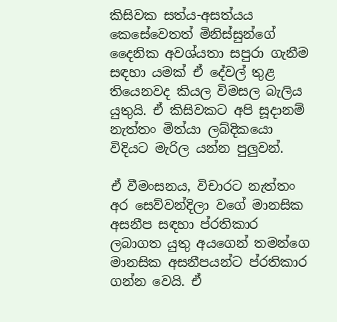කිසිවක සත්ය-අසත්යය කෙසේවෙතත් මිනිස්සුන්ගේ දෛනික අවශ්යතා සපුරා ගැනීම සඳහා යමක් ඒ දේවල් තුළ තියෙනවද කියල විමසල බැලිය යුතුයි. ඒ කිසිවකට අපි සූදානම් නැත්තං මිත්යා ලබ්දිකයො විදියට මැරිල යන්න පුලුවන්.

ඒ වීමංසනය, විචාරට නැත්තං අර සෙව්වන්දිලා වගේ මානසික අසනීප සඳහා ප්රතිකාර ලබාගත යුතු අයගෙන් තමන්ගෙ මානසික අසනීපයන්ට ප්රතිකාර ගන්න වෙයි. ඒ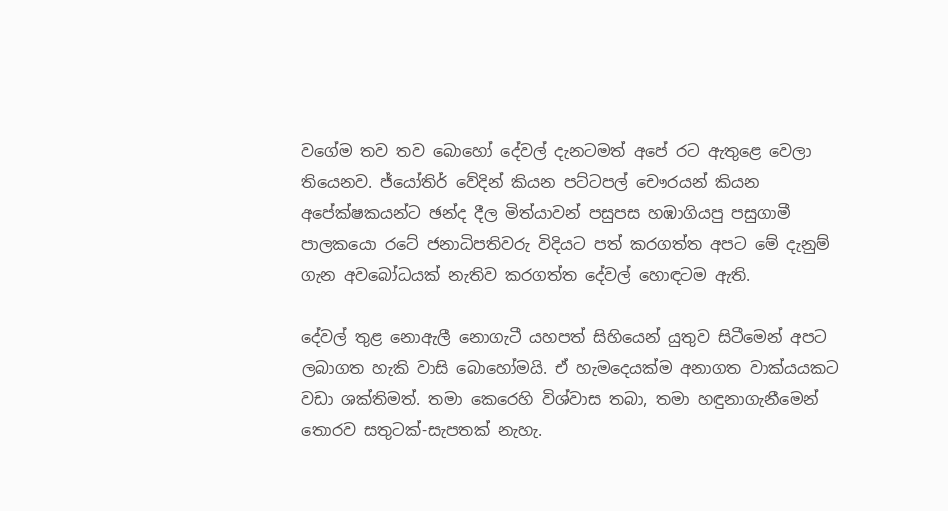වගේම තව තව බොහෝ දේවල් දැනටමත් අපේ රට ඇතුළෙ වෙලා තියෙනව. ජ්යෝතිර් වේදින් කියන පට්ටපල් චෞරයන් කියන අපේක්ෂකයන්ට ඡන්ද දීල මිත්යාවන් පසුපස හඹාගියපු පසුගාමී පාලකයො රටේ ජනාධිපතිවරු විදියට පත් කරගත්ත අපට මේ දැනුම් ගැන අවබෝධයක් නැතිව කරගත්ත දේවල් හොඳටම ඇති.

දේවල් තුළ නොඇලී නොගැටී යහපත් සිහියෙන් යුතුව සිටීමෙන් අපට ලබාගත හැකි වාසි බොහෝමයි. ඒ හැමදෙයක්ම අනාගත වාක්යයකට වඩා ශක්තිමත්. තමා කෙරෙහි විශ්වාස තබා, තමා හඳුනාගැනීමෙන් තොරව සතුටක්-සැපතක් නැහැ.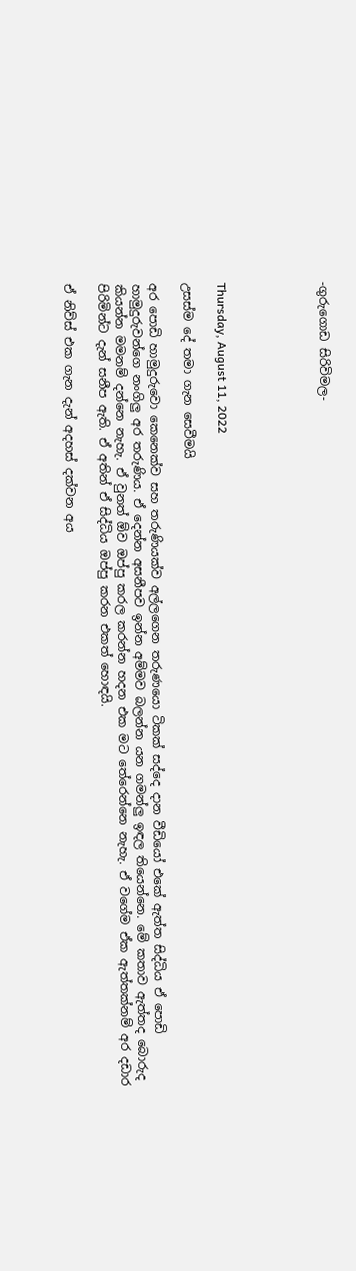-ගුරුගොඩ සිරිවිමල-





Thursday, August 11, 2022

උසස්ම දේ තමා ගැන සෙවීමයි

අර පොඩි හාමුදුරුවො කෙනෙක්ව සහ තරුණියක්ව අල්ලගෙන තරුණයො ටිකක් සද්දෙ දාන වීඩියෝ එකේ ඇත්ත සිද්ධිය ඒ පොඩි හාමුදුරුවන්ගෙ නංගිලු අර තරුණිය. ඒ දෙන්න අසනීපව ඉන්න අම්මව බලන්න යන ගමන්ලු ඉඳල තියෙන්නෙ. මේ කතාව ඇත්තද බොරුද කියන්න මමනම් දන්නෙ නැහැ. ඒ වුනත් ඕව ඔප්පු කරල කරන්න හදන එක මට තේරෙන්නෙ නැහැ. ඒ වගේම ඒක ඇත්තක්නම් අර දඩාර පිරිමින්ට දැන් සනීප ඇති. ඒ අතින් ඒ සිද්ධිය ඔප්පු කරන එකත් හොඳයි.

ඒ නිව්ස් එක ගැන දැන් අදහස් දක්වන අය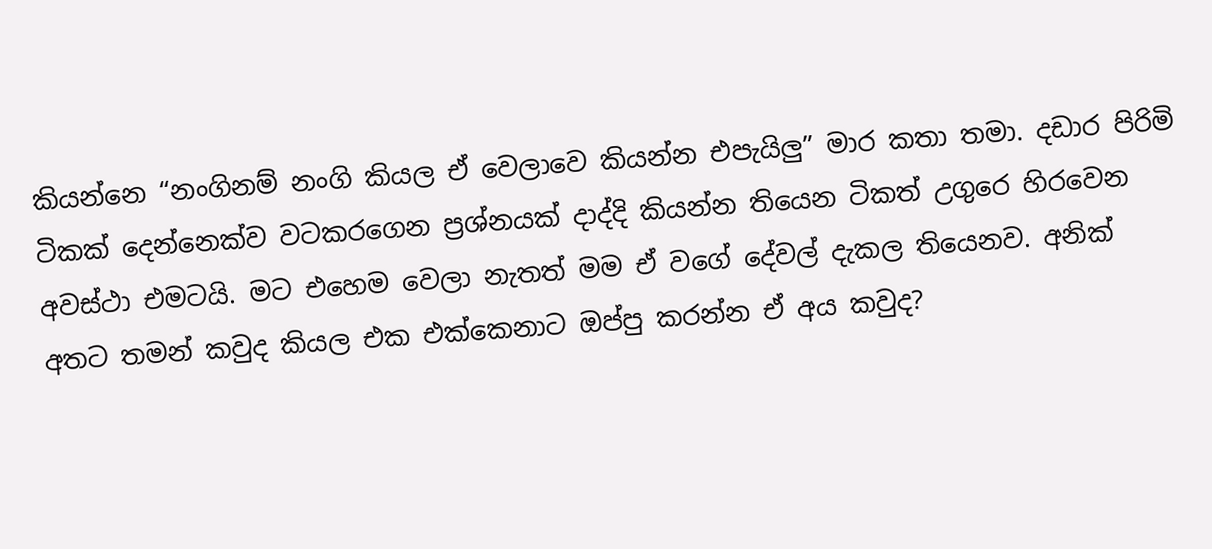කියන්නෙ “නංගිනම් නංගි කියල ඒ වෙලාවෙ කියන්න එපැයිලු” මාර කතා තමා. දඩාර පිරිමි ටිකක් දෙන්නෙක්ව වටකරගෙන ප්‍රශ්නයක් දාද්දි කියන්න තියෙන ටිකත් උගුරෙ හිරවෙන අවස්ථා එමටයි. මට එහෙම වෙලා නැතත් මම ඒ වගේ දේවල් දැකල තියෙනව. අනික් අතට තමන් කවුද කියල එක එක්කෙනාට ඔප්පු කරන්න ඒ අය කවුද?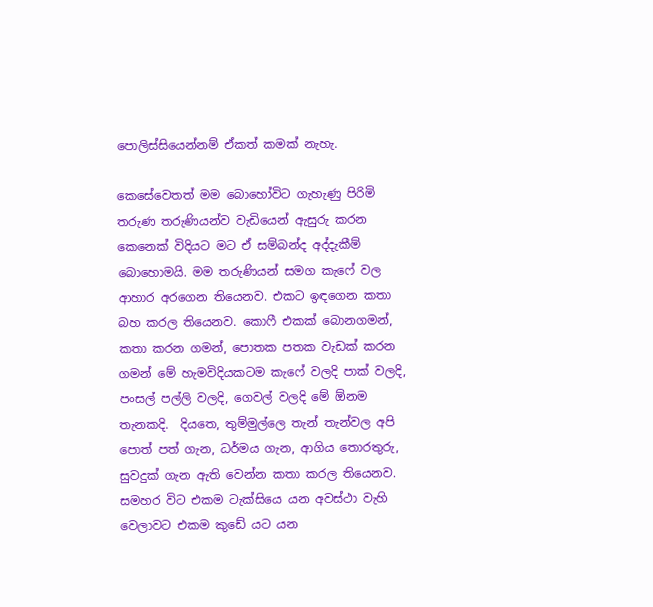පොලිස්සියෙන්නම් ඒකත් කමක් නැහැ.

කෙසේවෙතත් මම බොහෝවිට ගැහැණු පිරිමි තරුණ තරුණියන්ව වැඩියෙන් ඇසුරු කරන කෙනෙක් විදියට මට ඒ සම්බන්ද අද්දැකීම් බොහොමයි. මම තරුණියන් සමග කැෆේ වල ආහාර අරගෙන තියෙනව. එකට ඉඳගෙන කතා බහ කරල තියෙනව. කොෆී එකක් බොනගමන්, කතා කරන ගමන්, පොතක පතක වැඩක් කරන ගමන් මේ හැමවිදියකටම කැෆේ වලදි පාක් වලදි, පංසල් පල්ලි වලදි, ගෙවල් වලදි මේ ඕනම තැනකදි.  දියතෙ, තුම්මුල්ලෙ තැන් තැන්වල අපි පොත් පත් ගැන, ධර්මය ගැන, ආගිය තොරතුරු, සුවදුක් ගැන ඇති වෙන්න කතා කරල තියෙනව. සමහර විට එකම ටැක්සියෙ යන අවස්ථා වැහි වෙලාවට එකම කුඩේ යට යන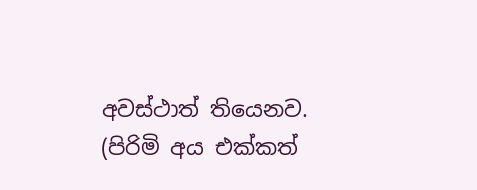අවස්ථාත් තියෙනව. (පිරිමි අය එක්කත්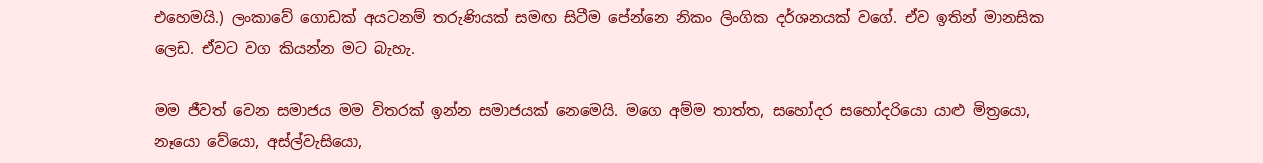එහෙමයි.) ලංකාවේ ගොඩක් අයටනම් තරුණියක් සමඟ සිටීම පේන්නෙ නිකං ලිංගික දර්ශනයක් වගේ. ඒව ඉතින් මානසික ලෙඩ. ඒවට වග කියන්න මට බැහැ.

මම ජීවත් වෙන සමාජය මම විතරක් ඉන්න සමාජයක් නෙමෙයි. මගෙ අම්ම තාත්ත, සහෝදර සහෝදරියො යාළු මිත්‍රයො, නෑයො වේයො, අස්ල්වැසියො,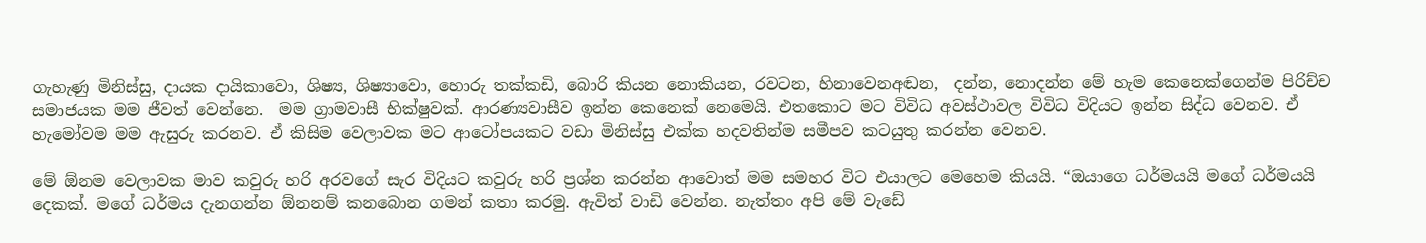ගැහැණු මිනිස්සු, දායක දායිකාවො, ශිෂ්‍ය, ශිෂ්‍යාවො, හොරු තක්කඩි, බොරි කියන නොකියන, රවටන, හිනාවෙනඅඬන,  දන්න, නොදන්න මේ හැම කෙනෙක්ගෙන්ම පිරිච්ච සමාජයක මම ජීවත් වෙන්නෙ.  මම ග්‍රාමවාසී භික්ෂුවක්. ආරණ්‍යවාසීව ඉන්න කෙනෙක් නෙමෙයි. එතකොට මට විවිධ අවස්ථාවල විවිධ විදියට ඉන්න සිද්ධ වෙනව. ඒ හැමෝවම මම ඇසුරු කරනව. ඒ කිසිම වෙලාවක මට ආටෝපයකට වඩා මිනිස්සු එක්ක හදවතින්ම සමීපව කටයුතු කරන්න වෙනව.

මේ ඕනම වෙලාවක මාව කවුරු හරි අරවගේ සැර විදියට කවුරු හරි ප්‍රශ්න කරන්න ආවොත් මම සමහර විට එයාලට මෙහෙම කියයි. “ඔයාගෙ ධර්මයයි මගේ ධර්මයයි දෙකක්. මගේ ධර්මය දැනගන්න ඕනනම් කනබොන ගමන් කතා කරමු. ඇවිත් වාඩි වෙන්න. නැත්තං අපි මේ වැඩේ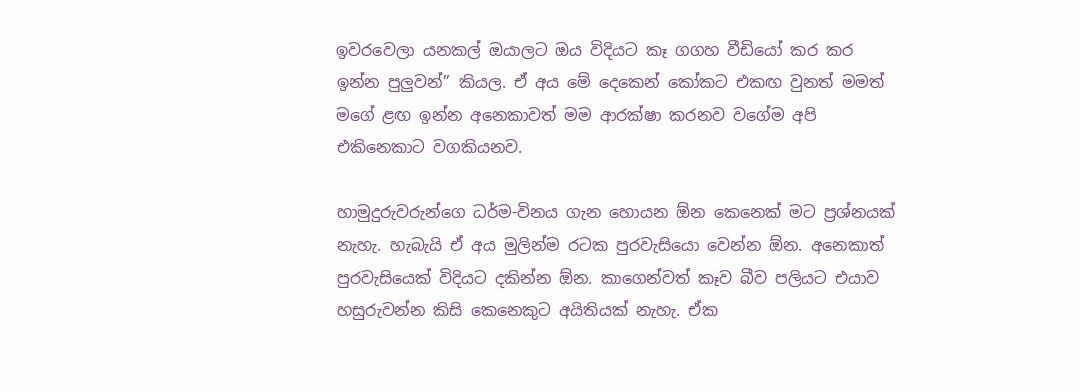ඉවරවෙලා යනකල් ඔයාලට ඔය විදියට කෑ ගගහ වීඩියෝ කර කර ඉන්න පුලුවන්” කියල. ඒ අය මේ දෙකෙන් කෝකට එකඟ වුනත් මමත් මගේ ළඟ ඉන්න අනෙකාවත් මම ආරක්ෂා කරනව වගේම අපි එකිනෙකාට වගකියනව.

හාමුදුරුවරුන්ගෙ ධර්ම-විනය ගැන හොයන ඕන කෙනෙක් මට ප්‍රශ්නයක් නැහැ. හැබැයි ඒ අය මුලින්ම රටක පුරවැසියො වෙන්න ඕන. අනෙකාත් පුරවැසියෙක් විදියට දකින්න ඕන. කාගෙන්වත් කෑව බීව පලියට එයාව හසුරුවන්න කිසි කෙනෙකුට අයිතියක් නැහැ. ඒක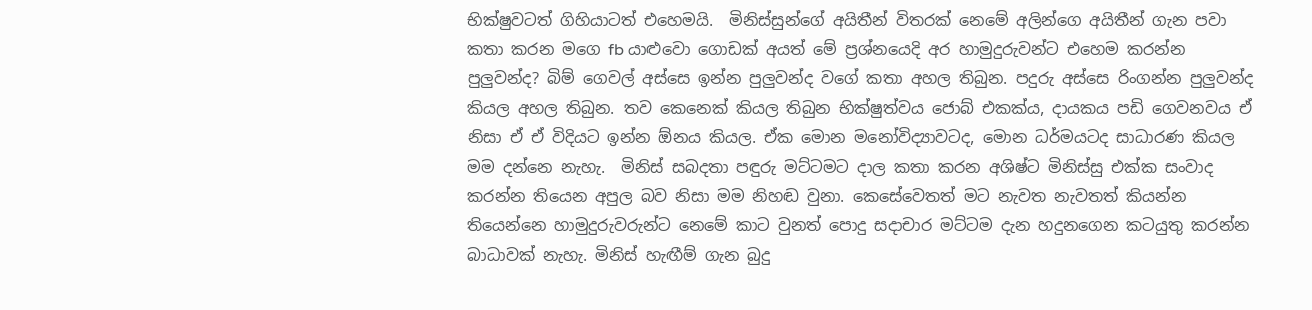භික්ෂුවටත් ගිහියාටත් එහෙමයි.  මිනිස්සුන්ගේ අයිතීන් විතරක් නෙමේ අලින්ගෙ අයිතීන් ගැන පවා කතා කරන මගෙ fb යාළුවො ගොඩක් අයත් මේ ප්‍රශ්නයෙදි අර හාමුදුරුවන්ට එහෙම කරන්න පුලුවන්ද? බිම් ගෙවල් අස්සෙ ඉන්න පුලුවන්ද වගේ කතා අහල තිබුන. පදුරු අස්සෙ රිංගන්න පුලුවන්ද කියල අහල තිබුන. තව කෙනෙක් කියල තිබුන භික්ෂුත්වය ජොබ් එකක්ය, දායකය පඩි ගෙවනවය ඒ නිසා ඒ ඒ විදියට ඉන්න ඕනය කියල. ඒක මොන මනෝවිද්‍යාවටද, මොන ධර්මයටද සාධාරණ කියල මම දන්නෙ නැහැ.  මිනිස් සබදතා පඳුරු මට්ටමට දාල කතා කරන අශිෂ්ට මිනිස්සු එක්ක සංවාද කරන්න තියෙන අපුල බව නිසා මම නිහඬ වුනා. කෙසේවෙතත් මට නැවත නැවතත් කියන්න තියෙන්නෙ හාමුදුරුවරුන්ට නෙමේ කාට වුනත් පොදු සදාචාර මට්ටම දැන හදුනගෙන කටයුතු කරන්න බාධාවක් නැහැ. මිනිස් හැඟීම් ගැන බුදු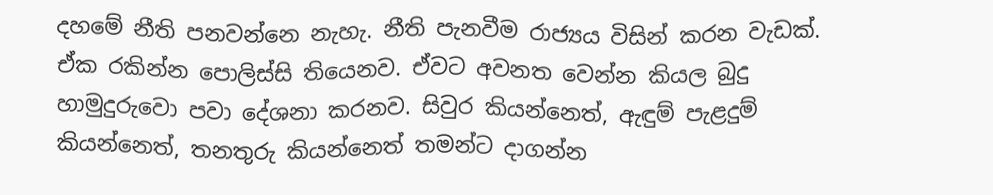දහමේ නීති පනවන්නෙ නැහැ. නීති පැනවීම රාජ්‍යය විසින් කරන වැඩක්. ඒක රකින්න පොලිස්සි තියෙනව. ඒවට අවනත වෙන්න කියල බුදු හාමුදුරුවො පවා දේශනා කරනව. සිවුර කියන්නෙත්, ඇඳුම් පැළදුම් කියන්නෙත්, තනතුරු කියන්නෙත් තමන්ට දාගන්න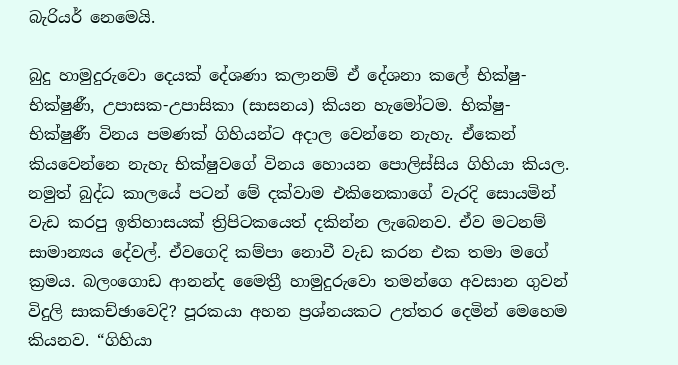බැරියර් නෙමෙයි.

බුදු හාමුදුරුවො දෙයක් දේශණා කලානම් ඒ දේශනා කලේ භික්ෂු-භික්ෂුණී, උපාසක-උපාසිකා (සාසනය) කියන හැමෝටම. භික්ෂු-භික්ෂුණී විනය පමණක් ගිහියන්ට අදාල වෙන්නෙ නැහැ. ඒකෙන් කියවෙන්නෙ නැහැ භික්ෂුවගේ විනය හොයන පොලිස්සිය ගිහියා කියල. නමුත් බුද්ධ කාලයේ පටන් මේ දක්වාම එකිනෙකාගේ වැරදි සොයමින් වැඩ කරපු ඉතිහාසයක් ත්‍රිපිටකයෙත් දකින්න ලැබෙනව. ඒව මටනම් සාමාන්‍යය දේවල්. ඒවගෙදි කම්පා නොවී වැඩ කරන එක තමා මගේ ක්‍රමය. බලංගොඩ ආනන්ද මෛත්‍රී හාමුදුරුවො තමන්ගෙ අවසාන ගුවන් විදුලි සාකච්ඡාවෙදි? පූරකයා අහන ප්‍රශ්නයකට උත්තර දෙමින් මෙහෙම කියනව. “ගිහියා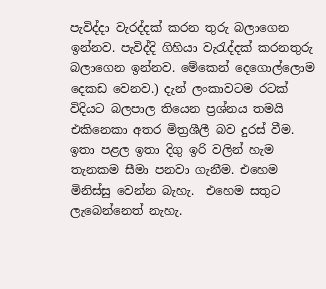පැවිද්දා වැරද්දක් කරන තුරු බලාගෙන ඉන්නව. පැවිද්දි ගිහියා වැරැද්දක් කරනතුරු බලාගෙන ඉන්නව. මේකෙන් දෙගොල්ලොම දෙකඩ වෙනව.) දැන් ලංකාවටම රටක් විදියට බලපාල තියෙන ප්‍රශ්නය තමයි එකිනෙකා අතර මිත්‍රශීලී බව දුරස් වීම. ඉතා පළල ඉතා දිගු ඉරි වලින් හැම තැනකම සීමා පනවා ගැනීම. එහෙම මිනිස්සු වෙන්න බැහැ.  එහෙම සතුට ලැබෙන්නෙත් නැහැ.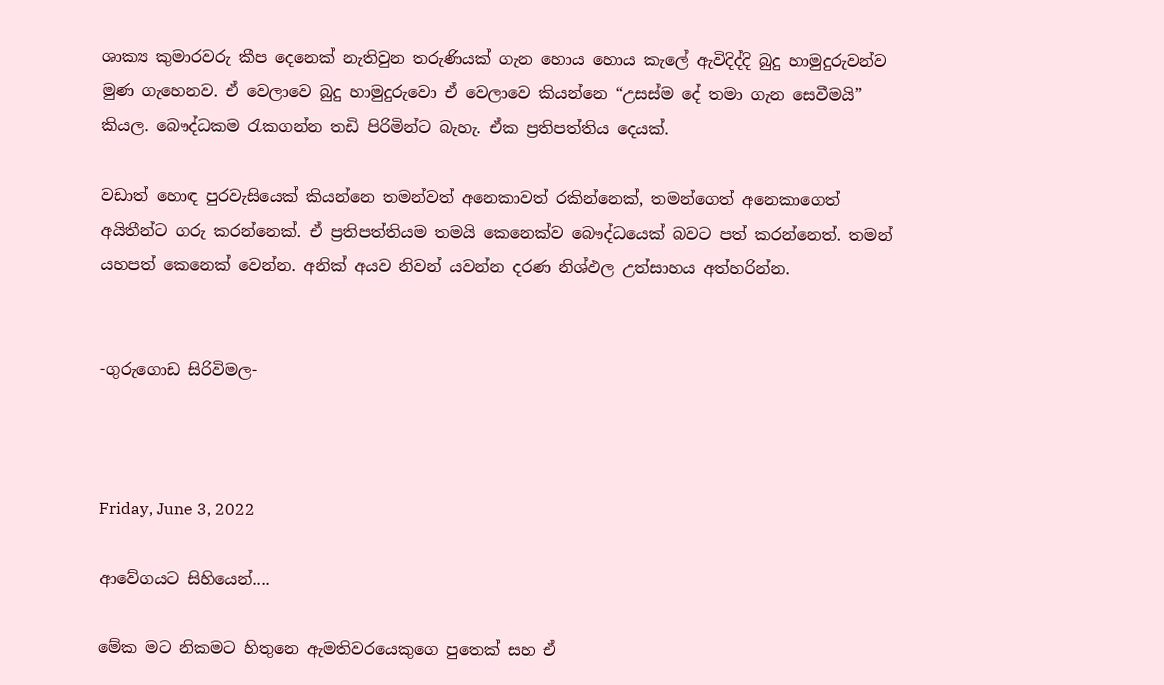ශාක්‍ය කුමාරවරු කීප දෙනෙක් නැතිවුන තරුණියක් ගැන හොය හොය කැලේ ඇවිදිද්දි බුදු හාමුදුරුවන්ව මුණ ගැහෙනව. ඒ වෙලාවෙ බුදු හාමුදුරුවො ඒ වෙලාවෙ කියන්නෙ “උසස්ම දේ තමා ගැන සෙවීමයි” කියල. බෞද්ධකම රැකගන්න තඩි පිරිමින්ට බැහැ. ඒක ප්‍රතිපත්තිය දෙයක්.

වඩාත් හොඳ පුරවැසියෙක් කියන්නෙ තමන්වත් අනෙකාවත් රකින්නෙක්, තමන්ගෙත් අනෙකාගෙත් අයිතීන්ට ගරු කරන්නෙක්. ඒ ප්‍රතිපත්තියම තමයි කෙනෙක්ව බෞද්ධයෙක් බවට පත් කරන්නෙත්. තමන් යහපත් කෙනෙක් වෙන්න. අනික් අයව නිවන් යවන්න දරණ නිශ්ඵල උත්සාහය අත්හරින්න.


-ගුරුගොඩ සිරිවිමල-



Friday, June 3, 2022

ආවේගය‌ට සිහියෙන්....

මේක මට නිකමට හිතුනෙ ඇමතිවරයෙකුගෙ පුතෙක් සහ ඒ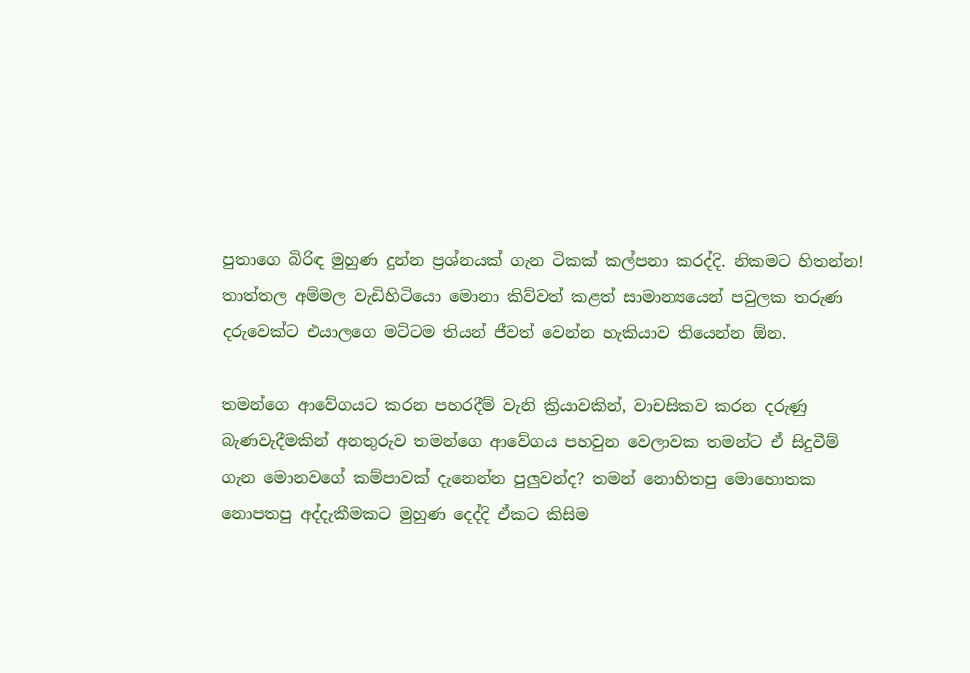පුතාගෙ බිරිඳ මුහුණ දුන්න ප්‍රශ්නයක් ගැන ටිකක් කල්පනා කරද්දි. නිකමට හිතන්න! තාත්තල අම්මල වැඩිහිටියො මොනා කිව්වත් කළත් සාමාන්‍යයෙන් පවුලක තරුණ දරුවෙක්ට එයාලගෙ මට්ටම තියන් ජීවත් වෙන්න හැකියාව තියෙන්න ඕන.

තමන්ගෙ ආවේගයට කරන පහරදීම් වැනි ක්‍රියාවකින්, වාචසිකව කරන දරුණු බැණවැදීමකින් අනතුරුව තමන්ගෙ ආවේගය පහවුන වෙලාවක තමන්ට ඒ සිදුවීම් ගැන මොනවගේ කම්පාවක් දැනෙන්න පුලුවන්ද? තමන් නොහිතපු මොහොතක නොපතපු අද්දැකීමකට මුහුණ දෙද්දි ඒකට කිසිම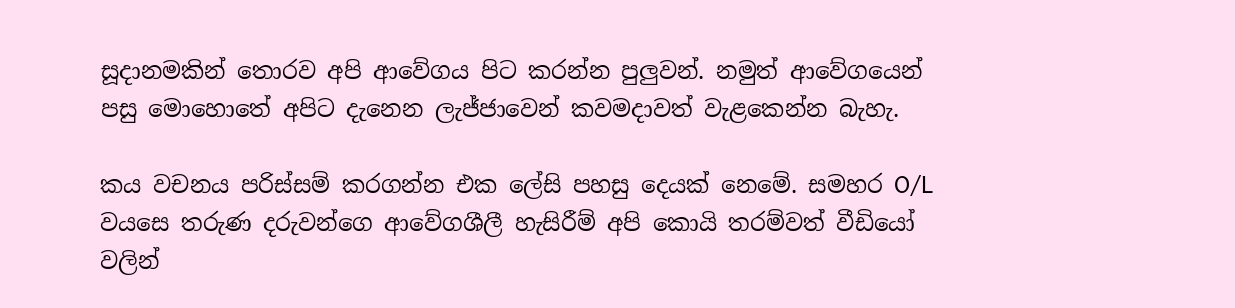සූදානමකින් තොරව අපි ආවේගය පිට කරන්න පුලුවන්. නමුත් ආවේගයෙන් පසු මොහොතේ අපිට දැනෙන ලැජ්ජාවෙන් කවමදාවත් වැළකෙන්න බැහැ.

කය වචනය පරිස්සම් කරගන්න එක ලේසි පහසු දෙයක් නෙමේ. සමහර O/L වයසෙ තරුණ දරුවන්ගෙ ආවේගශීලී හැසිරීම් අපි කොයි තරම්වත් වීඩියෝ වලින්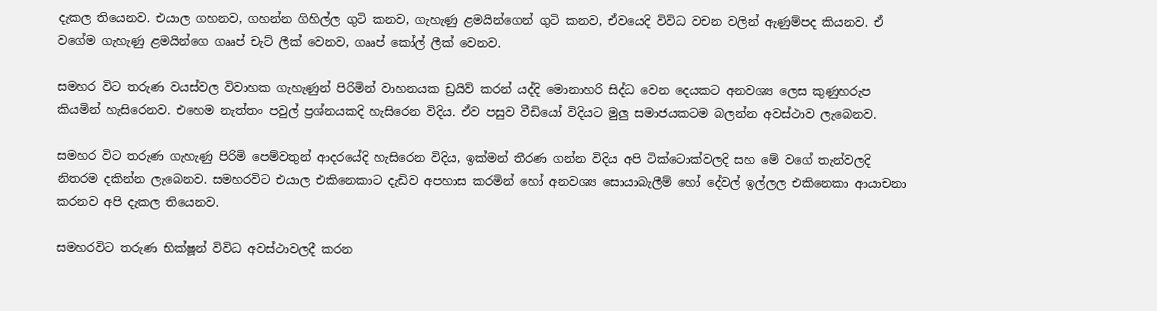දැකල තියෙනව. එයාල ගහනව, ගහන්න ගිහිල්ල ගුටි කනව, ගැහැණු ළමයින්ගෙන් ගුටි කනව, ඒවයෙදි විවිධ වචන වලින් ඇණුම්පද කියනව. ඒ වගේම ගැහැණු ළමයින්ගෙ ගෲප් චැට් ලීක් වෙනව, ගෲප් කෝල් ලීක් වෙනව.

සමහර විට තරුණ වයස්වල විවාහක ගැහැණුන් පිරිමින් වාහනයක ඩ්‍රයිව් කරන් යද්දි මොනාහරි සිද්ධ වෙන දෙයකට අනවශ්‍ය ලෙස කුණුහරුප කියමින් හැසිරෙනව. එහෙම නැත්තං පවුල් ප්‍රශ්නයකදි හැසිරෙන විදිය. ඒව පසුව වීඩියෝ විදියට මුලු සමාජයකටම බලන්න අවස්ථාව ලැබෙනව.

සමහර විට තරුණ ගැහැණු පිරිමි පෙම්වතුන් ආදරයේදි හැසිරෙන විදිය, ඉක්මන් තීරණ ගන්න විදිය අපි ටික්ටොක්වලදි සහ මේ වගේ තැන්වලදි නිතරම දකින්න ලැබෙනව. සමහරවිට එයාල එකිනෙකාට දැඩිව අපහාස කරමින් හෝ අනවශ්‍ය සොයාබැලීම් හෝ දේවල් ඉල්ලල එකිනෙකා ආයාචනා කරනව අපි දැකල තියෙනව.

සමහරවිට තරුණ භික්ෂූන් විවිධ අවස්ථාවලදී කරන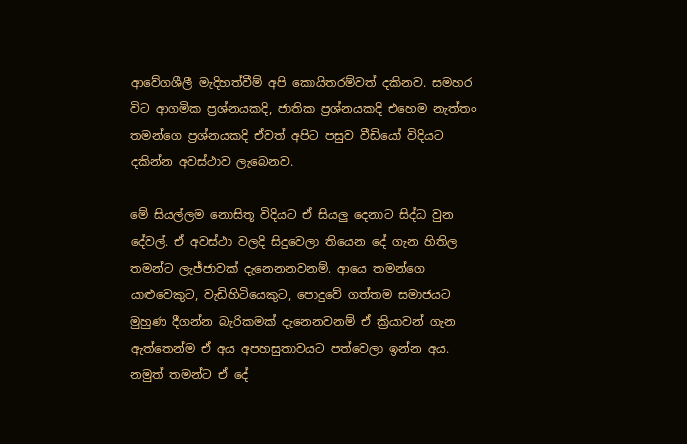ආවේගශීලී මැදිහත්වීම් අපි කොයිතරම්වත් දකිනව. සමහර විට ආගමික ප්‍රශ්නයකදි, ජාතික ප්‍රශ්නයකදි එහෙම නැත්තං තමන්ගෙ ප්‍රශ්නයකදි ඒවත් අපිට පසුව වීඩියෝ විදියට දකින්න අවස්ථාව ලැබෙනව.

මේ සියල්ලම නොසිතූ විදියට ඒ සියලු දෙනාට සිද්ධ වුන දේවල්. ඒ අවස්ථා වලදි සිදුවෙලා තියෙන දේ ගැන හිතිල තමන්ට ලැජ්ජාවක් දැනෙනනවනම්. ආයෙ තමන්ගෙ යාළුවෙකුට, වැඩිහිටියෙකුට, පොදුවේ ගත්තම සමාජයට මුහුණ දීගන්න බැරිකමක් දැනෙනවනම් ඒ ක්‍රියාවන් ගැන ඇත්තෙන්ම ඒ අය අපහසුතාවයට පත්වෙලා ඉන්න අය. නමුත් තමන්ට ඒ දේ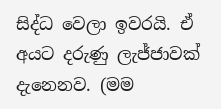සිද්ධ වෙලා ඉවරයි. ඒ අයට දරුණු ලැජ්ජාවක් දැනෙනව. (මම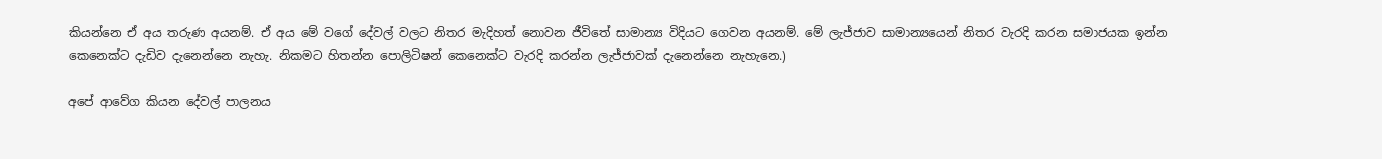කියන්නෙ ඒ අය තරුණ අයනම්. ඒ අය මේ වගේ දේවල් වලට නිතර මැදිහත් නොවන ජීවිතේ සාමාන්‍ය විදියට ගෙවන අයනම්. මේ ලැජ්ජාව සාමාන්‍යයෙන් නිතර වැරදි කරන සමාජයක ඉන්න කෙනෙක්ට දැඩිව දැනෙන්නෙ නැහැ. නිකමට හිතන්න පොලිටිෂන් කෙනෙක්ට වැරදි කරන්න ලැජ්ජාවක් දැනෙන්නෙ නැහැනෙ.)

අපේ ආවේග කියන දේවල් පාලනය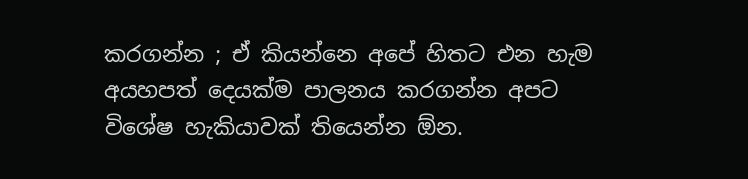කරගන්න ; ඒ කියන්නෙ අපේ හිතට එන හැම අයහපත් දෙයක්ම පාලනය කරගන්න අපට විශේෂ හැකියාවක් තියෙන්න ඕන.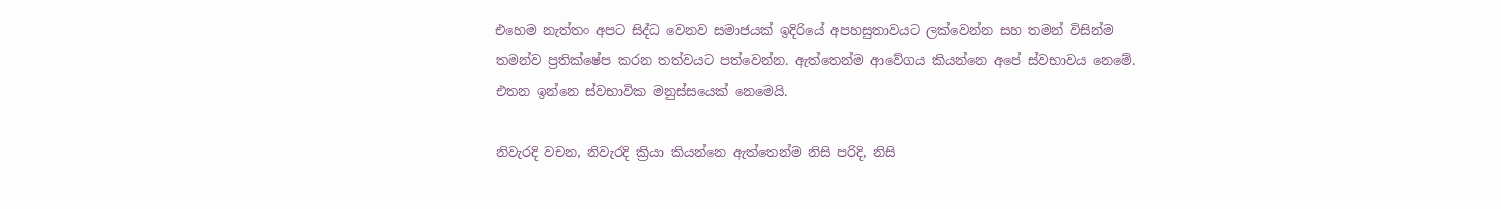එහෙම නැත්තං අපට සිද්ධ වෙනව සමාජයක් ඉදිරියේ අපහසුතාවයට ලක්වෙන්න සහ තමන් විසින්ම තමන්ව ප්‍රතික්ෂේප කරන තත්වයට පත්වෙන්න. ඇත්තෙන්ම ආවේගය කියන්නෙ අපේ ස්වභාවය නෙමේ. එතන ඉන්නෙ ස්වභාවික මනුස්සයෙක් නෙමෙයි.

නිවැරදි වචන, නිවැරදි ක්‍රියා කියන්නෙ ඇත්තෙන්ම නිසි පරිදි, නිසි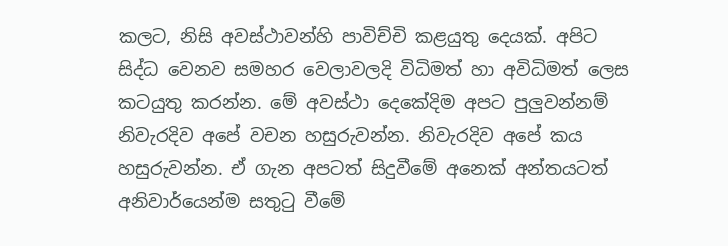කලට, නිසි අවස්ථාවන්හි පාවිච්චි කළයුතු දෙයක්. අපිට සිද්ධ වෙනව සමහර වෙලාවලදි විධිමත් හා අවිධිමත් ලෙස කටයුතු කරන්න. මේ අවස්ථා දෙකේදිම අපට පුලුවන්නම් නිවැරදිව අපේ වචන හසුරුවන්න. නිවැරදිව අපේ කය හසුරුවන්න. ඒ ගැන අපටත් සිදුවීමේ අනෙක් අන්තයටත් අනිවාර්යෙන්ම සතුටු වීමේ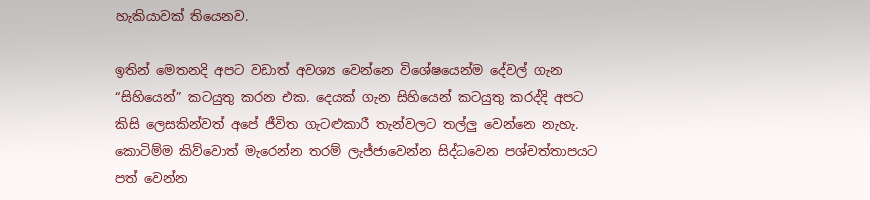හැකියාවක් තියෙනව.

ඉතින් මෙතනදි අපට වඩාත් අවශ්‍ය වෙන්නෙ විශේෂයෙන්ම දේවල් ගැන “සිහියෙන්” කටයුතු කරන එක. දෙයක් ගැන සිහියෙන් කටයුතු කරද්දි අපට කිසි ලෙසකින්වත් අපේ ජීවිත ගැටළුකාරී තැන්වලට තල්ලු වෙන්නෙ නැහැ. කොටිම්ම කිව්වොත් මැරෙන්න තරම් ලැජ්ජාවෙන්න සිද්ධවෙන පශ්චත්තාපයට පත් වෙන්න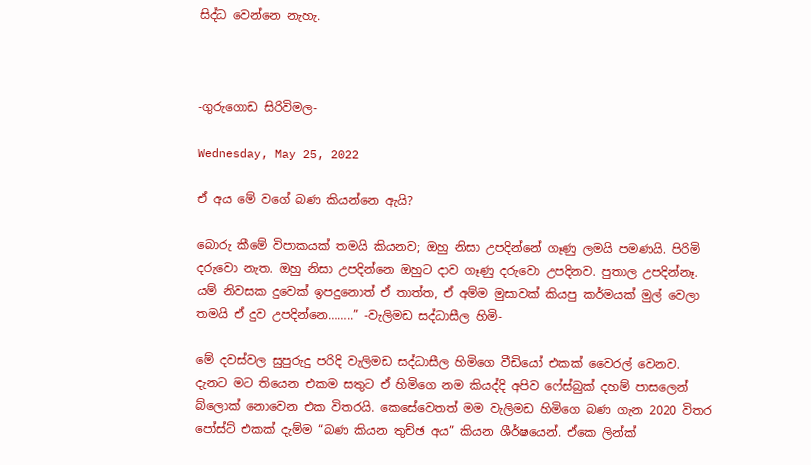සිද්ධ වෙන්නෙ නැහැ.



-ගුරුගොඩ සිරිවිමල-

Wednesday, May 25, 2022

ඒ අය මේ වගේ බණ කියන්නෙ ඇයි?

බොරු කීමේ විපාකයක් තමයි කියනව; ඔහු නිසා උපදින්නේ ගෑණු ලමයි පමණයි. පිරිමි දරුවො නැත. ඔහු නිසා උපදින්නෙ ඔහුට දාව ගෑණු දරුවො උපදිනව. පුතාල උපදින්නෑ. යම් නිවසක දුවෙක් ඉපදුනොත් ඒ තාත්ත, ඒ අම්ම මුසාවක් කියපු කර්මයක් මුල් වෙලා තමයි ඒ දුව උපදින්නෙ……..” -වැලිමඩ සද්ධාසීල හිමි-

මේ දවස්වල සුපුරුදු පරිදි වැලිමඩ සද්ධාසීල හිමිගෙ වීඩියෝ එකක් වෛරල් වෙනව. දැනට මට තියෙන එකම සතුට ඒ හිමිගෙ නම කියද්දි අපිව ෆේස්බුක් දහම් පාසලෙන් බ්ලොක් නොවෙන එක විතරයි. කෙසේවෙතත් මම වැලිමඩ හිමිගෙ බණ ගැන 2020 විතර පෝස්ට් එකක් දැම්ම “බණ කියන තුච්ඡ අය” කියන ශීර්ෂයෙන්. ඒකෙ ලින්ක්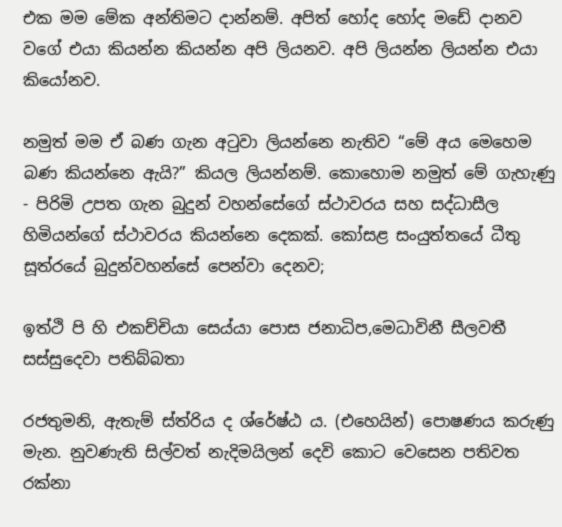එක මම මේක අන්තිමට දාන්නම්. අපිත් හෝද හෝද මඩේ දානව වගේ එයා කියන්න කියන්න අපි ලියනව. අපි ලියන්න ලියන්න එයා කියෝනව.

නමුත් මම ඒ බණ ගැන අටුවා ලියන්නෙ නැතිව “මේ අය මෙහෙම බණ කියන්නෙ ඇයි?” කියල ලියන්නම්. කොහොම නමුත් මේ ගැහැණු - පිරිමි උපත ගැන බුදුන් වහන්සේගේ ස්ථාවරය සහ සද්ධාසීල හිමියන්ගේ ස්ථාවරය කියන්නෙ දෙකක්. කෝසළ සංයුත්තයේ ධීතු සූත්රයේ බුදුන්වහන්සේ පෙන්වා දෙනව;

ඉත්ථි පි හි එකච්චියා සෙය්යා පොස ජනාධිප,මෙධාවිනී සීලවතී සස්සුදෙවා පතිබ්බතා

රජතුමනි, ඇතැම් ස්ත්රිය ද ශ්රේෂ්ඨ ය. (එහෙයින්) පොෂණය කරුණු මැන. නුවණැති සිල්වත් නැදිමයිලන් දෙවි කොට වෙසෙන පතිවත රක්නා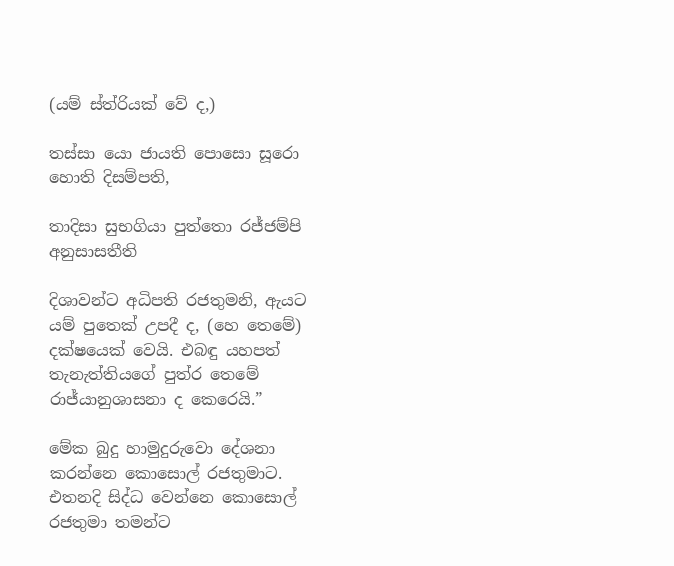(යම් ස්ත්රියක් වේ ද,)

තස්සා යො ජායති පොසො සූරො හොති දිසම්පති,

තාදිසා සුභගියා පුත්තො රජ්ජම්පි අනුසාසතීති

දිශාවන්ට අධිපති රජතුමනි, ඇයට යම් පුතෙක් උපදී ද, (හෙ තෙමේ) දක්ෂයෙක් වෙයි. එබඳු යහපත් තැනැත්තියගේ පුත්ර තෙමේ රාජ්යානුශාසනා ද කෙරෙයි.”

මේක බුදු හාමුදුරුවො දේශනා කරන්නෙ කොසොල් රජතුමාට. එතනදි සිද්ධ වෙන්නෙ කොසොල් රජතුමා තමන්ට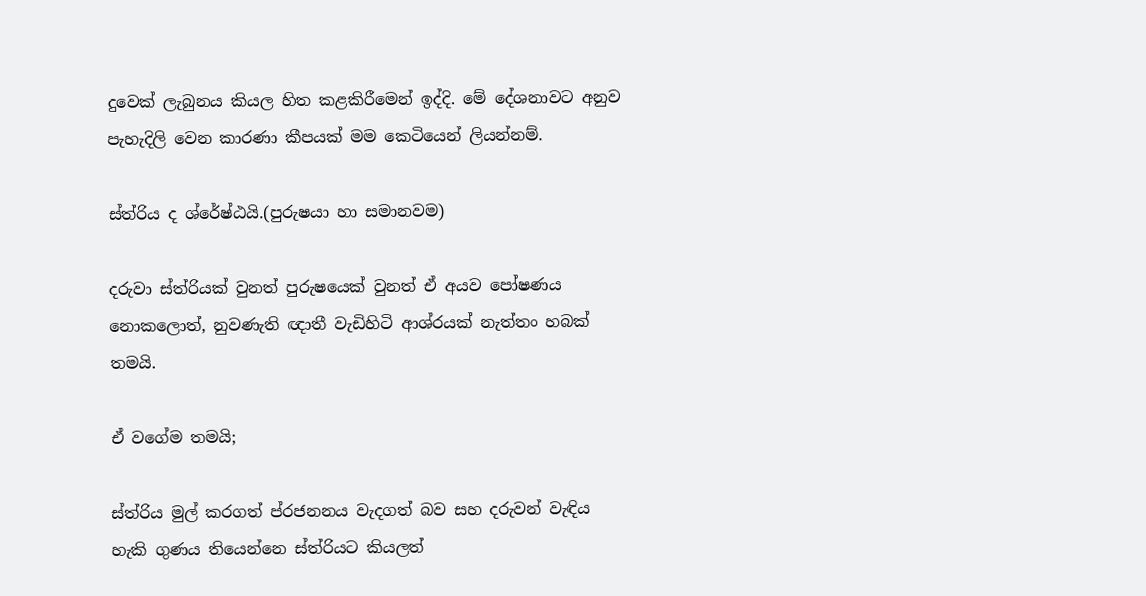දුවෙක් ලැබුනය කියල හිත කළකිරීමෙන් ඉද්දි. මේ දේශනාවට අනුව පැහැදිලි වෙන කාරණා කීපයක් මම කෙටියෙන් ලියන්නම්.

ස්ත්රිය ද ශ්රේෂ්ඨයි.(පුරුෂයා හා සමානවම)

දරුවා ස්ත්රියක් වුනත් පුරුෂයෙක් වුනත් ඒ අයව පෝෂණය නොකලොත්, නුවණැති ඥාතී වැඩිහිටි ආශ්රයක් නැත්තං හබක් තමයි.

ඒ වගේම තමයි;

ස්ත්රිය මුල් කරගත් ප්රජනනය වැදගත් බව සහ දරුවන් වැඳිය හැකි ගුණය තියෙන්නෙ ස්ත්රියට කියලත්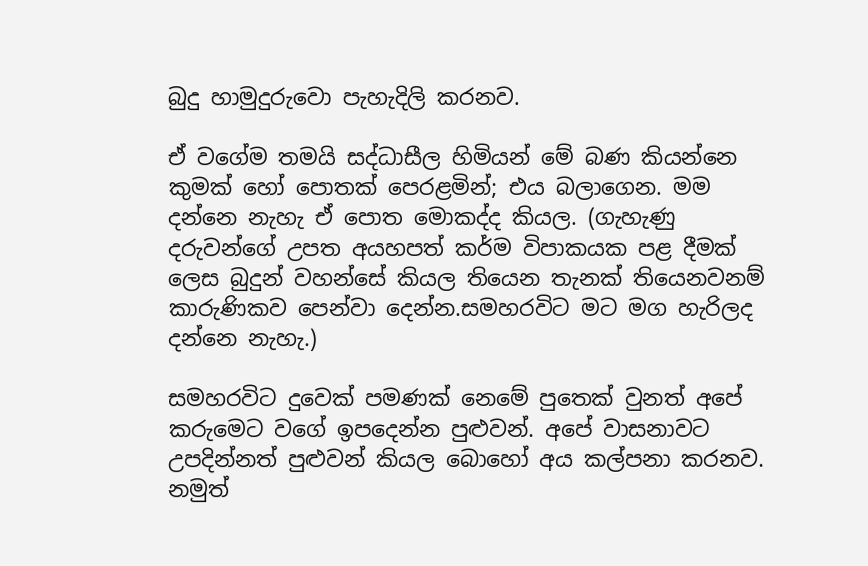බුදු හාමුදුරුවො පැහැදිලි කරනව.

ඒ වගේම තමයි සද්ධාසීල හිමියන් මේ බණ කියන්නෙ කුමක් හෝ පොතක් පෙරළමින්; එය බලාගෙන. මම දන්නෙ නැහැ ඒ පොත මොකද්ද කියල. (ගැහැණු දරුවන්ගේ උපත අයහපත් කර්ම විපාකයක පළ දීමක් ලෙස බුදුන් වහන්සේ කියල තියෙන තැනක් තියෙනවනම් කාරුණිකව පෙන්වා දෙන්න.සමහරවිට මට මග හැරිලද දන්නෙ නැහැ.)

සමහරවිට දුවෙක් පමණක් නෙමේ පුතෙක් වුනත් අපේ කරුමෙට වගේ ඉපදෙන්න පුළුවන්. අපේ වාසනාවට උපදින්නත් පුළුවන් කියල බොහෝ අය කල්පනා කරනව. නමුත්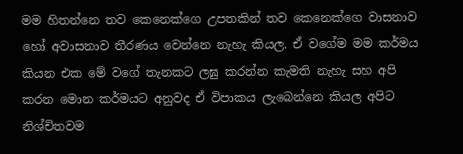මම හිතන්නෙ තව කෙනෙක්ගෙ උපතකින් තව කෙනෙක්ගෙ වාසනාව හෝ අවාසනාව තීරණය වෙන්නෙ නැහැ කියල. ඒ වගේම මම කර්මය කියන එක මේ වගේ තැනකට ලඝු කරන්න කැමති නැහැ සහ අපි කරන මොන කර්මයට අනුවද ඒ විපාකය ලැබෙන්නෙ කියල අපිට නිශ්චිතවම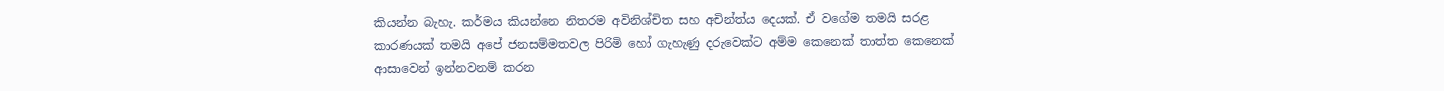කියන්න බැහැ. කර්මය කියන්නෙ නිතරම අවිනිශ්චිත සහ අචින්ත්ය දෙයක්. ඒ වගේම තමයි සරළ කාරණයක් තමයි අපේ ජනසම්මතවල පිරිමි හෝ ගැහැණු දරුවෙක්ට අම්ම කෙනෙක් තාත්ත කෙනෙක් ආසාවෙන් ඉන්නවනම් කරන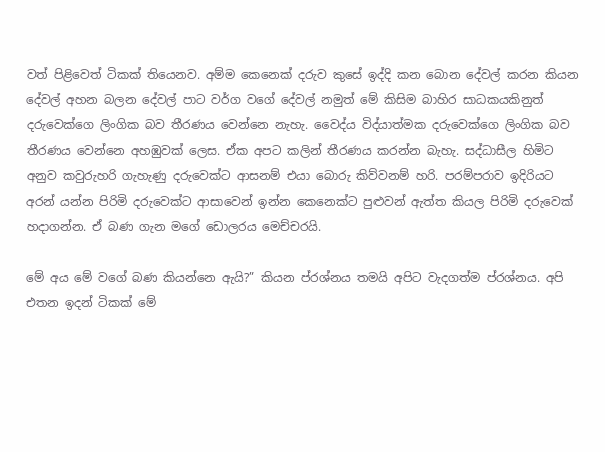වත් පිළිවෙත් ටිකක් තියෙනව. අම්ම කෙනෙක් දරුව කුසේ ඉද්දි කන බොන දේවල් කරන කියන දේවල් අහන බලන දේවල් පාට වර්ග වගේ දේවල් නමුත් මේ කිසිම බාහිර සාධකයකිනුත් දරුවෙක්ගෙ ලිංගික බව තීරණය වෙන්නෙ නැහැ. වෛද්ය විද්යාත්මක දරුවෙක්ගෙ ලිංගික බව තීරණය වෙන්නෙ අහඹුවක් ලෙස. ඒක අපට කලින් තීරණය කරන්න බැහැ. සද්ධාසීල හිමිට අනුව කවුරුහරි ගැහැණු දරුවෙක්ට ආසනම් එයා බොරු කිව්වනම් හරි. පරම්පරාව ඉදිරියට අරන් යන්න පිරිමි දරුවෙක්ට ආසාවෙන් ඉන්න කෙනෙක්ට පුළුවන් ඇත්ත කියල පිරිමි දරුවෙක් හදාගන්න. ඒ බණ ගැන මගේ ඩොලරය මෙච්චරයි.

මේ අය මේ වගේ බණ කියන්නෙ ඇයි?” කියන ප්රශ්නය තමයි අපිට වැදගත්ම ප්රශ්නය. අපි එතන ඉදන් ටිකක් මේ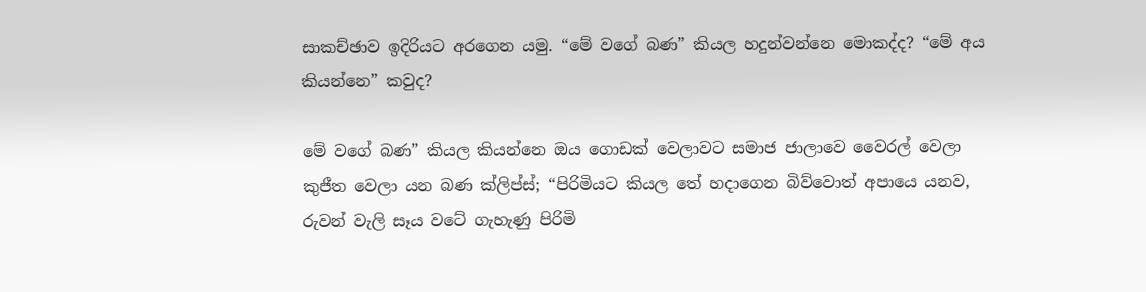සාකච්ඡාව ඉදිරියට අරගෙන යමු. “මේ වගේ බණ” කියල හදුන්වන්නෙ මොකද්ද? “මේ අය කියන්නෙ” කවුද?

මේ වගේ බණ” කියල කියන්නෙ ඔය ගොඩක් වෙලාවට සමාජ ජාලාවෙ වෛරල් වෙලා කුජීත වෙලා යන බණ ක්ලිප්ස්; “පිරිමියට කියල තේ හදාගෙන බිව්වොත් අපායෙ යනව, රුවන් වැලි සෑය වටේ ගැහැණු පිරිමි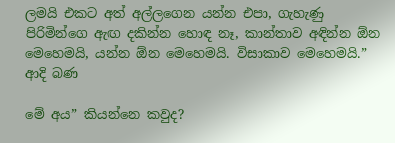ලමයි එකට අත් අල්ලගෙන යන්න එපා, ගැහැණු පිරිමින්ගෙ ඇඟ දකින්න හොඳ නෑ, කාන්තාව අඳින්න ඕන මෙහෙමයි, යන්න ඕන මෙහෙමයි. විසාකාව මෙහෙමයි.” ආදි බණ

මේ අය” කියන්නෙ කවුද?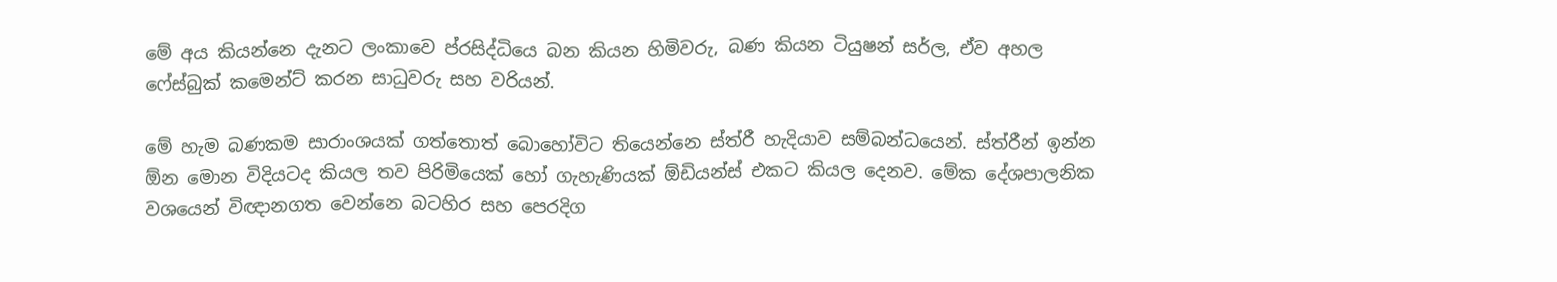මේ අය කියන්නෙ දැනට ලංකාවෙ ප්රසිද්ධියෙ බන කියන හිමිවරු, බණ කියන ටියුෂන් සර්ල, ඒව අහල ෆේස්බුක් කමෙන්ට් කරන සාධුවරු සහ වරියන්.

මේ හැම බණකම සාරාංශයක් ගත්තොත් බොහෝවිට තියෙන්නෙ ස්ත්රී හැදියාව සම්බන්ධයෙන්. ස්ත්රීන් ඉන්න ඕන මොන විදියටද කියල තව පිරිමියෙක් හෝ ගැහැණියක් ඕඩියන්ස් එකට කියල දෙනව. මේක දේශපාලනික වශයෙන් විඥානගත වෙන්නෙ බටහිර සහ පෙරදිග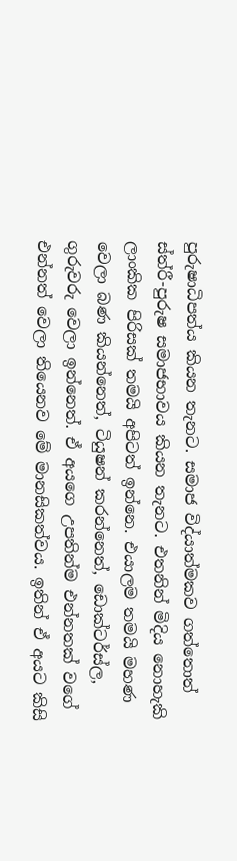පුරුෂාධිපත්ය කියන තැනට. සමාජ විද්යාත්මකව ගත්තොත් ස්ත්රී-පුරුෂ සමාජභාවය කියන තැනට. එතනින් මිදිය නොහැකි ලාංකික පිරිසක් තමයි අපිටත් ඉන්නෙ. එයාලම තමයි මහණ වෙලා බණ කියන්නෙත්, ටියුෂන් කරන්නෙත්, ඩොක්ටර්ස්ල, ගුරුවරු වෙලා ඉන්නෙත්. ඒ අයගෙ උපතින්ම එන්නතක් වගේ එන්නත් වෙලා තියෙනව මේ මානසිකත්වය. ඉතින් ඒ අයට කිසි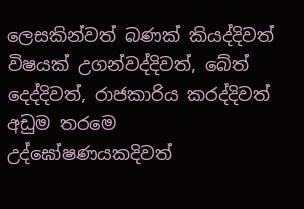ලෙසකින්වත් බණක් කියද්දිවත් විෂයක් උගන්වද්දිවත්, බේත් දෙද්දිවත්, රාජකාරිය කරද්දිවත් අඩුම තරමෙ උද්ඝෝෂණයකදිවත්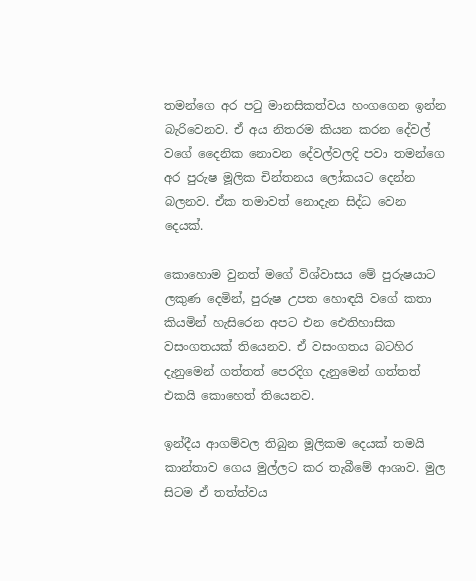තමන්ගෙ අර පටු මානසිකත්වය හංගගෙන ඉන්න බැරිවෙනව. ඒ අය නිතරම කියන කරන දේවල් වගේ දෛනික නොවන දේවල්වලදි පවා තමන්ගෙ අර පුරුෂ මූලික චින්තනය ලෝකයට දෙන්න බලනව. ඒක තමාවත් නොදැන සිද්ධ වෙන දෙයක්.

කොහොම වුනත් මගේ විශ්වාසය මේ පුරුෂයාට ලකුණ දෙමින්, පුරුෂ උපත හොඳයි වගේ කතා කියමින් හැසිරෙන අපට එන ඓතිහාසික වසංගතයක් තියෙනව. ඒ වසංගතය බටහිර දැනුමෙන් ගත්තත් පෙරදිග දැනුමෙන් ගත්තත් එකයි කොහෙත් තියෙනව.

ඉන්දීය ආගම්වල තිබුන මූලිකම දෙයක් තමයි කාන්තාව ගෙය මුල්ලට කර තැබීමේ ආශාව. මුල සිටම ඒ තත්ත්වය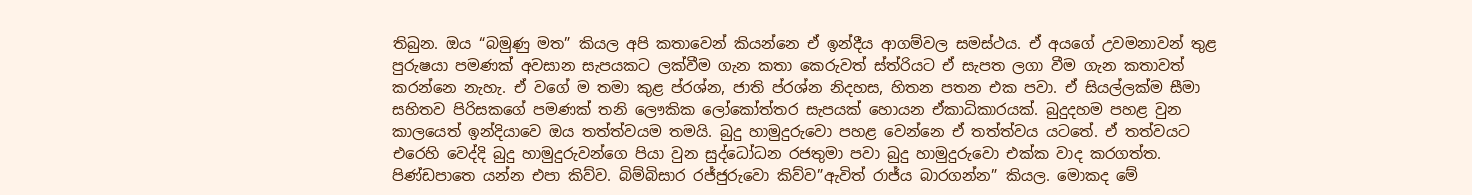තිබුන. ඔය “බමුණු මත” කියල අපි කතාවෙන් කියන්නෙ ඒ ඉන්දීය ආගම්වල සමස්ථය. ඒ අයගේ උවමනාවන් තුළ පුරුෂයා පමණක් අවසාන සැපයකට ලක්වීම ගැන කතා කෙරුවත් ස්ත්රියට ඒ සැපත ලගා වීම ගැන කතාවත් කරන්නෙ නැහැ. ඒ වගේ ම තමා කුළ ප්රශ්න, ජාති ප්රශ්න නිදහස, හිතන පතන එක පවා. ඒ සියල්ලක්ම සීමා සහිතව පිරිසකගේ පමණක් තනි ලෞකික ලෝකෝත්තර සැපයක් හොයන ඒකාධිකාරයක්. බුදුදහම පහළ වුන කාලයෙත් ඉන්දියාවෙ ඔය තත්ත්වයම තමයි. බුදු හාමුදුරුවො පහළ වෙන්නෙ ඒ තත්ත්වය යටතේ. ඒ තත්වයට එරෙහි වෙද්දි බුදු හාමුදුරුවන්ගෙ පියා වුන සුද්ධෝධන රජතුමා පවා බුදු හාමුදුරුවො එක්ක වාද කරගත්ත. පිණ්ඩපාතෙ යන්න එපා කිව්ව. බිම්බිසාර රජ්ජුරුවො කිව්ව”ඇවිත් රාජ්ය බාරගන්න” කියල. මොකද මේ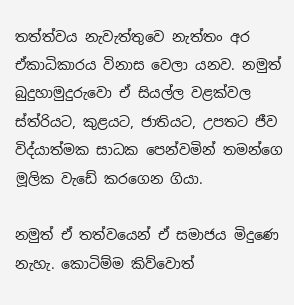තත්ත්වය නැවැත්තුවෙ නැත්තං අර ඒකාධිකාරය විනාස වෙලා යනව. නමුත් බුදුහාමුදුරුවො ඒ සියල්ල වළක්වල ස්ත්රියට, කුළයට, ජාතියට, උපතට ජීව විද්යාත්මක සාධක පෙන්වමින් තමන්ගෙ මූලික වැඩේ කරගෙන ගියා.

නමුත් ඒ තත්වයෙන් ඒ සමාජය මිදුණෙ නැහැ. කොටිම්ම කිව්වොත්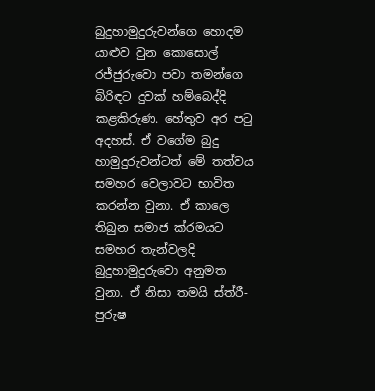බුදුහාමුදුරුවන්ගෙ හොදම යාළුව වුන කොසොල් රජ්ජුරුවො පවා තමන්ගෙ බිරිඳට දුවක් හම්බෙද්දි කළකිරුණ. හේතුව අර පටු අදහස්. ඒ වගේම බුදු හාමුදුරුවන්ටත් මේ තත්වය සමහර වෙලාවට භාවිත කරන්න වුනා. ඒ කාලෙ තිබුන සමාජ ක්රමයට සමහර තැන්වලදි බුදුහාමුදුරුවො අනුමත වුනා. ඒ නිසා තමයි ස්ත්රී-පුරුෂ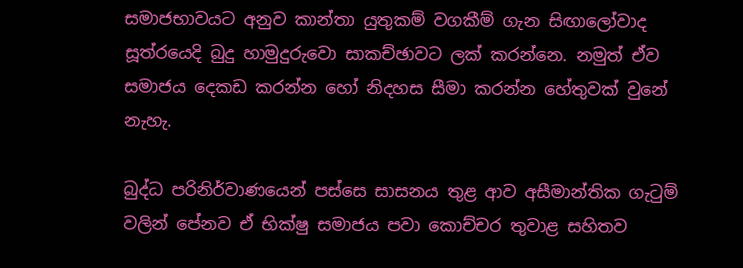සමාජභාවයට අනුව කාන්තා යුතුකම් වගකීම් ගැන සිඟාලෝවාද සූත්රයෙදි බුදු හාමුදුරුවො සාකච්ඡාවට ලක් කරන්නෙ. නමුත් ඒව සමාජය දෙකඩ කරන්න හෝ නිදහස සීමා කරන්න හේතුවක් වුනේ නැහැ.

බුද්ධ පරිනිර්වාණයෙන් පස්සෙ සාසනය තුළ ආව අසීමාන්තික ගැටුම් වලින් පේනව ඒ භික්ෂු සමාජය පවා කොච්චර තුවාළ සහිතව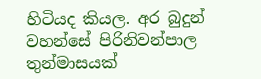හිටියද කියල. අර බුදුන් වහන්සේ පිරිනිවන්පාල තුන්මාසයක්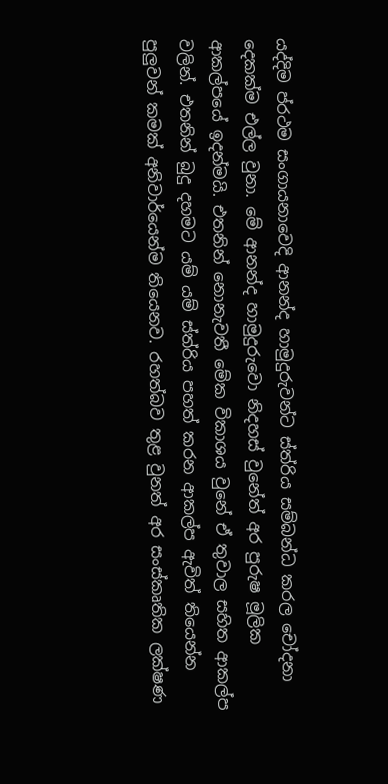යද්දිම ප්රථම සංගායනාවෙදි ආනන්ද හාමුදුරුවන්ට ස්ත්රිය සම්බන්ධ කරල චෝදනා දෙකක්ම එල්ල වුනා. මේ ආනන්ද හාමුදුරුවො නිදහස් වුනේත් අර පුරුෂ මූලික ආකල්පයේ ඉදන්මයි. එතනින් නොනැවතී මේක විකාශය වුනේ ඒ තුවාල සහිත ආකල්ප වලින්. එතනින් බුදු දහමට යම් යම් ස්ත්රිය පහත් කරන ආකල්ප ඇවිත් තියෙන්න පුලුවන් කමක් අනිවාර්යෙන්ම තියෙනව. රහත්බව තුළ වුනත් අර සංස්කෘතික ලක්ෂණ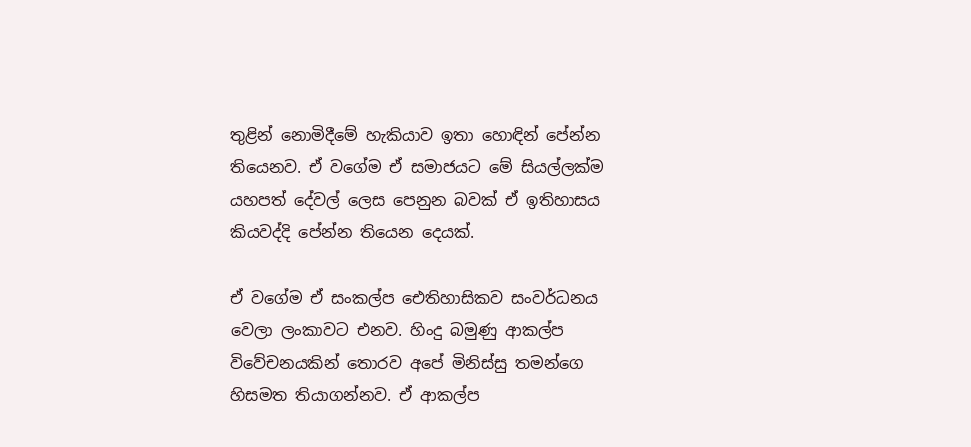තුළින් නොමිදීමේ හැකියාව ඉතා හොඳින් පේන්න තියෙනව. ඒ වගේම ඒ සමාජයට මේ සියල්ලක්ම යහපත් දේවල් ලෙස පෙනුන බවක් ඒ ඉතිහාසය කියවද්දි පේන්න තියෙන දෙයක්.

ඒ වගේම ඒ සංකල්ප ඓතිහාසිකව සංවර්ධනය වෙලා ලංකාවට එනව. හිංදු බමුණු ආකල්ප විවේචනයකින් තොරව අපේ මිනිස්සු තමන්ගෙ හිසමත තියාගන්නව. ඒ ආකල්ප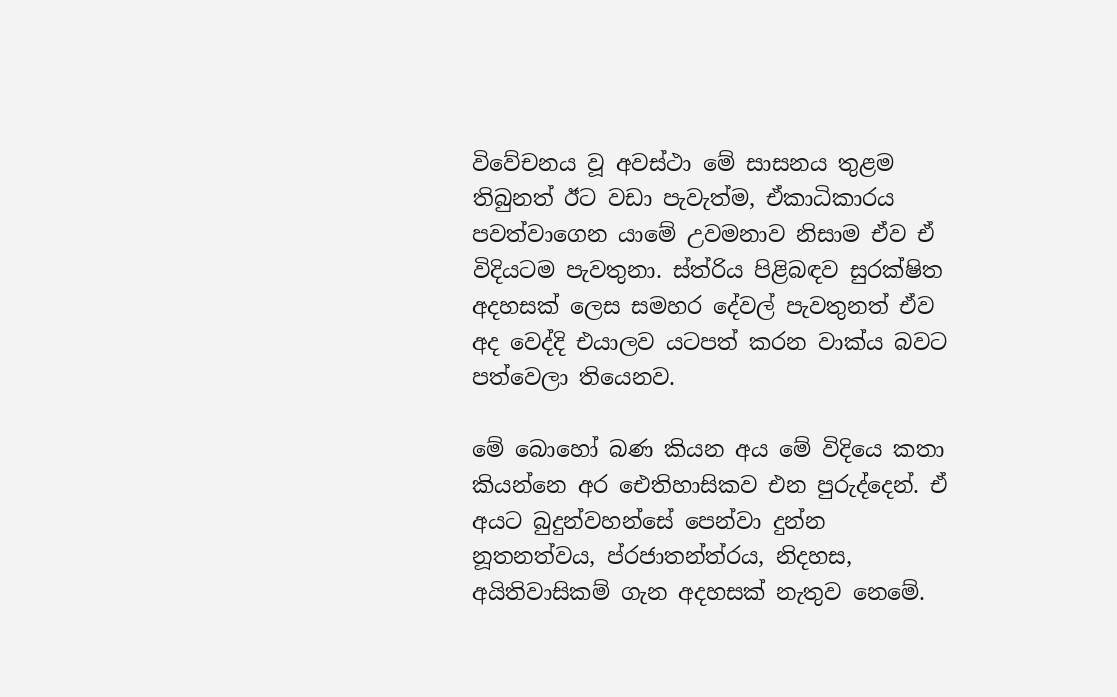විවේචනය වූ අවස්ථා මේ සාසනය තුළම තිබුනත් ඊට වඩා පැවැත්ම, ඒකාධිකාරය පවත්වාගෙන යාමේ උවමනාව නිසාම ඒව ඒ විදියටම පැවතුනා. ස්ත්රිය පිළිබඳව සුරක්ෂිත අදහසක් ලෙස සමහර දේවල් පැවතුනත් ඒව අද වෙද්දි එයාලව යටපත් කරන වාක්ය බවට පත්වෙලා තියෙනව.

මේ බොහෝ බණ කියන අය මේ විදියෙ කතා කියන්නෙ අර ඓතිහාසිකව එන පුරුද්දෙන්. ඒ අයට බුදුන්වහන්සේ පෙන්වා දුන්න නූතනත්වය, ප්රජාතන්ත්රය, නිදහස, අයිතිවාසිකම් ගැන අදහසක් නැතුව නෙමේ.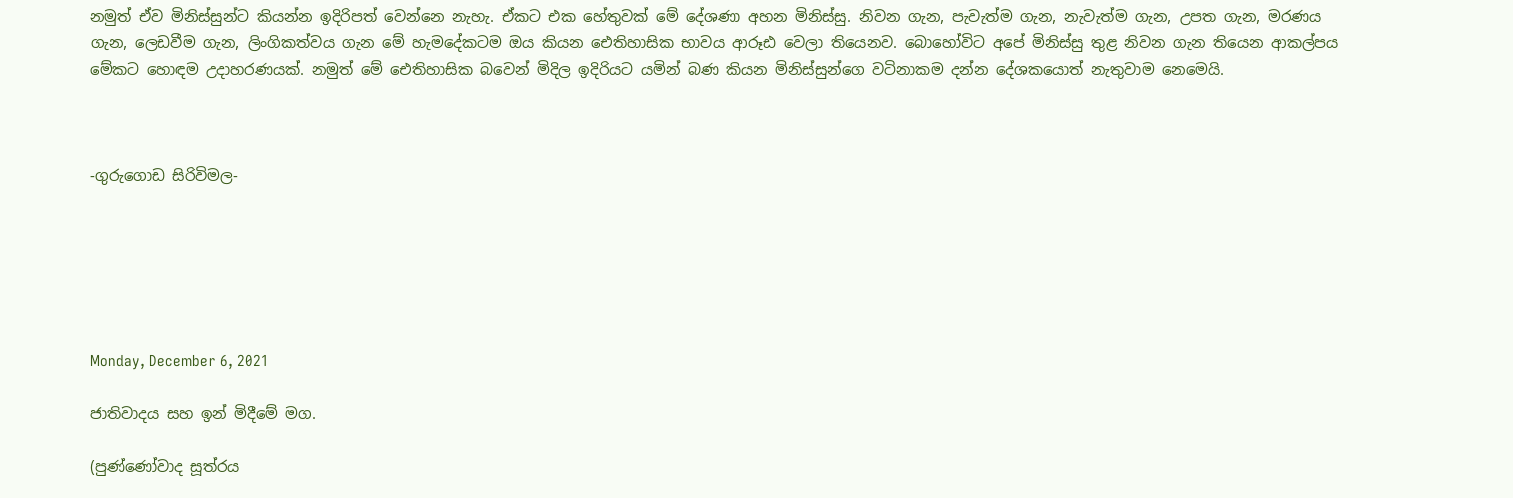නමුත් ඒව මිනිස්සුන්ට කියන්න ඉදිරිපත් වෙන්නෙ නැහැ. ඒකට එක හේතුවක් මේ දේශණා අහන මිනිස්සු. නිවන ගැන, පැවැත්ම ගැන, නැවැත්ම ගැන, උපත ගැන, මරණය ගැන, ලෙඩවීම ගැන, ලිංගිකත්වය ගැන මේ හැමදේකටම ඔය කියන ඓතිහාසික භාවය ආරූඪ වෙලා තියෙනව. බොහෝවිට අපේ මිනිස්සු තුළ නිවන ගැන තියෙන ආකල්පය මේකට හොඳම උදාහරණයක්. නමුත් මේ ඓතිහාසික බවෙන් මිදිල ඉදිරියට යමින් බණ කියන මිනිස්සුන්ගෙ වටිනාකම දන්න දේශකයොත් නැතුවාම නෙමෙයි.



-ගුරුගොඩ සිරිවිමල-






Monday, December 6, 2021

ජාතිවාදය සහ ඉන් මිදීමේ මග.

(පුණ්ණෝවාද සූත්රය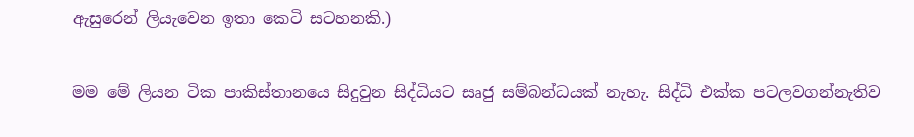ඇසුරෙන් ලියැවෙන ඉතා කෙටි සටහනකි.)

මම මේ ලියන ටික පාකිස්තානයෙ සිදුවුන සිද්ධියට සෘජු සම්බන්ධයක් නැහැ. සිද්ධි එක්ක පටලවගන්නැතිව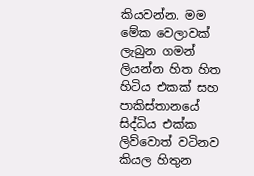කියවන්න. මම මේක වෙලාවක් ලැබුන ගමන් ලියන්න හිත හිත හිටිය එකක් සහ පාකිස්තානයේ සිද්ධිය එක්ක ලිව්වොත් වටිනව කියල හිතුන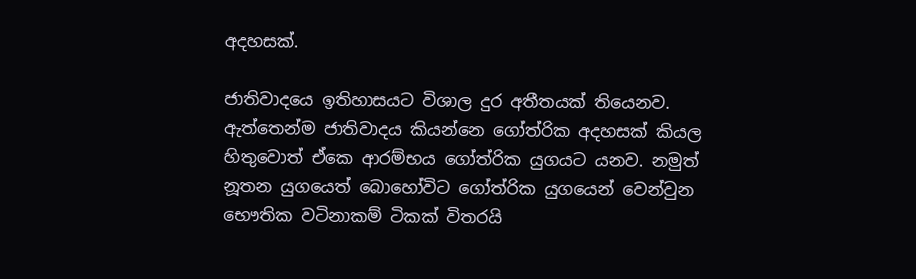අදහසක්.

ජාතිවාදයෙ ඉතිහාසයට විශාල දුර අතීතයක් තියෙනව. ඇත්තෙන්ම ජාතිවාදය කියන්නෙ ගෝත්රික අදහසක් කියල හිතුවොත් ඒකෙ ආරම්භය ගෝත්රික යුගයට යනව. නමුත් නූතන යුගයෙත් බොහෝවිට ගෝත්රික යුගයෙන් වෙන්වුන භෞතික වටිනාකම් ටිකක් විතරයි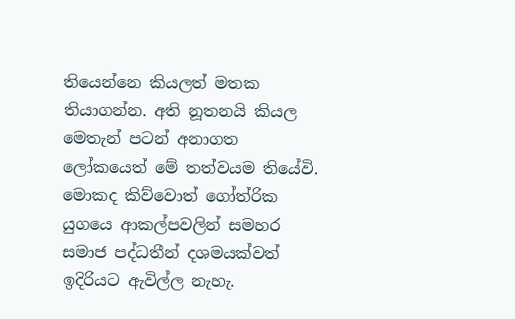තියෙන්නෙ කියලත් මතක තියාගන්න. අති නූතනයි කියල මෙතැන් පටන් අනාගත ලෝකයෙත් මේ තත්වයම තියේවි. මොකද කිව්වොත් ගෝත්රික යුගයෙ ආකල්පවලින් සමහර සමාජ පද්ධතීන් දශමයක්වත් ඉදිරියට ඇවිල්ල නැහැ.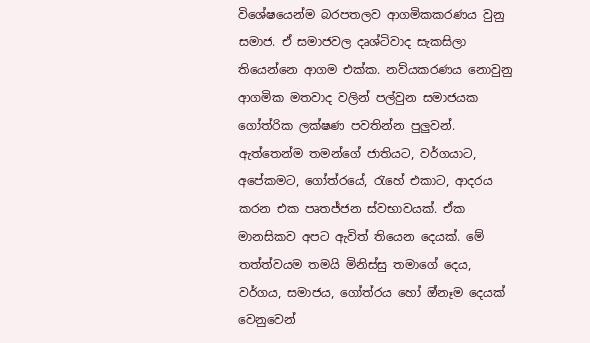විශේෂයෙන්ම බරපතලව ආගමිකකරණය වුනු සමාජ. ඒ සමාජවල දෘශ්ටිවාද සැකසිලා තියෙන්නෙ ආගම එක්ක. නව්යකරණය නොවුනු ආගමික මතවාද වලින් පල්වුන සමාජයක ගෝත්රික ලක්ෂණ පවතින්න පුලුවන්. ඇත්තෙන්ම තමන්ගේ ජාතියට, වර්ගයාට, අපේකමට, ගෝත්රයේ, රැහේ එකාට, ආදරය කරන එක පෘතජ්ජන ස්වභාවයක්. ඒක මානසිකව අපට ඇවිත් තියෙන දෙයක්. මේ තත්ත්වයම තමයි මිනිස්සු තමාගේ දෙය, වර්ගය, සමාජය, ගෝත්රය හෝ ඔ්නෑම දෙයක් වෙනුවෙන්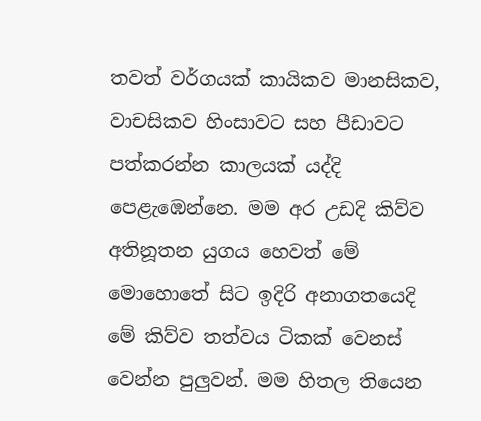තවත් වර්ගයක් කායිකව මානසිකව, වාචසිකව හිංසාවට සහ පීඩාවට පත්කරන්න කාලයක් යද්දි පෙළැඹෙන්නෙ. මම අර උඩදි කිව්ව අතිනූතන යුගය හෙවත් මේ මොහොතේ සිට ඉදිරි අනාගතයෙදි මේ කිව්ව තත්වය ටිකක් වෙනස් වෙන්න පුලුවන්. මම හිතල තියෙන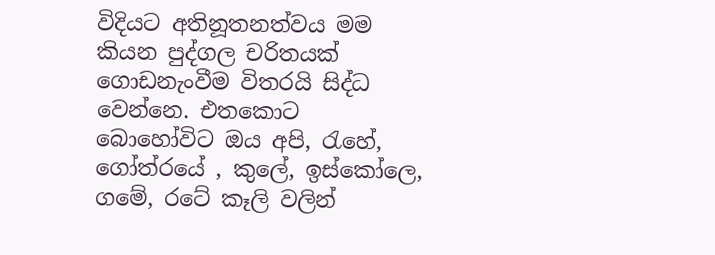විදියට අතිනූතනත්වය මම කියන පුද්ගල චරිතයක් ගොඩනැංවීම විතරයි සිද්ධ වෙන්නෙ. එතකොට බොහෝවිට ඔය අපි, රැහේ, ගෝත්රයේ , කුලේ, ඉස්කෝලෙ, ගමේ, රටේ කෑලි වලින්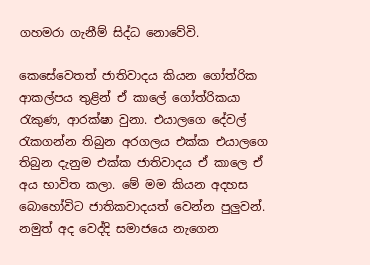ගහමරා ගැනීම් සිද්ධ නොවේවි.

කෙසේවෙතත් ජාතිවාදය කියන ගෝත්රික ආකල්පය තුළින් ඒ කාලේ ගෝත්රිකයා රැකුණ, ආරක්ෂා වුනා. එයාලගෙ දේවල් රැකගන්න තිබුන අරගලය එක්ක එයාලගෙ තිබුන දැනුම එක්ක ජාතිවාදය ඒ කාලෙ ඒ අය භාවිත කලා. මේ මම කියන අදහස බොහෝවිට ජාතිකවාදයත් වෙන්න පුලුවන්. නමුත් අද වෙද්දි සමාජයෙ නැගෙන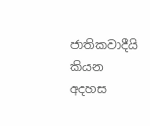ජාතිකවාදීයි කියන අදහස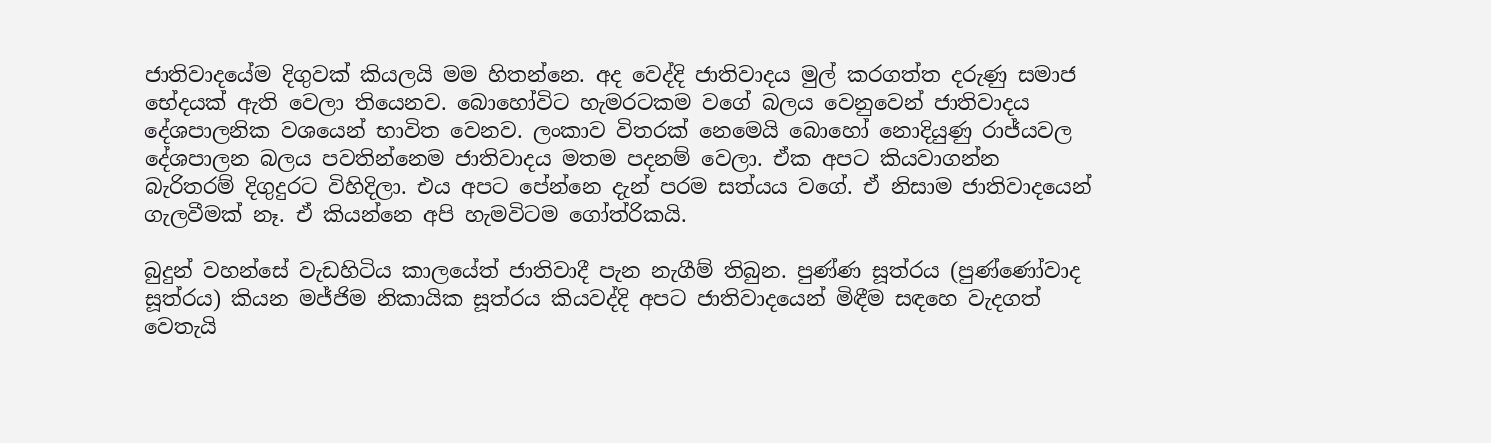ජාතිවාදයේම දිගුවක් කියලයි මම හිතන්නෙ. අද වෙද්දි ජාතිවාදය මුල් කරගත්ත දරුණු සමාජ භේදයක් ඇති වෙලා තියෙනව. බොහෝවිට හැමරටකම වගේ බලය වෙනුවෙන් ජාතිවාදය දේශපාලනික වශයෙන් භාවිත වෙනව. ලංකාව විතරක් නෙමෙයි බොහෝ නොදියුණු රාජ්යවල දේශපාලන බලය පවතින්නෙම ජාතිවාදය මතම පදනම් වෙලා. ඒක අපට කියවාගන්න බැරිතරම් දිගුදුරට විහිදිලා. එය අපට පේන්නෙ දැන් පරම සත්යය වගේ. ඒ නිසාම ජාතිවාදයෙන් ගැලවීමක් නෑ. ඒ කියන්නෙ අපි හැමවිටම ගෝත්රිකයි.

බුදුන් වහන්සේ වැඩහිටිය කාලයේත් ජාතිවාදී පැන නැගීම් තිබුන. පුණ්ණ සූත්රය (පුණ්ණෝවාද සූත්රය) කියන මජ්ජිම නිකායික සූත්රය කියවද්දි අපට ජාතිවාදයෙන් මිඳීම සඳහෙ වැදගත් වෙතැයි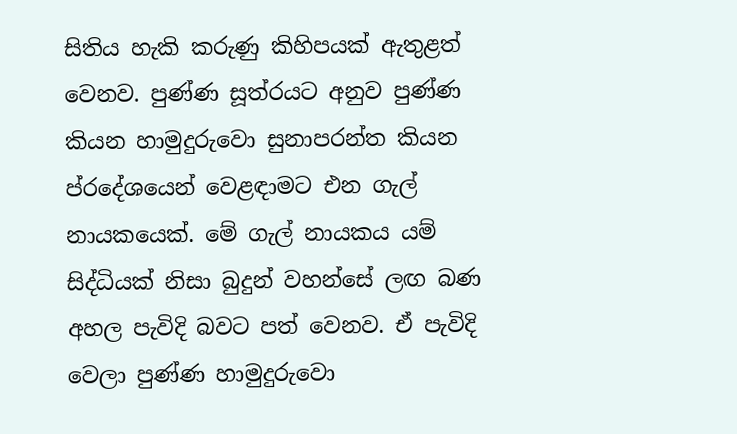සිතිය හැකි කරුණු කිහිපයක් ඇතුළත් වෙනව. පුණ්ණ සූත්රයට අනුව පුණ්ණ කියන හාමුදුරුවො සුනාපරන්ත කියන ප්රදේශයෙන් වෙළඳාමට එන ගැල් නායකයෙක්. මේ ගැල් නායකය යම් සිද්ධියක් නිසා බුදුන් වහන්සේ ලඟ බණ අහල පැවිදි බවට පත් වෙනව. ඒ පැවිදි වෙලා පුණ්ණ හාමුදුරුවො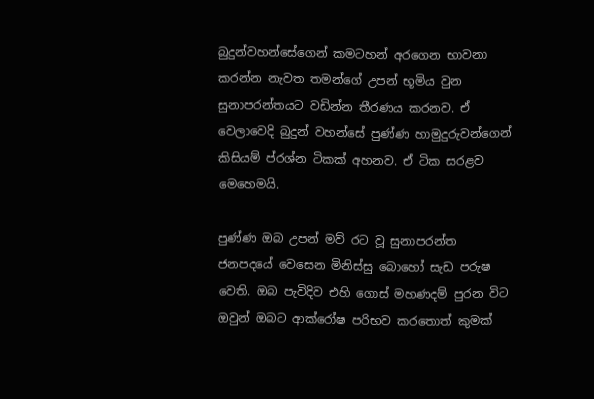බුදුන්වහන්සේගෙන් කමටහන් අරගෙන භාවනා කරන්න නැවත තමන්ගේ උපන් භූමිය වුන සුනාපරන්තයට වඩින්න තීරණය කරනව. ඒ වෙලාවෙදි බුදුන් වහන්සේ පුණ්ණ හාමුදුරුවන්ගෙන් කිසියම් ප්රශ්න ටිකක් අහනව. ඒ ටික සරළව මෙහෙමයි.

පුණ්ණ ඔබ උපන් මව් රට වූ සුනාපරන්ත ජනපදයේ වෙසෙන මිනිස්සු බොහෝ සැඩ පරුෂ වෙති. ඔබ පැවිදිව එහි ගොස් මහණදම් පුරන විට ඔවුන් ඔබට ආක්රෝෂ පරිභව කරතොත් කුමක්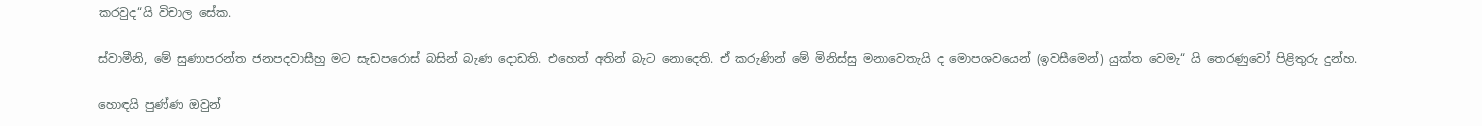කරවුද“යි විචාල සේක.

ස්වාමීනි, මේ සුණාපරන්ත ජනපදවාසීහු මට සැඩපරොස් බසින් බැණ දොඩති. එහෙත් අතින් බැට නොදෙති. ඒ කරුණින් මේ මිනිස්සු මනාවෙතැයි ද මොපශවයෙන් (ඉවසීමෙන්) යුක්ත වෙමැ“ යි තෙරණුවෝ පිළිතුරු දුන්හ.

හොඳයි පුණ්ණ ඔවුන්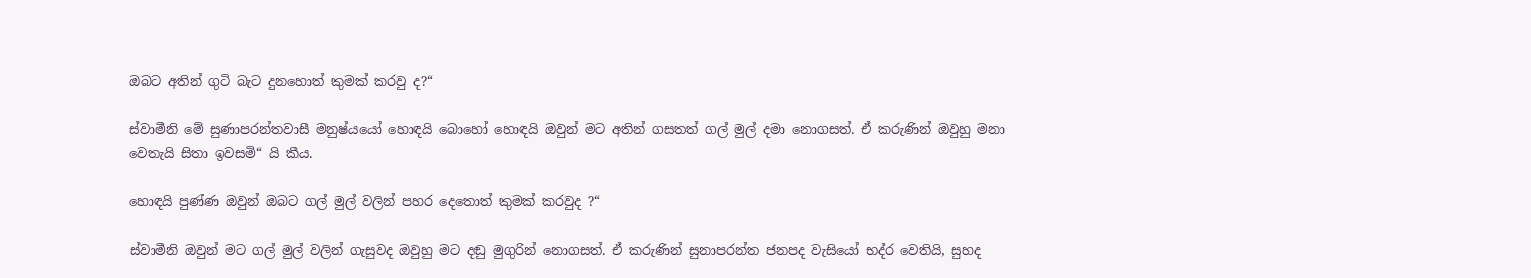ඔබට අතින් ගුටි බැට දුනහොත් කුමක් කරවු ද?“

ස්වාමීනි මේ සුණාපරන්තවාසී මනුෂ්යයෝ හොඳයි බොහෝ හොඳයි ඔවුන් මට අතින් ගසතත් ගල් මුල් දමා නොගසත්. ඒ කරුණින් ඔවුහු මනා වෙතැයි සිතා ඉවසමි“ යි කීය.

හොඳයි පුණ්ණ ඔවුන් ඔබට ගල් මුල් වලින් පහර දෙතොත් කුමක් කරවුද ?“

ස්වාමීනි ඔවුන් මට ගල් මුල් වලින් ගැසුවද ඔවුහු මට දඬු මුගුරින් නොගසත්. ඒ කරුණින් සුනාපරන්ත ජනපද වැසියෝ භද්ර වෙතියි, සුහද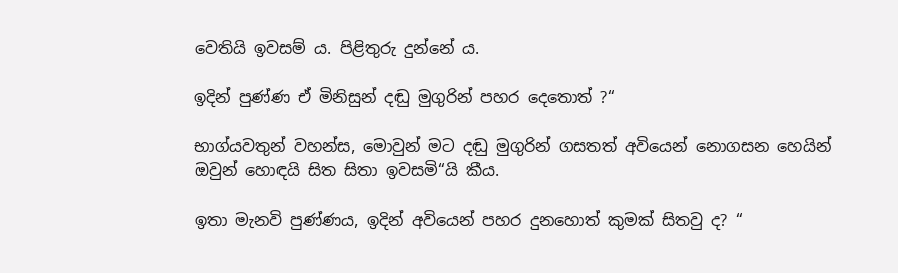වෙතියි ඉවසම් ය. පිළිතුරු දුන්නේ ය.

ඉදින් පුණ්ණ ඒ මිනිසුන් දඬු මුගුරින් පහර දෙතොත් ?“

භාග්යවතුන් වහන්ස, මොවුන් මට දඬු මුගුරින් ගසතත් අවියෙන් නොගසන හෙයින් ඔවුන් හොඳයි සිත සිතා ඉවසමි“යි කීය.

ඉතා මැනවි පුණ්ණය, ඉදින් අවියෙන් පහර දුනහොත් කුමක් සිතවු ද? “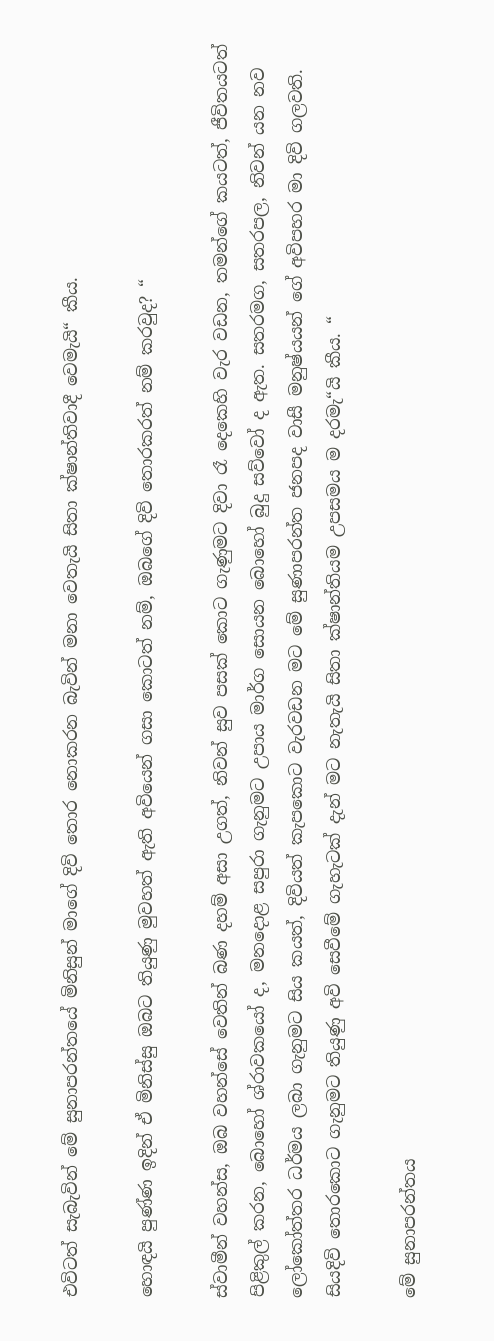එවිටත් සැබැවින් මේ සුනාපරන්තයේ මිනිසුන් මාගේ දිවි තොර නොකරන බැවින් මනා වෙතැයි සිතා ක්ෂාන්තිවාදී වෙමැයි“ කීය.

හොඳයි පුණ්ණ ඉදින් ඒ මිනිස්සු ඔබට තියුණු මුවහත් ඇති අවියෙන් ගසා කොටත් නම්, ඔබගේ දිවි තොරකරත් නම් කරවුද? “

ස්වාමීන් වහන්ස, ඔබ වහන්සේ වෙතින් බණ දහම් අසා උගත්, නිවන් සුව පසක් කොට ගැණුමට දිවා රෑ දෙකෙහි වැර වඩන, තමන්ගේ කයටත්, ජීවිතයටත් පිළිකුල් කරන, බොහෝ ශ්රාවකයෝ ද, මනදොළ සපුරා ගැනුමට උපාය මාර්ග සොයන බොහෝ බුදු සව්වෝ ද ඇත. සතරමග, සතරපල, නිවන් යන නව ලෝකෝත්තර ධර්මය ලබා ගැනුමට සිය කයත්, දිවියත් කැපකොට වැරවඩන මට මේ සුණාපරන්ත ජනපද වාසී මනුෂ්යයන් ගේ අවිපහර මා දිවි ගලවති. සියදිවි තොරකොට ගැනුමට තියුණු අවි සෙවීමේ ගැහැටක් දැන් මට නැතැයි සිතා ක්ෂාන්තියම උපසමය ම දරමැ“යි කීය. “

මේ සුනාපරන්තය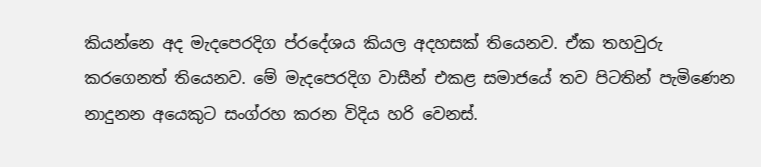කියන්නෙ අද මැදපෙරදිග ප්රදේශය කියල අදහසක් තියෙනව. ඒක තහවුරු කරගෙනත් තියෙනව. මේ මැදපෙරදිග වාසීන් එකළ සමාජයේ තව පිටතින් පැමිණෙන නාදුනන අයෙකුට සංග්රහ කරන විදිය හරි වෙනස්.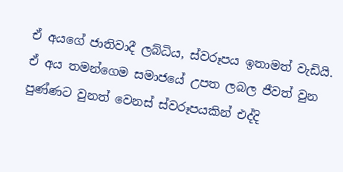ඒ අයගේ ජාතිවාදී ලබ්ධිය, ස්වරූපය ඉතාමත් වැඩියි. ඒ අය තමන්ගෙම සමාජයේ උපත ලබල ජීවත් වුන පුණ්ණට වුනත් වෙනස් ස්වරූපයකින් එද්දි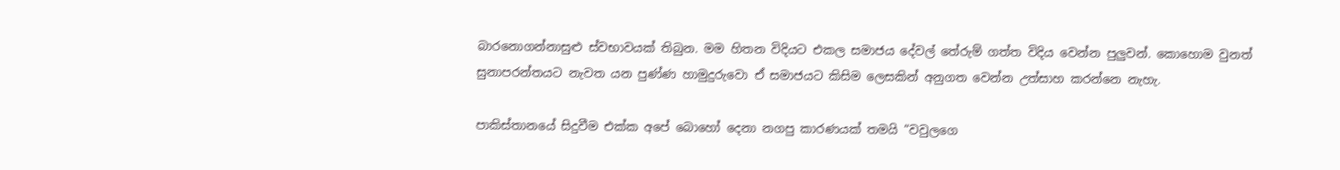බාරනොගන්නාසුළු ස්වභාවයක් තිබුන. මම හිතන විදියට එකල සමාජය දේවල් තේරුම් ගත්ත විදිය වෙන්න පුලුවන්. කොහොම වුනත් සුනාපරන්තයට නැවත යන පුණ්ණ හාමුදුරුවො ඒ සමාජයට කිසිම ලෙසකින් අනුගත වෙන්න උත්සාහ කරන්නෙ නැහැ.

පාකිස්තානයේ සිදුවීම එක්ක අපේ බොහෝ දෙනා නගපු කාරණයක් තමයි “වවුලගෙ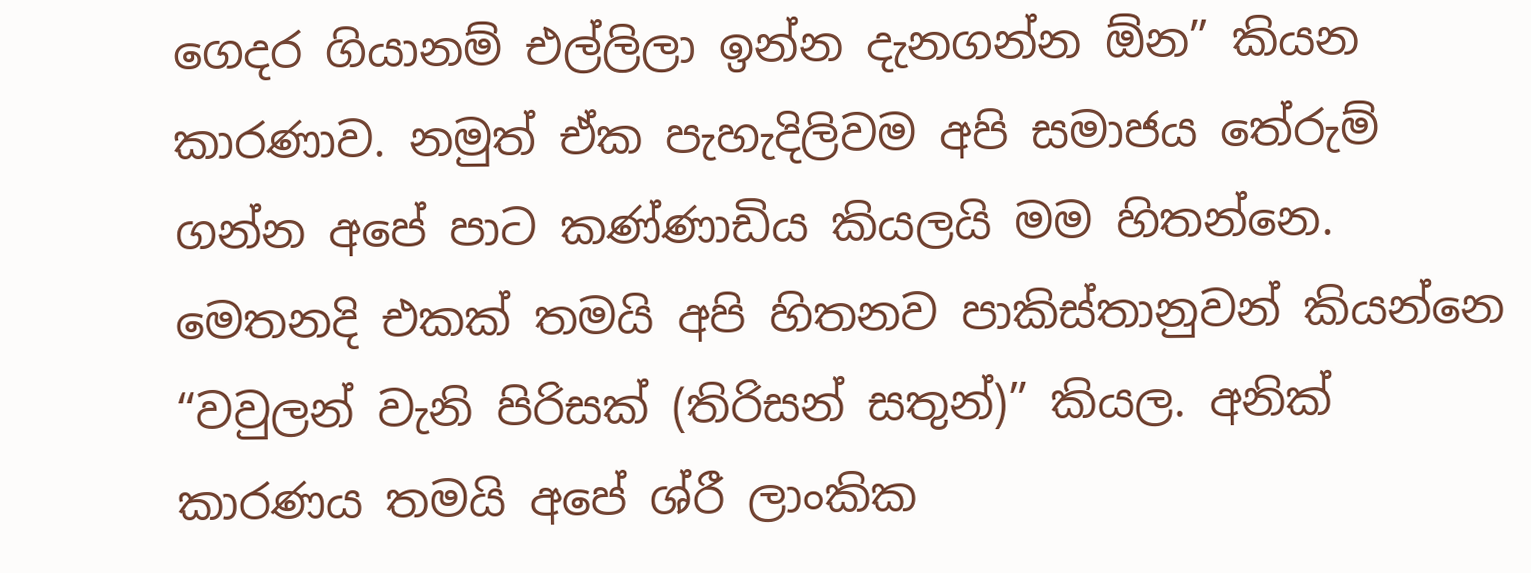ගෙදර ගියානම් එල්ලිලා ඉන්න දැනගන්න ඕන” කියන කාරණාව. නමුත් ඒක පැහැදිලිවම අපි සමාජය තේරුම් ගන්න අපේ පාට කණ්ණාඩිය කියලයි මම හිතන්නෙ. මෙතනදි එකක් තමයි අපි හිතනව පාකිස්තානුවන් කියන්නෙ “වවුලන් වැනි පිරිසක් (තිරිසන් සතුන්)” කියල. අනික් කාරණය තමයි අපේ ශ්රී ලාංකික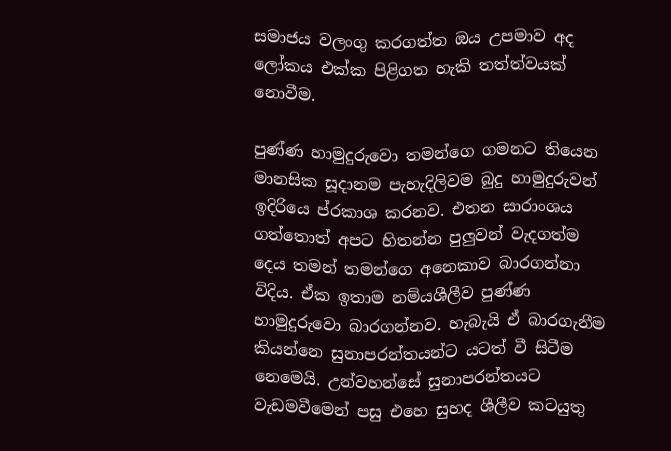සමාජය වලංගු කරගත්ත ඔය උපමාව අද ලෝකය එක්ක පිළිගත හැකි තත්ත්වයක් නොවීම.

පුණ්ණ හාමුදුරුවො තමන්ගෙ ගමනට තියෙන මානසික සූදානම පැහැදිලිවම බුදු හාමුදුරුවන් ඉදිරියෙ ප්රකාශ කරනව. එතන සාරාංශය ගත්තොත් අපට හිතන්න පුලුවන් වැදගත්ම දෙය තමන් තමන්ගෙ අනෙකාව බාරගන්නා විදිය. ඒක ඉතාම නම්යශීලීව පුණ්ණ හාමුදුරුවො බාරගන්නව. හැබැයි ඒ බාරගැනීම කියන්නෙ සුනාපරන්තයන්ට යටත් වී සිටීම නෙමෙයි. උන්වහන්සේ සුනාපරන්තයට වැඩමවීමෙන් පසු එහෙ සුහද ශීලීව කටයුතු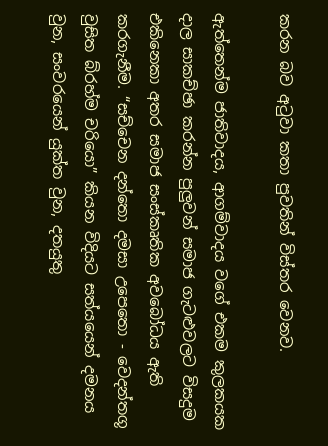කරන බව අටුවා කතා පුවතින් විස්තර වෙනව.

ඇත්තෙන්ම ජාතිවාදය, ආගම්වාදය වගේ එකම කුලකයක දාල සාකච්ඡා කරන්න පුලුවන් සමාජ ගැටළුවලට විසදුම එකිනෙකා අතර සමාජ සංස්කෘතික අවබෝධය ඇති කරගැනීම. “සච්චෙන දන්තො දමසා උපෙතො - වෙදන්තගූ වුසිත බ්රහ්ම චරියො” කියන විදියට සත්යයෙන් දමනය වුන, සංවරයෙන් යුක්ත වුන, දතයුතු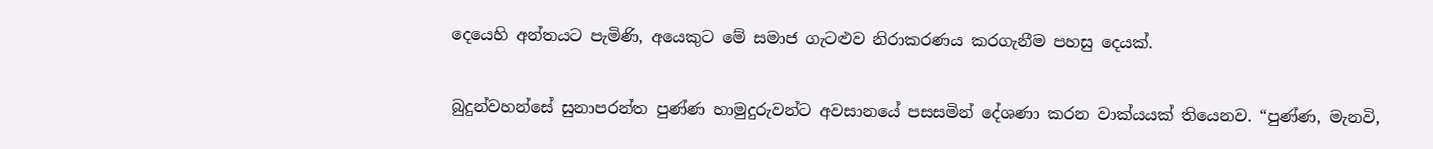දෙයෙහි අන්තයට පැමිණි, අයෙකුට මේ සමාජ ගැටළුව නිරාකරණය කරගැනීම පහසු දෙයක්.

බුදුන්වහන්සේ සුනාපරන්ත පුණ්ණ හාමුදුරුවන්ට අවසානයේ පසසමින් දේශණා කරන වාක්යයක් තියෙනව. “පුණ්ණ, මැනවි,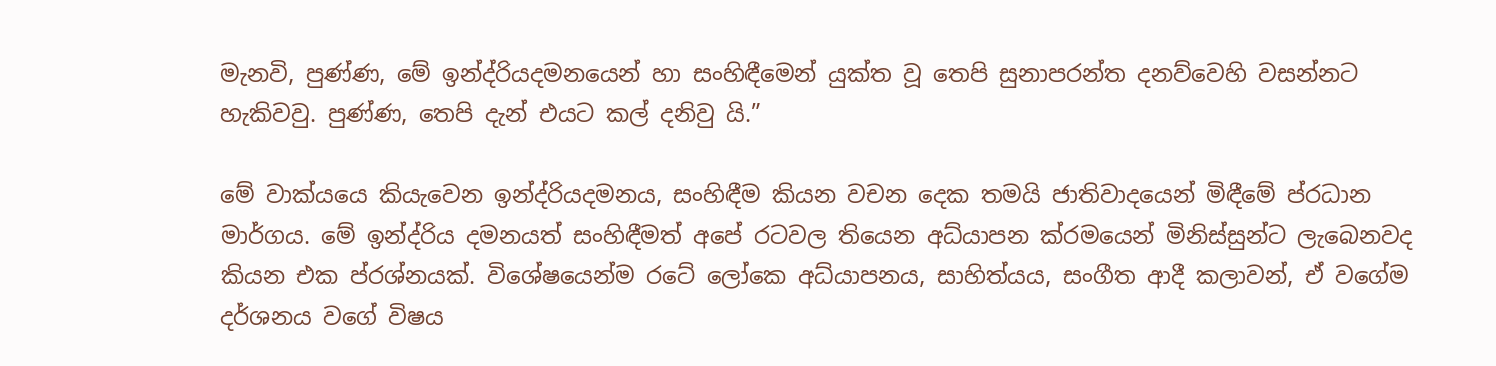මැනවි, පුණ්ණ, මේ ඉන්ද්රියදමනයෙන් හා සංහිඳීමෙන් යුක්ත වූ තෙපි සුනාපරන්ත දනව්වෙහි වසන්නට හැකිවවු. පුණ්ණ, තෙපි දැන් එයට කල් දනිවු යි.”

මේ වාක්යයෙ කියැවෙන ඉන්ද්රියදමනය, සංහිඳීම කියන වචන දෙක තමයි ජාතිවාදයෙන් මිඳීමේ ප්රධාන මාර්ගය. මේ ඉන්ද්රිය දමනයත් සංහිඳීමත් අපේ රටවල තියෙන අධ්යාපන ක්රමයෙන් මිනිස්සුන්ට ලැබෙනවද කියන එක ප්රශ්නයක්. විශේෂයෙන්ම රටේ ලෝකෙ අධ්යාපනය, සාහිත්යය, සංගීත ආදී කලාවන්, ඒ වගේම දර්ශනය වගේ විෂය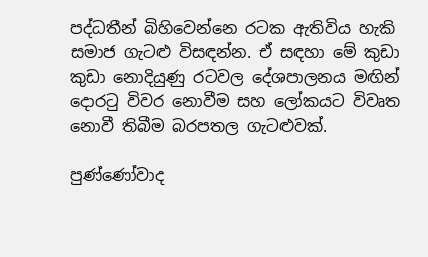පද්ධතීන් බිහිවෙන්නෙ රටක ඇතිවිය හැකි සමාජ ගැටළු විසඳන්න. ඒ සඳහා මේ කුඩා කුඩා නොදියුණු රටවල දේශපාලනය මඟින් දොරටු විවර නොවීම සහ ලෝකයට විවෘත නොවී තිබීම බරපතල ගැටළුවක්.

පුණ්ණෝවාද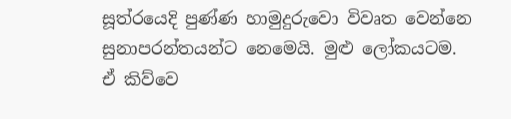සූත්රයෙදි පුණ්ණ හාමුදුරුවො විවෘත වෙන්නෙ සුනාපරන්තයන්ට නෙමෙයි. මුළු ලෝකයටම. ඒ කිව්වෙ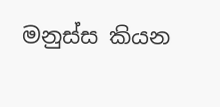මනුස්ස කියන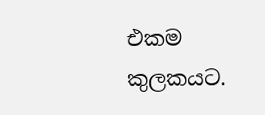එකම කුලකයට.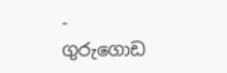- ගුරුගොඩ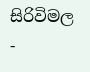සිරිවිමල -